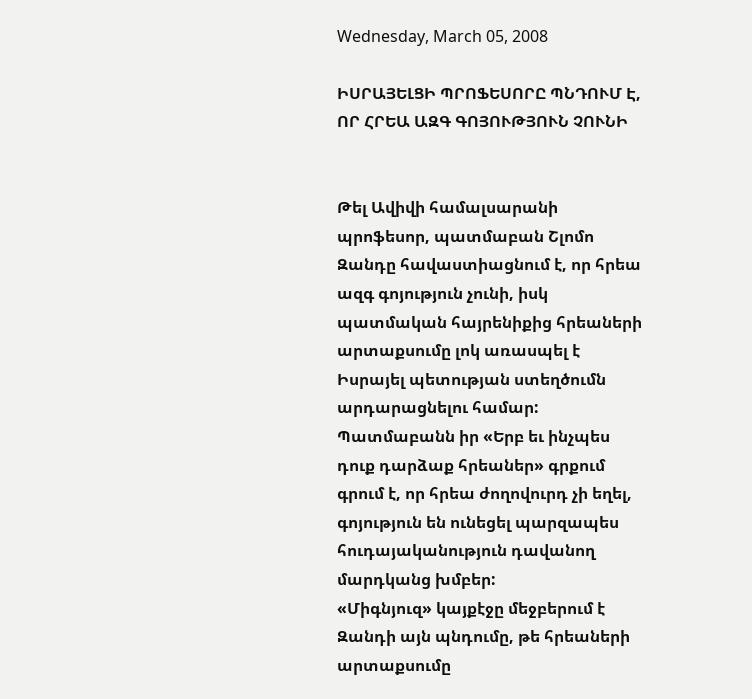Wednesday, March 05, 2008

ԻՍՐԱՅԵԼՑԻ ՊՐՈՖԵՍՈՐԸ ՊՆԴՈՒՄ Է, ՈՐ ՀՐԵԱ ԱԶԳ ԳՈՅՈՒԹՅՈՒՆ ՉՈՒՆԻ


Թել Ավիվի համալսարանի պրոֆեսոր, պատմաբան Շլոմո Զանդը հավաստիացնում է, որ հրեա ազգ գոյություն չունի, իսկ պատմական հայրենիքից հրեաների արտաքսումը լոկ առասպել է Իսրայել պետության ստեղծումն արդարացնելու համար:
Պատմաբանն իր «Երբ եւ ինչպես դուք դարձաք հրեաներ» գրքում գրում է, որ հրեա ժողովուրդ չի եղել, գոյություն են ունեցել պարզապես հուդայականություն դավանող մարդկանց խմբեր:
«Միգնյուզ» կայքէջը մեջբերում է Զանդի այն պնդումը, թե հրեաների արտաքսումը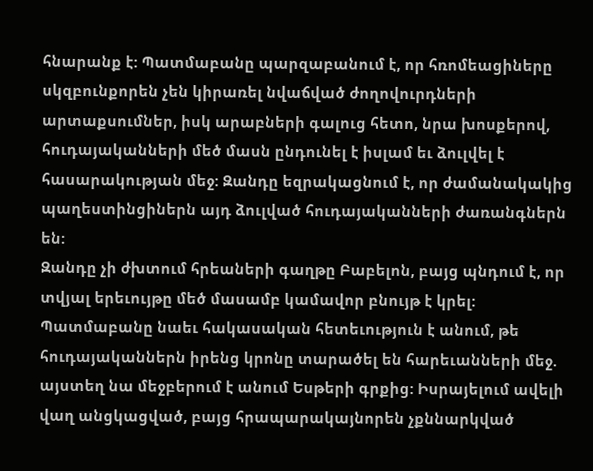հնարանք է: Պատմաբանը պարզաբանում է, որ հռոմեացիները սկզբունքորեն չեն կիրառել նվաճված ժողովուրդների արտաքսումներ, իսկ արաբների գալուց հետո, նրա խոսքերով, հուդայականների մեծ մասն ընդունել է իսլամ եւ ձուլվել է հասարակության մեջ: Զանդը եզրակացնում է, որ ժամանակակից պաղեստինցիներն այդ ձուլված հուդայականների ժառանգներն են:
Զանդը չի ժխտում հրեաների գաղթը Բաբելոն, բայց պնդում է, որ տվյալ երեւույթը մեծ մասամբ կամավոր բնույթ է կրել:
Պատմաբանը նաեւ հակասական հետեւություն է անում, թե հուդայականներն իրենց կրոնը տարածել են հարեւանների մեջ. այստեղ նա մեջբերում է անում Եսթերի գրքից: Իսրայելում ավելի վաղ անցկացված, բայց հրապարակայնորեն չքննարկված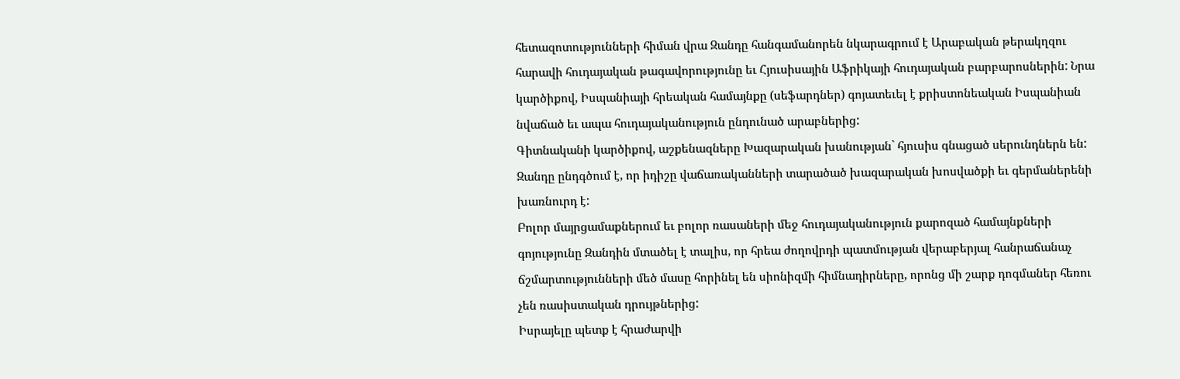հետազոտությունների հիման վրա Զանդը հանգամանորեն նկարագրում է Արաբական թերակղզու հարավի հուդայական թագավորությունը եւ Հյուսիսային Աֆրիկայի հուդայական բարբարոսներին: Նրա կարծիքով, Իսպանիայի հրեական համայնքը (սեֆարդներ) գոյատեւել է քրիստոնեական Իսպանիան նվաճած եւ ապա հուդայականություն ընդունած արաբներից:
Գիտնականի կարծիքով, աշքենազները Խազարական խանության` հյուսիս գնացած սերունդներն են: Զանդը ընդգծում է, որ իդիշը վաճառականների տարածած խազարական խոսվածքի եւ գերմաներենի խառնուրդ է:
Բոլոր մայրցամաքներում եւ բոլոր ռասաների մեջ հուդայականություն քարոզած համայնքների գոյությունը Զանդին մտածել է տալիս, որ հրեա ժողովրդի պատմության վերաբերյալ հանրաճանաչ ճշմարտությունների մեծ մասը հորինել են սիոնիզմի հիմնադիրները, որոնց մի շարք դոգմաներ հեռու չեն ռասիստական դրույթներից:
Իսրայելը պետք է հրաժարվի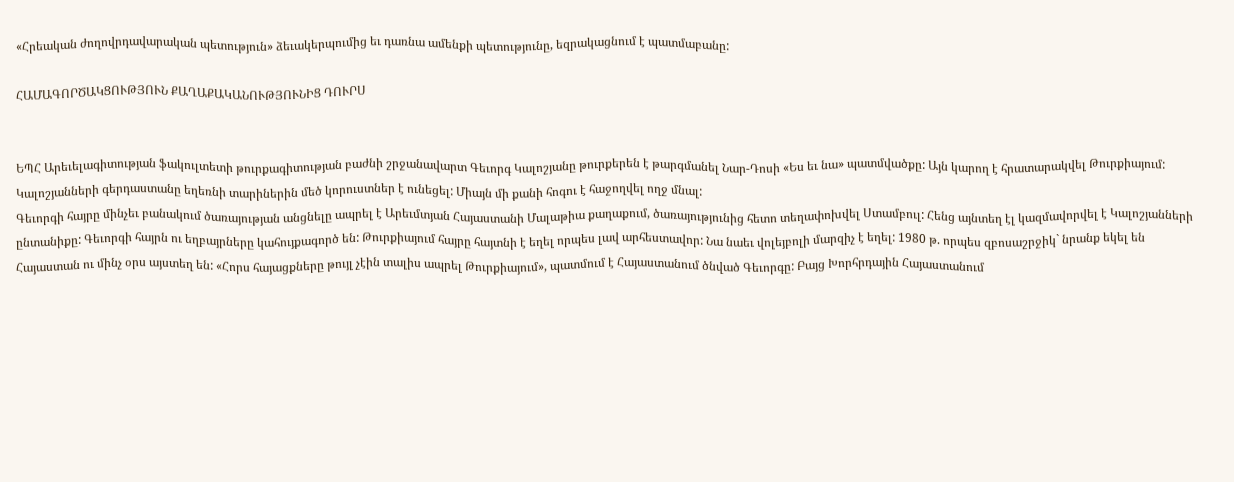«Հրեական ժողովրդավարական պետություն» ձեւակերպումից եւ դառնա ամենքի պետությունը, եզրակացնում է պատմաբանը:

ՀԱՄԱԳՈՐԾԱԿՑՈՒԹՅՈՒՆ ՔԱՂԱՔԱԿԱՆՈՒԹՅՈՒՆԻՑ ԴՈՒՐՍ


ԵՊՀ Արեւելագիտության ֆակուլտետի թուրքագիտության բաժնի շրջանավարտ Գեւորգ Կալոշյանը թուրքերեն է թարգմանել Նար-Դոսի «Ես եւ նա» պատմվածքը: Այն կարող է հրատարակվել Թուրքիայում:
Կալոշյանների գերդաստանը եղեռնի տարիներին մեծ կորուստներ է ունեցել: Միայն մի քանի հոգու է հաջողվել ողջ մնալ:
Գեւորգի հայրը մինչեւ բանակում ծառայության անցնելը ապրել է Արեւմտյան Հայաստանի Մալաթիա քաղաքում, ծառայությունից հետո տեղափոխվել Ստամբուլ: Հենց այնտեղ էլ կազմավորվել է Կալոշյանների ընտանիքը: Գեւորգի հայրն ու եղբայրները կահույքագործ են: Թուրքիայում հայրը հայտնի է եղել որպես լավ արհեստավոր: Նա նաեւ վոլեյբոլի մարզիչ է եղել: 1980 թ. որպես զբոսաշրջիկ` նրանք եկել են Հայաստան ու մինչ օրս այստեղ են: «Հորս հայացքները թույլ չէին տալիս ապրել Թուրքիայում», պատմում է Հայաստանում ծնված Գեւորգը: Բայց Խորհրդային Հայաստանում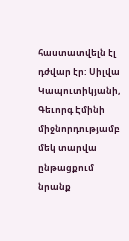հաստատվելն էլ դժվար էր: Սիլվա Կապուտիկյանի, Գեւորգ Էմինի միջնորդությամբ մեկ տարվա ընթացքում նրանք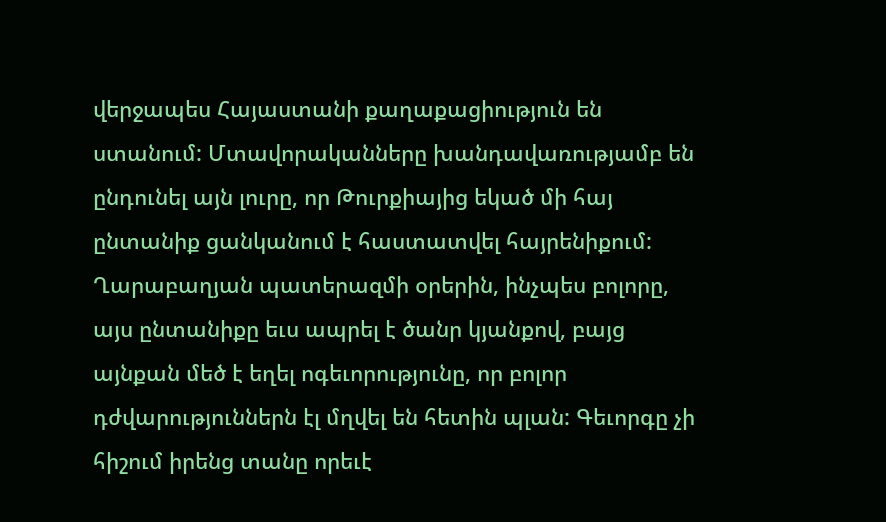վերջապես Հայաստանի քաղաքացիություն են ստանում: Մտավորականները խանդավառությամբ են ընդունել այն լուրը, որ Թուրքիայից եկած մի հայ ընտանիք ցանկանում է հաստատվել հայրենիքում:
Ղարաբաղյան պատերազմի օրերին, ինչպես բոլորը, այս ընտանիքը եւս ապրել է ծանր կյանքով, բայց այնքան մեծ է եղել ոգեւորությունը, որ բոլոր դժվարություններն էլ մղվել են հետին պլան: Գեւորգը չի հիշում իրենց տանը որեւէ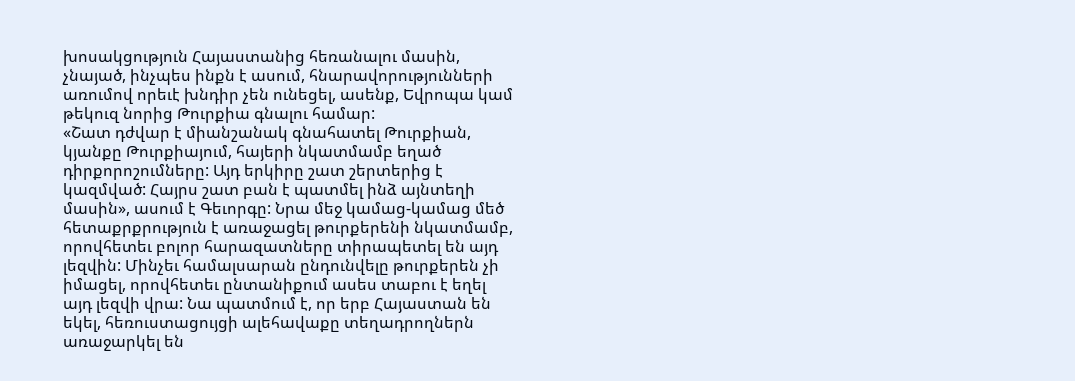խոսակցություն Հայաստանից հեռանալու մասին, չնայած, ինչպես ինքն է ասում, հնարավորությունների առումով որեւէ խնդիր չեն ունեցել, ասենք, Եվրոպա կամ թեկուզ նորից Թուրքիա գնալու համար:
«Շատ դժվար է միանշանակ գնահատել Թուրքիան, կյանքը Թուրքիայում, հայերի նկատմամբ եղած դիրքորոշումները: Այդ երկիրը շատ շերտերից է կազմված: Հայրս շատ բան է պատմել ինձ այնտեղի մասին», ասում է Գեւորգը: Նրա մեջ կամաց-կամաց մեծ հետաքրքրություն է առաջացել թուրքերենի նկատմամբ, որովհետեւ բոլոր հարազատները տիրապետել են այդ լեզվին: Մինչեւ համալսարան ընդունվելը թուրքերեն չի իմացել, որովհետեւ ընտանիքում ասես տաբու է եղել այդ լեզվի վրա: Նա պատմում է, որ երբ Հայաստան են եկել, հեռուստացույցի ալեհավաքը տեղադրողներն առաջարկել են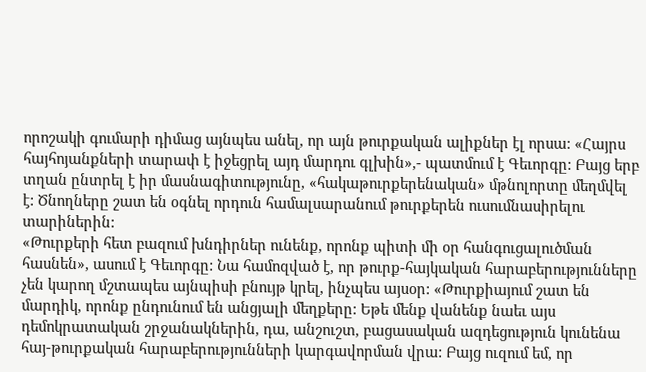որոշակի գումարի դիմաց այնպես անել, որ այն թուրքական ալիքներ էլ որսա: «Հայրս հայհոյանքների տարափ է իջեցրել այդ մարդու գլխին»,- պատմում է Գեւորգը: Բայց երբ տղան ընտրել է իր մասնագիտությունը, «հակաթուրքերենական» մթնոլորտը մեղմվել է: Ծնողները շատ են օգնել որդուն համալսարանում թուրքերեն ուսումնասիրելու տարիներին:
«Թուրքերի հետ բազում խնդիրներ ունենք, որոնք պիտի մի օր հանգուցալուծման հասնեն», ասում է Գեւորգը: Նա համոզված է, որ թուրք-հայկական հարաբերությունները չեն կարող մշտապես այնպիսի բնույթ կրել, ինչպես այսօր: «Թուրքիայում շատ են մարդիկ, որոնք ընդունում են անցյալի մեղքերը: Եթե մենք վանենք նաեւ այս դեմոկրատական շրջանակներին, դա, անշուշտ, բացասական ազդեցություն կունենա հայ-թուրքական հարաբերությունների կարգավորման վրա: Բայց ուզում եմ, որ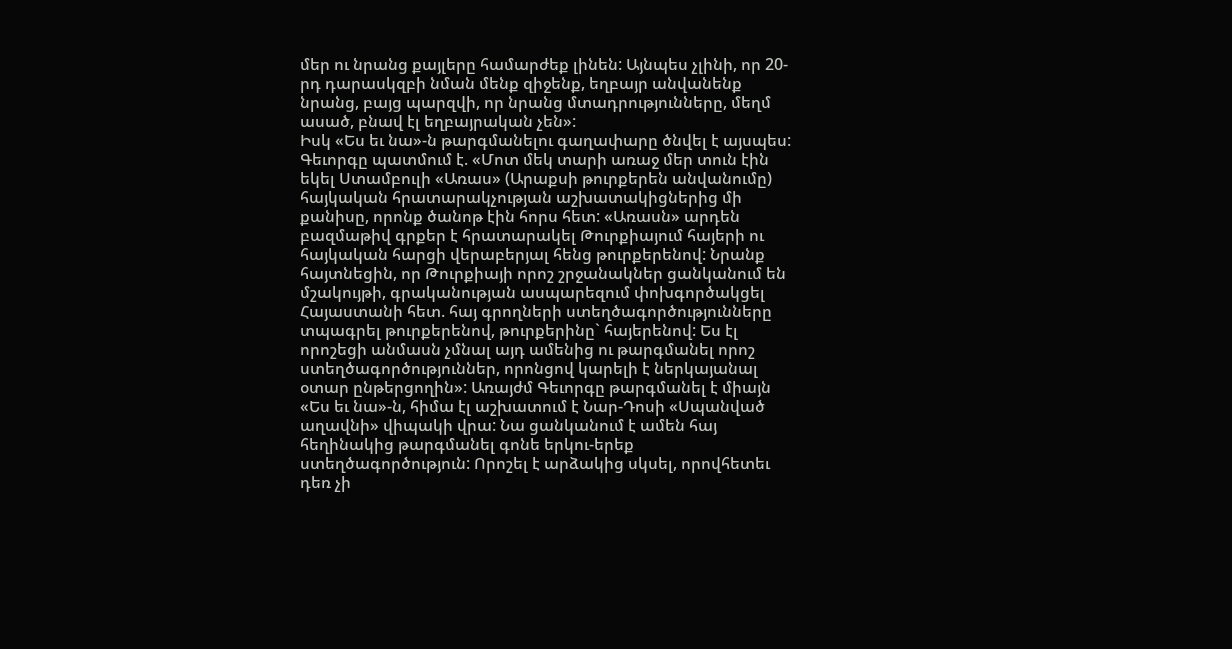մեր ու նրանց քայլերը համարժեք լինեն: Այնպես չլինի, որ 20-րդ դարասկզբի նման մենք զիջենք, եղբայր անվանենք նրանց, բայց պարզվի, որ նրանց մտադրությունները, մեղմ ասած, բնավ էլ եղբայրական չեն»:
Իսկ «Ես եւ նա»-ն թարգմանելու գաղափարը ծնվել է այսպես: Գեւորգը պատմում է. «Մոտ մեկ տարի առաջ մեր տուն էին եկել Ստամբուլի «Առաս» (Արաքսի թուրքերեն անվանումը) հայկական հրատարակչության աշխատակիցներից մի քանիսը, որոնք ծանոթ էին հորս հետ: «Առասն» արդեն բազմաթիվ գրքեր է հրատարակել Թուրքիայում հայերի ու հայկական հարցի վերաբերյալ հենց թուրքերենով: Նրանք հայտնեցին, որ Թուրքիայի որոշ շրջանակներ ցանկանում են մշակույթի, գրականության ասպարեզում փոխգործակցել Հայաստանի հետ. հայ գրողների ստեղծագործությունները տպագրել թուրքերենով, թուրքերինը` հայերենով: Ես էլ որոշեցի անմասն չմնալ այդ ամենից ու թարգմանել որոշ ստեղծագործություններ, որոնցով կարելի է ներկայանալ օտար ընթերցողին»: Առայժմ Գեւորգը թարգմանել է միայն «Ես եւ նա»-ն, հիմա էլ աշխատում է Նար-Դոսի «Սպանված աղավնի» վիպակի վրա: Նա ցանկանում է ամեն հայ հեղինակից թարգմանել գոնե երկու-երեք ստեղծագործություն: Որոշել է արձակից սկսել, որովհետեւ դեռ չի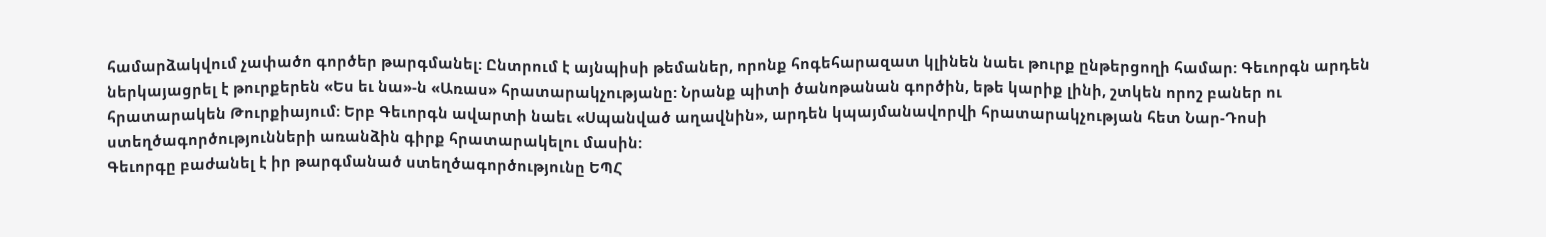համարձակվում չափածո գործեր թարգմանել: Ընտրում է այնպիսի թեմաներ, որոնք հոգեհարազատ կլինեն նաեւ թուրք ընթերցողի համար: Գեւորգն արդեն ներկայացրել է թուրքերեն «Ես եւ նա»-ն «Առաս» հրատարակչությանը: Նրանք պիտի ծանոթանան գործին, եթե կարիք լինի, շտկեն որոշ բաներ ու հրատարակեն Թուրքիայում: Երբ Գեւորգն ավարտի նաեւ «Սպանված աղավնին», արդեն կպայմանավորվի հրատարակչության հետ Նար-Դոսի ստեղծագործությունների առանձին գիրք հրատարակելու մասին:
Գեւորգը բաժանել է իր թարգմանած ստեղծագործությունը ԵՊՀ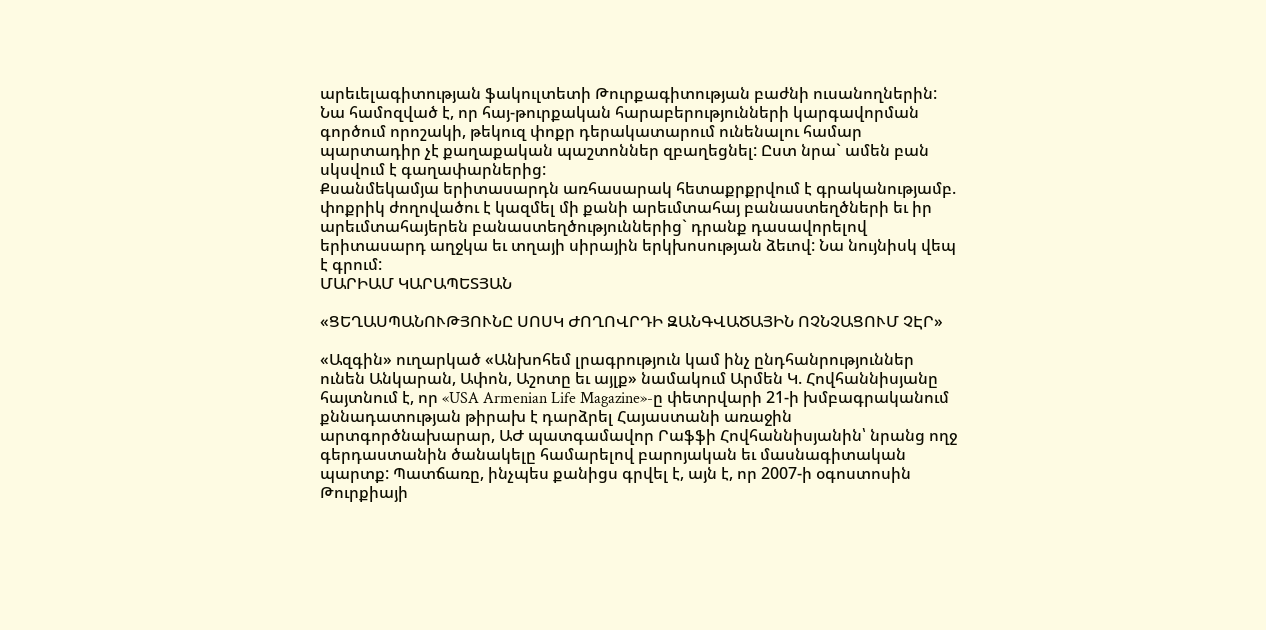արեւելագիտության ֆակուլտետի Թուրքագիտության բաժնի ուսանողներին: Նա համոզված է, որ հայ-թուրքական հարաբերությունների կարգավորման գործում որոշակի, թեկուզ փոքր դերակատարում ունենալու համար պարտադիր չէ քաղաքական պաշտոններ զբաղեցնել: Ըստ նրա` ամեն բան սկսվում է գաղափարներից:
Քսանմեկամյա երիտասարդն առհասարակ հետաքրքրվում է գրականությամբ. փոքրիկ ժողովածու է կազմել մի քանի արեւմտահայ բանաստեղծների եւ իր արեւմտահայերեն բանաստեղծություններից` դրանք դասավորելով երիտասարդ աղջկա եւ տղայի սիրային երկխոսության ձեւով: Նա նույնիսկ վեպ է գրում:
ՄԱՐԻԱՄ ԿԱՐԱՊԵՏՅԱՆ

«ՑԵՂԱՍՊԱՆՈՒԹՅՈՒՆԸ ՍՈՍԿ ԺՈՂՈՎՐԴԻ ԶԱՆԳՎԱԾԱՅԻՆ ՈՉՆՉԱՑՈՒՄ ՉԷՐ»

«Ազգին» ուղարկած «Անխոհեմ լրագրություն կամ ինչ ընդհանրություններ ունեն Անկարան, Ափոն, Աշոտը եւ այլք» նամակում Արմեն Կ. Հովհաննիսյանը հայտնում է, որ «USA Armenian Life Magazine»-ը փետրվարի 21-ի խմբագրականում քննադատության թիրախ է դարձրել Հայաստանի առաջին արտգործնախարար, ԱԺ պատգամավոր Րաֆֆի Հովհաննիսյանին՝ նրանց ողջ գերդաստանին ծանակելը համարելով բարոյական եւ մասնագիտական պարտք: Պատճառը, ինչպես քանիցս գրվել է, այն է, որ 2007-ի օգոստոսին Թուրքիայի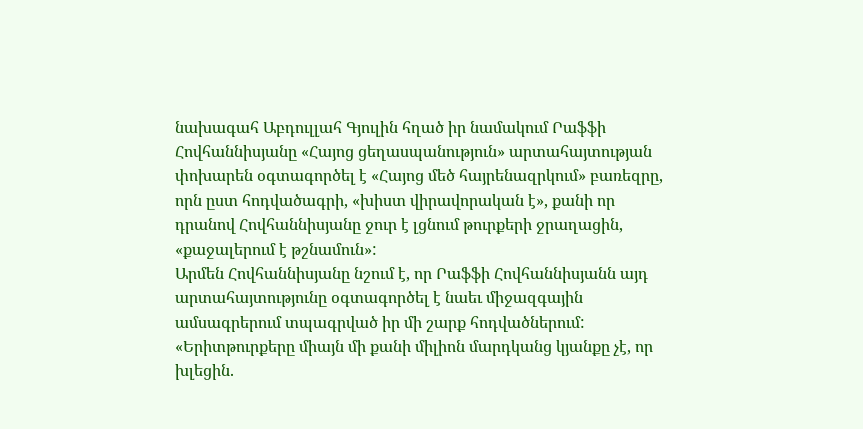նախագահ Աբդուլլահ Գյուլին հղած իր նամակում Րաֆֆի Հովհաննիսյանը «Հայոց ցեղասպանություն» արտահայտության փոխարեն օգտագործել է «Հայոց մեծ հայրենազրկում» բառեզրը, որն ըստ հոդվածագրի, «խիստ վիրավորական է», քանի որ դրանով Հովհաննիսյանը ջուր է լցնում թուրքերի ջրաղացին, «քաջալերում է թշնամուն»:
Արմեն Հովհաննիսյանը նշում է, որ Րաֆֆի Հովհաննիսյանն այդ արտահայտությունը օգտագործել է նաեւ միջազգային ամսագրերում տպագրված իր մի շարք հոդվածներում: «Երիտթուրքերը միայն մի քանի միլիոն մարդկանց կյանքը չէ, որ խլեցին.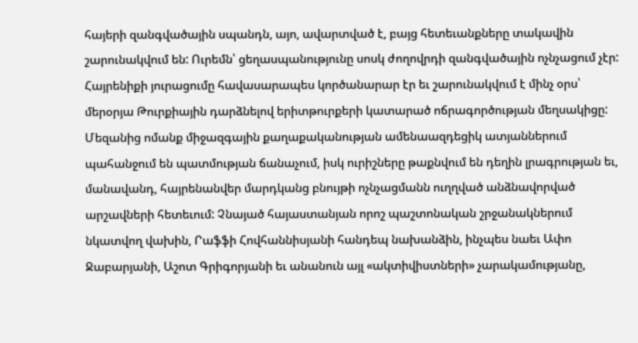հայերի զանգվածային սպանդն, այո, ավարտված է, բայց հետեւանքները տակավին շարունակվում են: Ուրեմն՝ ցեղասպանությունը սոսկ ժողովրդի զանգվածային ոչնչացում չէր: Հայրենիքի յուրացումը հավասարապես կործանարար էր եւ շարունակվում է մինչ օրս՝ մերօրյա Թուրքիային դարձնելով երիտթուրքերի կատարած ոճրագործության մեղսակիցը: Մեզանից ոմանք միջազգային քաղաքականության ամենաազդեցիկ ատյաններում պահանջում են պատմության ճանաչում, իսկ ուրիշները թաքնվում են դեղին լրագրության եւ, մանավանդ, հայրենանվեր մարդկանց բնույթի ոչնչացմանն ուղղված անձնավորված արշավների հետեւում: Չնայած հայաստանյան որոշ պաշտոնական շրջանակներում նկատվող վախին, Րաֆֆի Հովհաննիսյանի հանդեպ նախանձին, ինչպես նաեւ Ափո Ջաբարյանի, Աշոտ Գրիգորյանի եւ անանուն այլ «ակտիվիստների» չարակամությանը,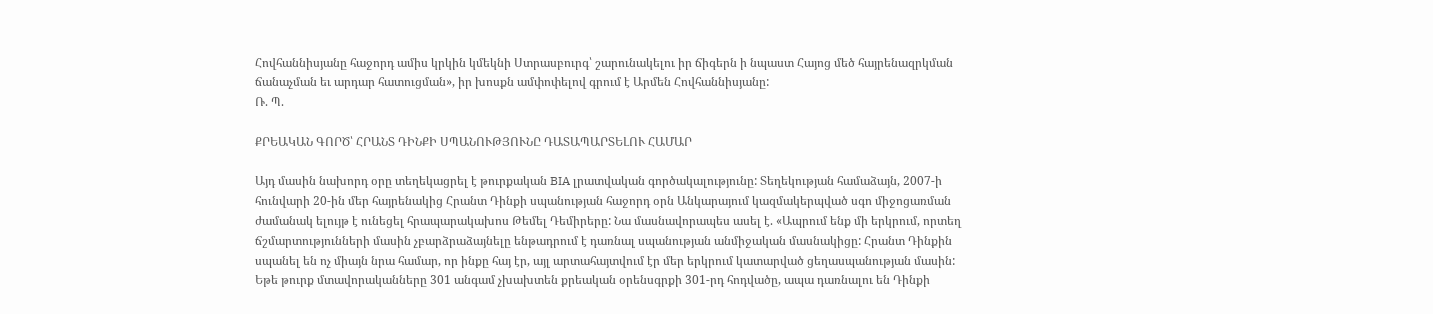Հովհաննիսյանը հաջորդ ամիս կրկին կմեկնի Ստրասբուրգ՝ շարունակելու իր ճիգերն ի նպաստ Հայոց մեծ հայրենազրկման ճանաչման եւ արդար հատուցման», իր խոսքն ամփոփելով գրում է Արմեն Հովհաննիսյանը:
Ռ. Պ.

ՔՐԵԱԿԱՆ ԳՈՐԾ՝ ՀՐԱՆՏ ԴԻՆՔԻ ՍՊԱՆՈՒԹՅՈՒՆԸ ԴԱՏԱՊԱՐՏԵԼՈՒ ՀԱՄԱՐ

Այդ մասին նախորդ օրը տեղեկացրել է թուրքական BIA լրատվական գործակալությունը: Տեղեկության համաձայն, 2007-ի հունվարի 20-ին մեր հայրենակից Հրանտ Դինքի սպանության հաջորդ օրն Անկարայում կազմակերպված սգո միջոցառման ժամանակ ելույթ է ունեցել հրապարակախոս Թեմել Դեմիրերը: Նա մասնավորապես ասել է. «Ապրում ենք մի երկրում, որտեղ ճշմարտությունների մասին չբարձրաձայնելը ենթադրում է դառնալ սպանության անմիջական մասնակիցը: Հրանտ Դինքին սպանել են ոչ միայն նրա համար, որ ինքը հայ էր, այլ արտահայտվում էր մեր երկրում կատարված ցեղասպանության մասին: Եթե թուրք մտավորականները 301 անգամ չխախտեն քրեական օրենսգրքի 301-րդ հոդվածը, ապա դառնալու են Դինքի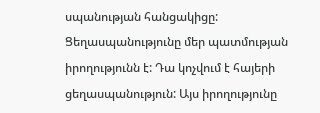սպանության հանցակիցը: Ցեղասպանությունը մեր պատմության իրողությունն է: Դա կոչվում է հայերի ցեղասպանություն: Այս իրողությունը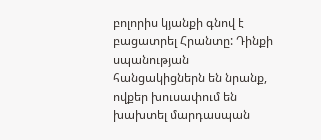բոլորիս կյանքի գնով է բացատրել Հրանտը: Դինքի սպանության հանցակիցներն են նրանք, ովքեր խուսափում են խախտել մարդասպան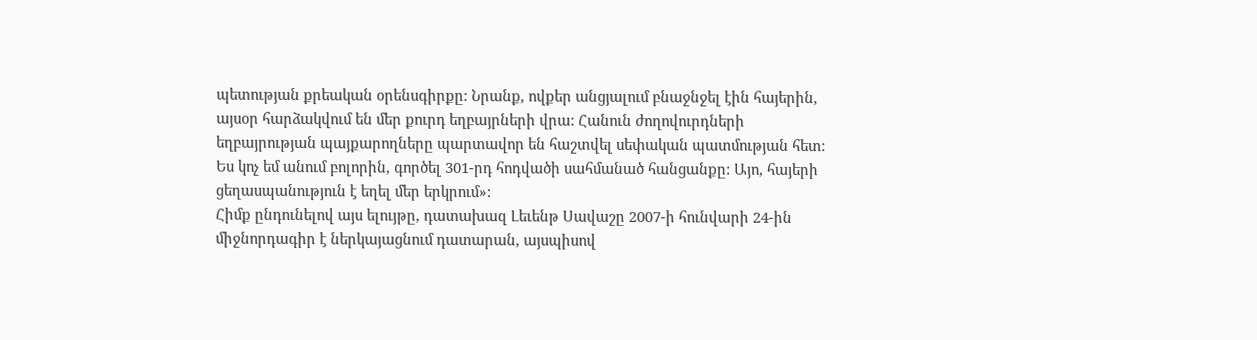պետության քրեական օրենսգիրքը: Նրանք, ովքեր անցյալում բնաջնջել էին հայերին, այսօր հարձակվում են մեր քուրդ եղբայրների վրա: Հանուն ժողովուրդների եղբայրության պայքարողները պարտավոր են հաշտվել սեփական պատմության հետ: Ես կոչ եմ անում բոլորին, գործել 301-րդ հոդվածի սահմանած հանցանքը: Այո, հայերի ցեղասպանություն է եղել մեր երկրում»:
Հիմք ընդունելով այս ելույթը, դատախազ Լեւենթ Սավաշը 2007-ի հունվարի 24-ին միջնորդագիր է ներկայացնում դատարան, այսպիսով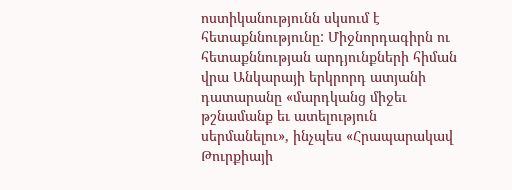ոստիկանությունն սկսում է հետաքննությունը: Միջնորդագիրն ու հետաքննության արդյունքների հիման վրա Անկարայի երկրորդ ատյանի դատարանը «մարդկանց միջեւ թշնամանք եւ ատելություն սերմանելու», ինչպես «Հրապարակավ Թուրքիայի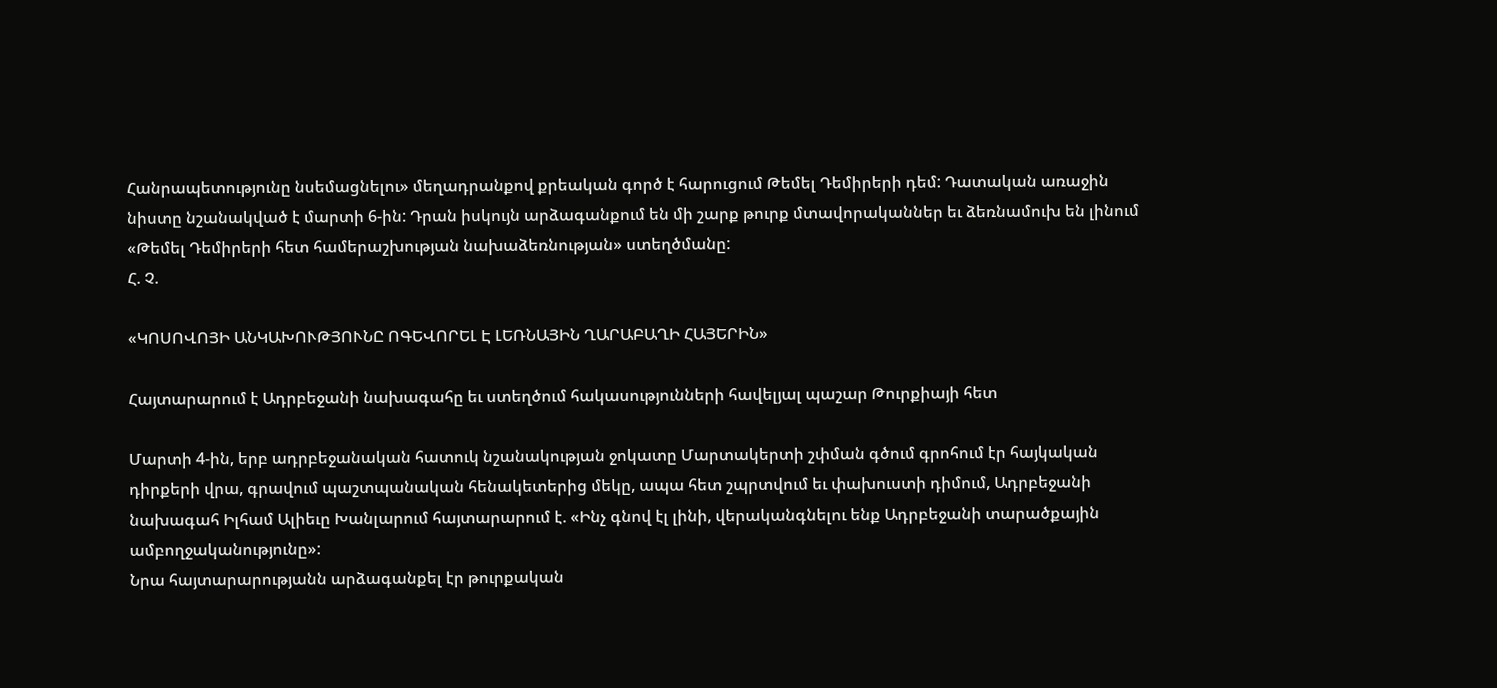Հանրապետությունը նսեմացնելու» մեղադրանքով քրեական գործ է հարուցում Թեմել Դեմիրերի դեմ: Դատական առաջին նիստը նշանակված է մարտի 6-ին: Դրան իսկույն արձագանքում են մի շարք թուրք մտավորականներ եւ ձեռնամուխ են լինում «Թեմել Դեմիրերի հետ համերաշխության նախաձեռնության» ստեղծմանը:
Հ. Չ.

«ԿՈՍՈՎՈՅԻ ԱՆԿԱԽՈՒԹՅՈՒՆԸ ՈԳԵՎՈՐԵԼ Է ԼԵՌՆԱՅԻՆ ՂԱՐԱԲԱՂԻ ՀԱՅԵՐԻՆ»

Հայտարարում է Ադրբեջանի նախագահը եւ ստեղծում հակասությունների հավելյալ պաշար Թուրքիայի հետ

Մարտի 4-ին, երբ ադրբեջանական հատուկ նշանակության ջոկատը Մարտակերտի շփման գծում գրոհում էր հայկական դիրքերի վրա, գրավում պաշտպանական հենակետերից մեկը, ապա հետ շպրտվում եւ փախուստի դիմում, Ադրբեջանի նախագահ Իլհամ Ալիեւը Խանլարում հայտարարում է. «Ինչ գնով էլ լինի, վերականգնելու ենք Ադրբեջանի տարածքային ամբողջականությունը»:
Նրա հայտարարությանն արձագանքել էր թուրքական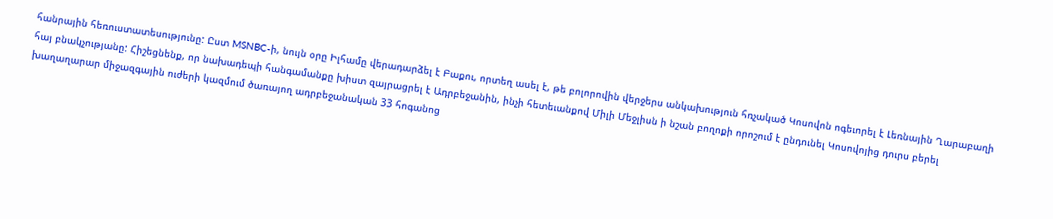հանրային հեռուստատեսությունը: Ըստ MSNBC-ի, նույն օրը Իլհամը վերադարձել է Բաքու, որտեղ ասել է, թե բոլորովին վերջերս անկախություն հռչակած Կոսովոն ոգեւորել է Լեռնային Ղարաբաղի հայ բնակչությանը: Հիշեցնենք, որ նախադեպի հանգամանքը խիստ զայրացրել է Ադրբեջանին, ինչի հետեւանքով Միլի Մեջլիսն ի նշան բողոքի որոշում է ընդունել Կոսովոյից դուրս բերել խաղաղարար միջազգային ուժերի կազմում ծառայող ադրբեջանական 33 հոգանոց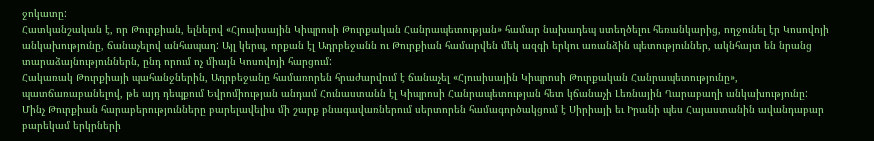ջոկատը:
Հատկանշական է, որ Թուրքիան, ելնելով «Հյուսիսային Կիպրոսի Թուրքական Հանրապետության» համար նախադեպ ստեղծելու հեռանկարից, ողջունել էր Կոսովոյի անկախությունը, ճանաչելով անհապաղ: Այլ կերպ, որքան էլ Ադրբեջանն ու Թուրքիան համարվեն մեկ ազգի երկու առանձին պետություններ, ակնհայտ են նրանց տարաձայնություններն, ընդ որում ոչ միայն Կոսովոյի հարցում:
Հակառակ Թուրքիայի պահանջներին, Ադրբեջանը համառորեն հրաժարվում է ճանաչել «Հյուսիսային Կիպրոսի Թուրքական Հանրապետությունը», պատճառաբանելով, թե այդ դեպքում Եվրոմիության անդամ Հունաստանն էլ Կիպրոսի Հանրապետության հետ կճանաչի Լեռնային Ղարաբաղի անկախությունը: Մինչ Թուրքիան հարաբերությունները բարելավելիս մի շարք բնագավառներում սերտորեն համագործակցում է Սիրիայի եւ Իրանի պես Հայաստանին ավանդաբար բարեկամ երկրների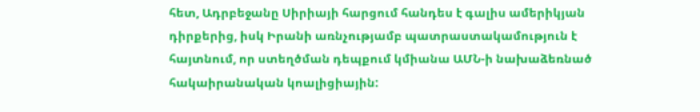հետ, Ադրբեջանը Սիրիայի հարցում հանդես է գալիս ամերիկյան դիրքերից, իսկ Իրանի առնչությամբ պատրաստակամություն է հայտնում, որ ստեղծման դեպքում կմիանա ԱՄՆ-ի նախաձեռնած հակաիրանական կոալիցիային: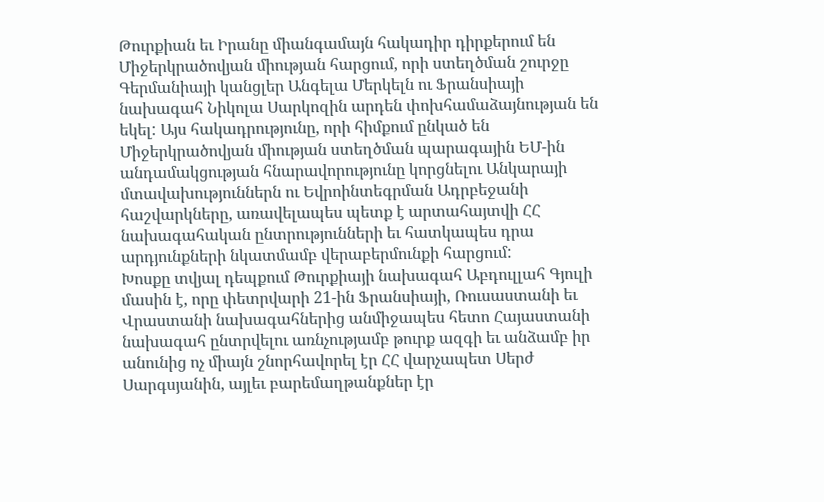Թուրքիան եւ Իրանը միանգամայն հակադիր դիրքերում են Միջերկրածովյան միության հարցում, որի ստեղծման շուրջը Գերմանիայի կանցլեր Անգելա Մերկելն ու Ֆրանսիայի նախագահ Նիկոլա Սարկոզին արդեն փոխհամաձայնության են եկել: Այս հակադրությունը, որի հիմքում ընկած են Միջերկրածովյան միության ստեղծման պարագային ԵՄ-ին անդամակցության հնարավորությունը կորցնելու Անկարայի մտավախություններն ու Եվրոինտեգրման Ադրբեջանի հաշվարկները, առավելապես պետք է արտահայտվի ՀՀ նախագահական ընտրությունների եւ հատկապես դրա արդյունքների նկատմամբ վերաբերմունքի հարցում:
Խոսքը տվյալ դեպքում Թուրքիայի նախագահ Աբդուլլահ Գյուլի մասին է, որը փետրվարի 21-ին Ֆրանսիայի, Ռուսաստանի եւ Վրաստանի նախագահներից անմիջապես հետո Հայաստանի նախագահ ընտրվելու առնչությամբ թուրք ազգի եւ անձամբ իր անունից ոչ միայն շնորհավորել էր ՀՀ վարչապետ Սերժ Սարգսյանին, այլեւ բարեմաղթանքներ էր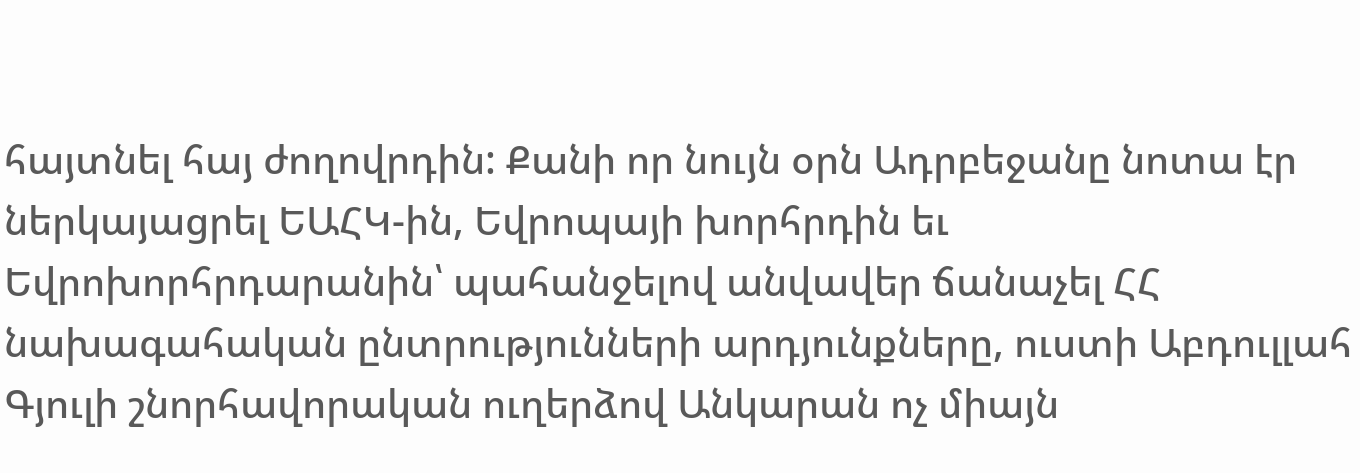հայտնել հայ ժողովրդին: Քանի որ նույն օրն Ադրբեջանը նոտա էր ներկայացրել ԵԱՀԿ-ին, Եվրոպայի խորհրդին եւ Եվրոխորհրդարանին՝ պահանջելով անվավեր ճանաչել ՀՀ նախագահական ընտրությունների արդյունքները, ուստի Աբդուլլահ Գյուլի շնորհավորական ուղերձով Անկարան ոչ միայն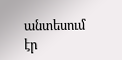անտեսում էր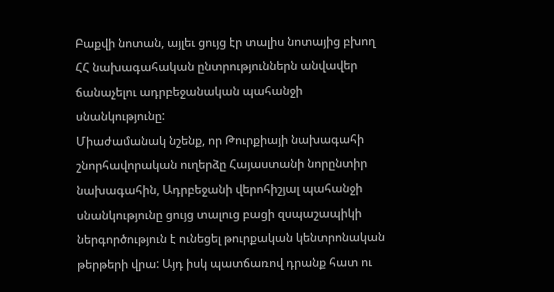Բաքվի նոտան, այլեւ ցույց էր տալիս նոտայից բխող ՀՀ նախագահական ընտրություններն անվավեր ճանաչելու ադրբեջանական պահանջի սնանկությունը:
Միաժամանակ նշենք, որ Թուրքիայի նախագահի շնորհավորական ուղերձը Հայաստանի նորընտիր նախագահին, Ադրբեջանի վերոհիշյալ պահանջի սնանկությունը ցույց տալուց բացի զսպաշապիկի ներգործություն է ունեցել թուրքական կենտրոնական թերթերի վրա: Այդ իսկ պատճառով դրանք հատ ու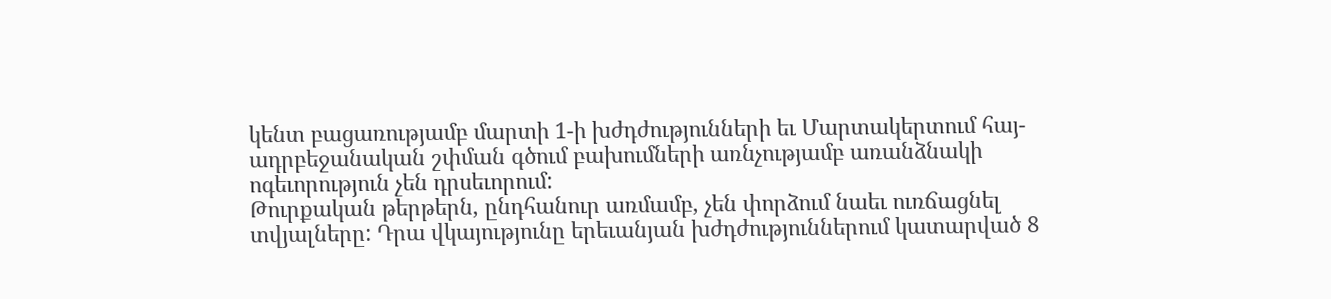կենտ բացառությամբ մարտի 1-ի խժդժությունների եւ Մարտակերտում հայ-ադրբեջանական շփման գծում բախումների առնչությամբ առանձնակի ոգեւորություն չեն դրսեւորում:
Թուրքական թերթերն, ընդհանուր առմամբ, չեն փորձում նաեւ ուռճացնել տվյալները: Դրա վկայությունը երեւանյան խժդժություններում կատարված 8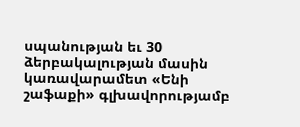սպանության եւ 30 ձերբակալության մասին կառավարամետ «Ենի շաֆաքի» գլխավորությամբ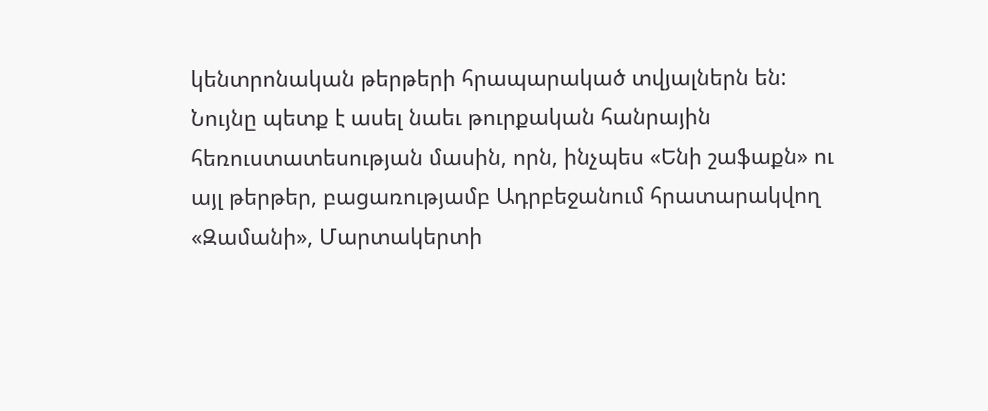կենտրոնական թերթերի հրապարակած տվյալներն են: Նույնը պետք է ասել նաեւ թուրքական հանրային հեռուստատեսության մասին, որն, ինչպես «Ենի շաֆաքն» ու այլ թերթեր, բացառությամբ Ադրբեջանում հրատարակվող «Զամանի», Մարտակերտի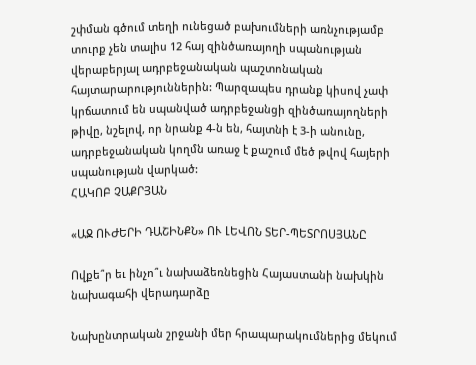շփման գծում տեղի ունեցած բախումների առնչությամբ տուրք չեն տալիս 12 հայ զինծառայողի սպանության վերաբերյալ ադրբեջանական պաշտոնական հայտարարություններին: Պարզապես դրանք կիսով չափ կրճատում են սպանված ադրբեջանցի զինծառայողների թիվը, նշելով, որ նրանք 4-ն են, հայտնի է 3-ի անունը, ադրբեջանական կողմն առաջ է քաշում մեծ թվով հայերի սպանության վարկած:
ՀԱԿՈԲ ՉԱՔՐՅԱՆ

«ԱՋ ՈՒԺԵՐԻ ԴԱՇԻՆՔՆ» ՈՒ ԼԵՎՈՆ ՏԵՐ-ՊԵՏՐՈՍՅԱՆԸ

Ովքե՞ր եւ ինչո՞ւ նախաձեռնեցին Հայաստանի նախկին նախագահի վերադարձը

Նախընտրական շրջանի մեր հրապարակումներից մեկում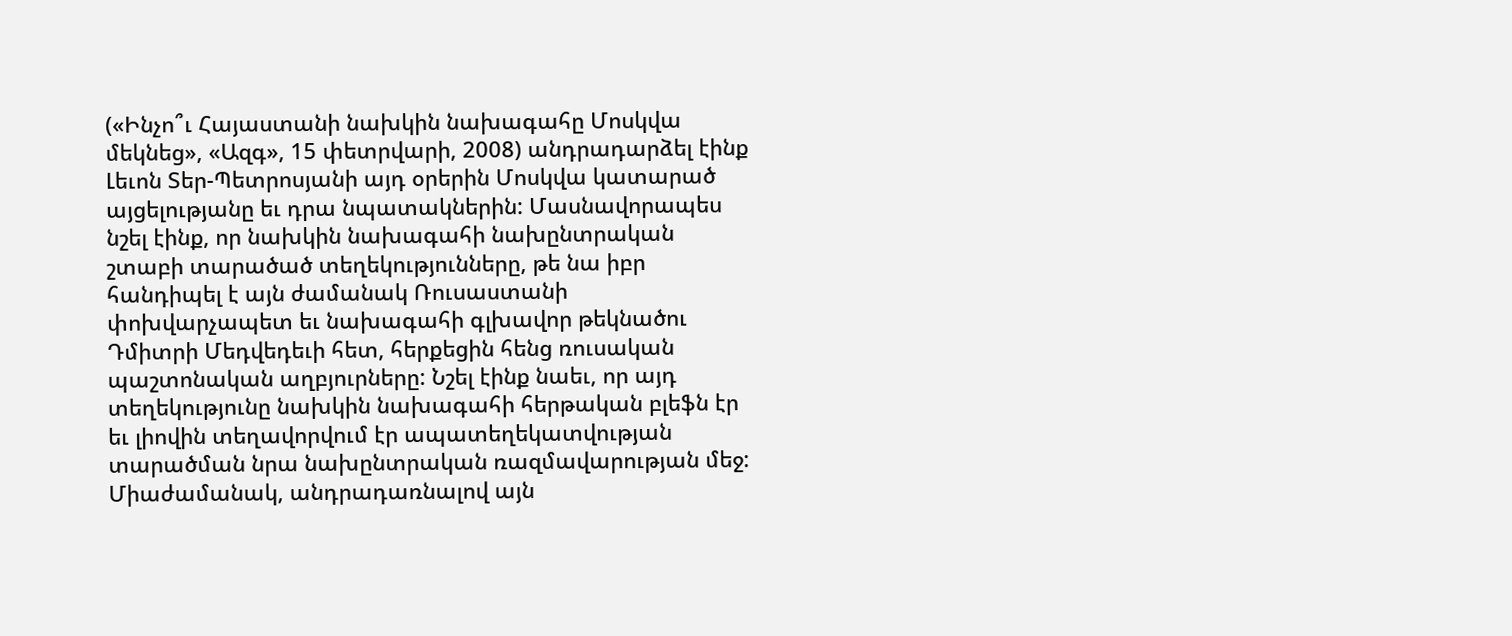(«Ինչո՞ւ Հայաստանի նախկին նախագահը Մոսկվա մեկնեց», «Ազգ», 15 փետրվարի, 2008) անդրադարձել էինք Լեւոն Տեր-Պետրոսյանի այդ օրերին Մոսկվա կատարած այցելությանը եւ դրա նպատակներին: Մասնավորապես նշել էինք, որ նախկին նախագահի նախընտրական շտաբի տարածած տեղեկությունները, թե նա իբր հանդիպել է այն ժամանակ Ռուսաստանի փոխվարչապետ եւ նախագահի գլխավոր թեկնածու Դմիտրի Մեդվեդեւի հետ, հերքեցին հենց ռուսական պաշտոնական աղբյուրները: Նշել էինք նաեւ, որ այդ տեղեկությունը նախկին նախագահի հերթական բլեֆն էր եւ լիովին տեղավորվում էր ապատեղեկատվության տարածման նրա նախընտրական ռազմավարության մեջ:
Միաժամանակ, անդրադառնալով այն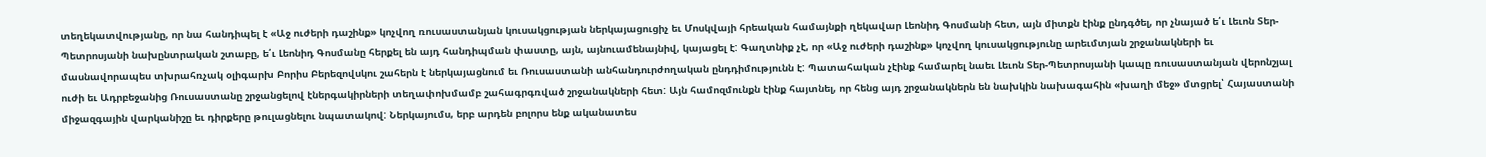տեղեկատվությանը, որ նա հանդիպել է «Աջ ուժերի դաշինք» կոչվող ռուսաստանյան կուսակցության ներկայացուցիչ եւ Մոսկվայի հրեական համայնքի ղեկավար Լեոնիդ Գոսմանի հետ, այն միտքն էինք ընդգծել, որ չնայած ե՛ւ Լեւոն Տեր-Պետրոսյանի նախընտրական շտաբը, ե՛ւ Լեոնիդ Գոսմանը հերքել են այդ հանդիպման փաստը, այն, այնուամենայնիվ, կայացել է: Գաղտնիք չէ, որ «Աջ ուժերի դաշինք» կոչվող կուսակցությունը արեւմտյան շրջանակների եւ մասնավորապես տխրահռչակ օլիգարխ Բորիս Բերեզովսկու շահերն է ներկայացնում եւ Ռուսաստանի անհանդուրժողական ընդդիմությունն է: Պատահական չէինք համարել նաեւ Լեւոն Տեր-Պետրոսյանի կապը ռուսաստանյան վերոնշյալ ուժի եւ Ադրբեջանից Ռուսաստանը շրջանցելով էներգակիրների տեղափոխմամբ շահագրգռված շրջանակների հետ: Այն համոզմունքն էինք հայտնել, որ հենց այդ շրջանակներն են նախկին նախագահին «խաղի մեջ» մտցրել՝ Հայաստանի միջազգային վարկանիշը եւ դիրքերը թուլացնելու նպատակով: Ներկայումս, երբ արդեն բոլորս ենք ականատես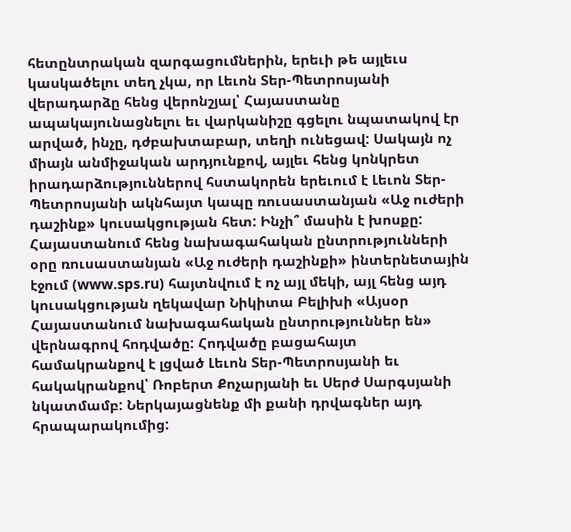հետընտրական զարգացումներին, երեւի թե այլեւս կասկածելու տեղ չկա, որ Լեւոն Տեր-Պետրոսյանի վերադարձը հենց վերոնշյալ՝ Հայաստանը ապակայունացնելու եւ վարկանիշը գցելու նպատակով էր արված, ինչը, դժբախտաբար, տեղի ունեցավ: Սակայն ոչ միայն անմիջական արդյունքով, այլեւ հենց կոնկրետ իրադարձություններով հստակորեն երեւում է Լեւոն Տեր-Պետրոսյանի ակնհայտ կապը ռուսաստանյան «Աջ ուժերի դաշինք» կուսակցության հետ: Ինչի՞ մասին է խոսքը:
Հայաստանում հենց նախագահական ընտրությունների օրը ռուսաստանյան «Աջ ուժերի դաշինքի» ինտերնետային էջում (www.sps.ru) հայտնվում է ոչ այլ մեկի, այլ հենց այդ կուսակցության ղեկավար Նիկիտա Բելիխի «Այսօր Հայաստանում նախագահական ընտրություններ են» վերնագրով հոդվածը: Հոդվածը բացահայտ համակրանքով է լցված Լեւոն Տեր-Պետրոսյանի եւ հակակրանքով՝ Ռոբերտ Քոչարյանի եւ Սերժ Սարգսյանի նկատմամբ: Ներկայացնենք մի քանի դրվագներ այդ հրապարակումից: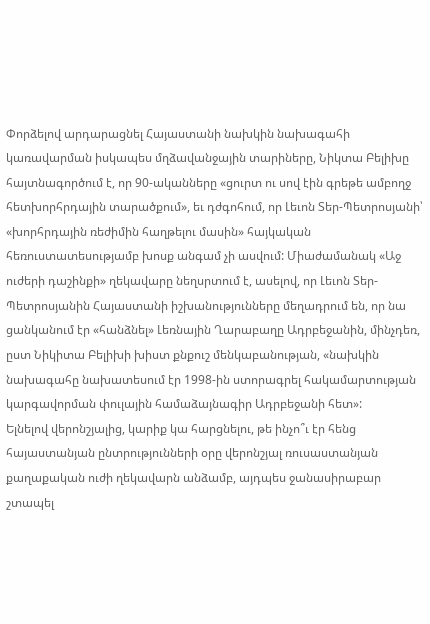Փորձելով արդարացնել Հայաստանի նախկին նախագահի կառավարման իսկապես մղձավանջային տարիները, Նիկտա Բելիխը հայտնագործում է, որ 90-ականները «ցուրտ ու սով էին գրեթե ամբողջ հետխորհրդային տարածքում», եւ դժգոհում, որ Լեւոն Տեր-Պետրոսյանի՝ «խորհրդային ռեժիմին հաղթելու մասին» հայկական հեռուստատեսությամբ խոսք անգամ չի ասվում: Միաժամանակ «Աջ ուժերի դաշինքի» ղեկավարը նեղսրտում է, ասելով, որ Լեւոն Տեր-Պետրոսյանին Հայաստանի իշխանությունները մեղադրում են, որ նա ցանկանում էր «հանձնել» Լեռնային Ղարաբաղը Ադրբեջանին, մինչդեռ, ըստ Նիկիտա Բելիխի խիստ քնքուշ մենկաբանության, «նախկին նախագահը նախատեսում էր 1998-ին ստորագրել հակամարտության կարգավորման փուլային համաձայնագիր Ադրբեջանի հետ»:
Ելնելով վերոնշյալից, կարիք կա հարցնելու, թե ինչո՞ւ էր հենց հայաստանյան ընտրությունների օրը վերոնշյալ ռուսաստանյան քաղաքական ուժի ղեկավարն անձամբ, այդպես ջանասիրաբար շտապել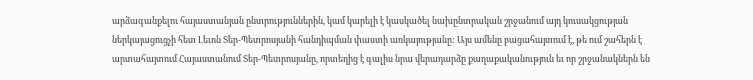արձագանքելու հայաստանյան ընտրություններին, կամ կարելի է կասկածել նախընտրական շրջանում այդ կուսակցության ներկայացուցչի հետ Լեւոն Տեր-Պետրոսյանի հանդիպման փաստի առկայությանը: Այս ամենը բացահայտում է, թե ում շահերն է արտահայտում Հայաստանում Տեր-Պետրոսյանը, որտեղից է գալիս նրա վերադարձը քաղաքականություն եւ որ շրջանակներն են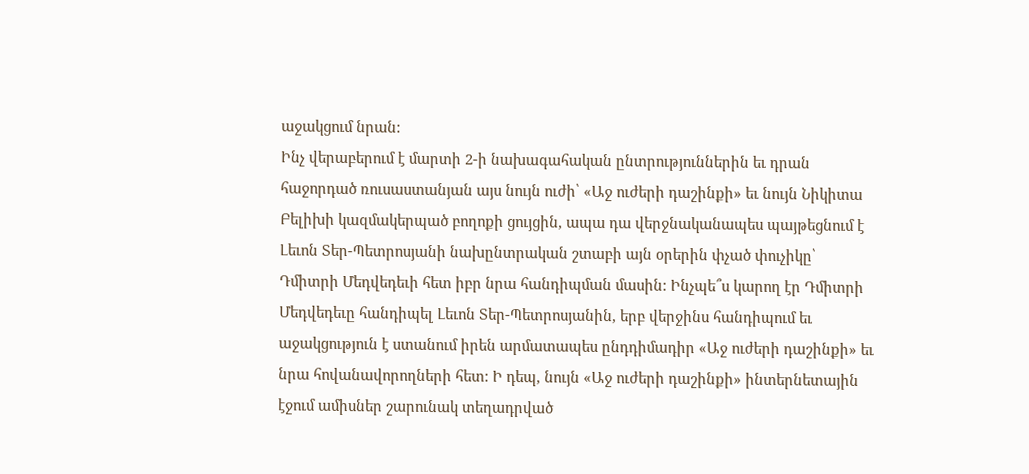աջակցում նրան:
Ինչ վերաբերում է մարտի 2-ի նախագահական ընտրություններին եւ դրան հաջորդած ռուսաստանյան այս նույն ուժի՝ «Աջ ուժերի դաշինքի» եւ նույն Նիկիտա Բելիխի կազմակերպած բողոքի ցույցին, ապա դա վերջնականապես պայթեցնում է Լեւոն Տեր-Պետրոսյանի նախընտրական շտաբի այն օրերին փչած փուչիկը՝ Դմիտրի Մեդվեդեւի հետ իբր նրա հանդիպման մասին: Ինչպե՞ս կարող էր Դմիտրի Մեդվեդեւը հանդիպել Լեւոն Տեր-Պետրոսյանին, երբ վերջինս հանդիպում եւ աջակցություն է ստանում իրեն արմատապես ընդդիմադիր «Աջ ուժերի դաշինքի» եւ նրա հովանավորողների հետ: Ի դեպ, նույն «Աջ ուժերի դաշինքի» ինտերնետային էջում ամիսներ շարունակ տեղադրված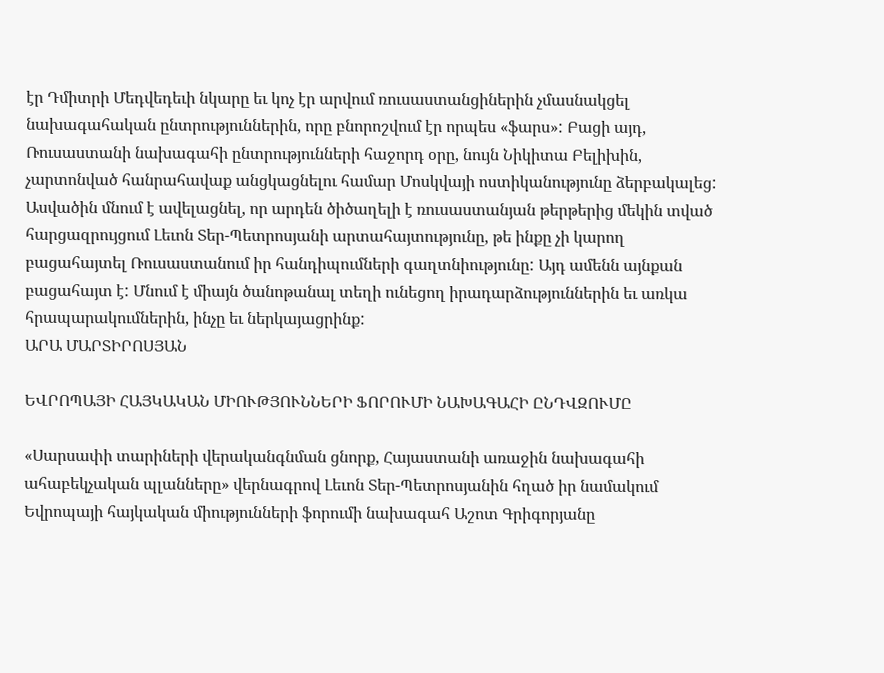էր Դմիտրի Մեդվեդեւի նկարը եւ կոչ էր արվում ռուսաստանցիներին չմասնակցել նախագահական ընտրություններին, որը բնորոշվում էր որպես «ֆարս»: Բացի այդ, Ռուսաստանի նախագահի ընտրությունների հաջորդ օրը, նույն Նիկիտա Բելիխին, չարտոնված հանրահավաք անցկացնելու համար Մոսկվայի ոստիկանությունը ձերբակալեց:
Ասվածին մնում է ավելացնել, որ արդեն ծիծաղելի է ռուսաստանյան թերթերից մեկին տված հարցազրույցում Լեւոն Տեր-Պետրոսյանի արտահայտությունը, թե ինքը չի կարող բացահայտել Ռուսաստանում իր հանդիպումների գաղտնիությունը: Այդ ամենն այնքան բացահայտ է: Մնում է միայն ծանոթանալ տեղի ունեցող իրադարձություններին եւ առկա հրապարակումներին, ինչը եւ ներկայացրինք:
ԱՐԱ ՄԱՐՏԻՐՈՍՅԱՆ

ԵՎՐՈՊԱՅԻ ՀԱՅԿԱԿԱՆ ՄԻՈՒԹՅՈՒՆՆԵՐԻ ՖՈՐՈՒՄԻ ՆԱԽԱԳԱՀԻ ԸՆԴՎԶՈՒՄԸ

«Սարսափի տարիների վերականգնման ցնորք, Հայաստանի առաջին նախագահի ահաբեկչական պլանները» վերնագրով Լեւոն Տեր-Պետրոսյանին հղած իր նամակում Եվրոպայի հայկական միությունների ֆորումի նախագահ Աշոտ Գրիգորյանը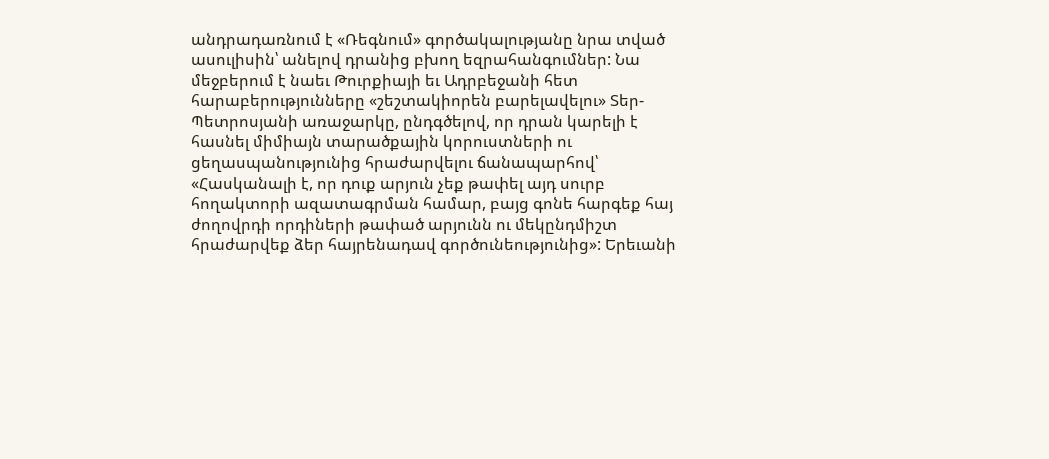անդրադառնում է «Ռեգնում» գործակալությանը նրա տված ասուլիսին՝ անելով դրանից բխող եզրահանգումներ: Նա մեջբերում է նաեւ Թուրքիայի եւ Ադրբեջանի հետ հարաբերությունները «շեշտակիորեն բարելավելու» Տեր-Պետրոսյանի առաջարկը, ընդգծելով, որ դրան կարելի է հասնել միմիայն տարածքային կորուստների ու ցեղասպանությունից հրաժարվելու ճանապարհով՝ «Հասկանալի է, որ դուք արյուն չեք թափել այդ սուրբ հողակտորի ազատագրման համար, բայց գոնե հարգեք հայ ժողովրդի որդիների թափած արյունն ու մեկընդմիշտ հրաժարվեք ձեր հայրենադավ գործունեությունից»: Երեւանի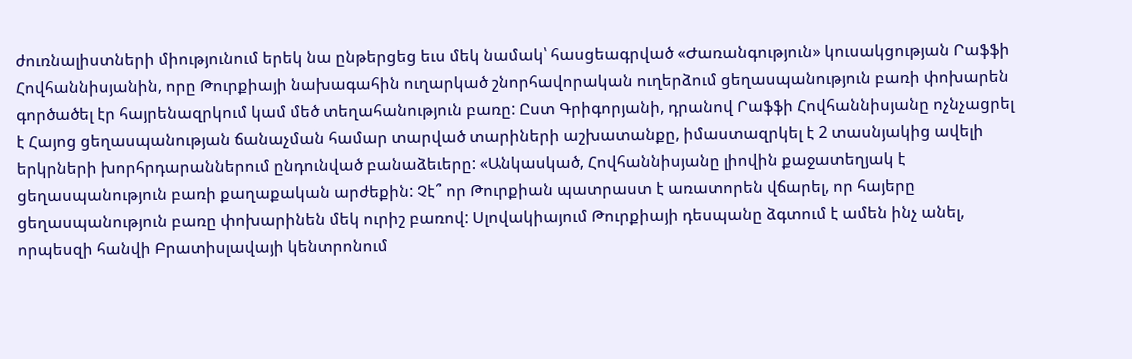ժուռնալիստների միությունում երեկ նա ընթերցեց եւս մեկ նամակ՝ հասցեագրված «Ժառանգություն» կուսակցության Րաֆֆի Հովհաննիսյանին, որը Թուրքիայի նախագահին ուղարկած շնորհավորական ուղերձում ցեղասպանություն բառի փոխարեն գործածել էր հայրենազրկում կամ մեծ տեղահանություն բառը: Ըստ Գրիգորյանի, դրանով Րաֆֆի Հովհաննիսյանը ոչնչացրել է Հայոց ցեղասպանության ճանաչման համար տարված տարիների աշխատանքը, իմաստազրկել է 2 տասնյակից ավելի երկրների խորհրդարաններում ընդունված բանաձեւերը: «Անկասկած, Հովհաննիսյանը լիովին քաջատեղյակ է ցեղասպանություն բառի քաղաքական արժեքին: Չէ՞ որ Թուրքիան պատրաստ է առատորեն վճարել, որ հայերը ցեղասպանություն բառը փոխարինեն մեկ ուրիշ բառով: Սլովակիայում Թուրքիայի դեսպանը ձգտում է ամեն ինչ անել, որպեսզի հանվի Բրատիսլավայի կենտրոնում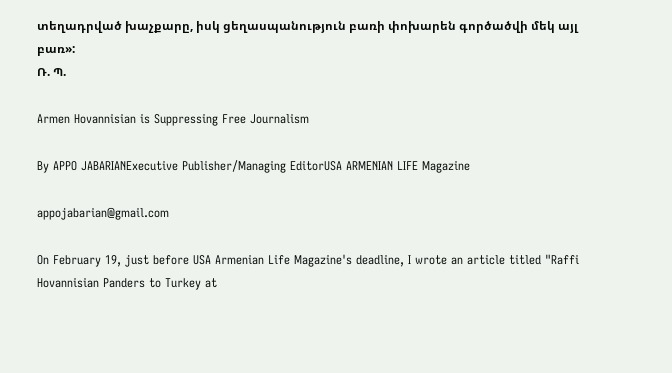տեղադրված խաչքարը, իսկ ցեղասպանություն բառի փոխարեն գործածվի մեկ այլ բառ»:
Ռ. Պ.

Armen Hovannisian is Suppressing Free Journalism

By APPO JABARIANExecutive Publisher/Managing EditorUSA ARMENIAN LIFE Magazine

appojabarian@gmail.com

On February 19, just before USA Armenian Life Magazine's deadline, I wrote an article titled "Raffi Hovannisian Panders to Turkey at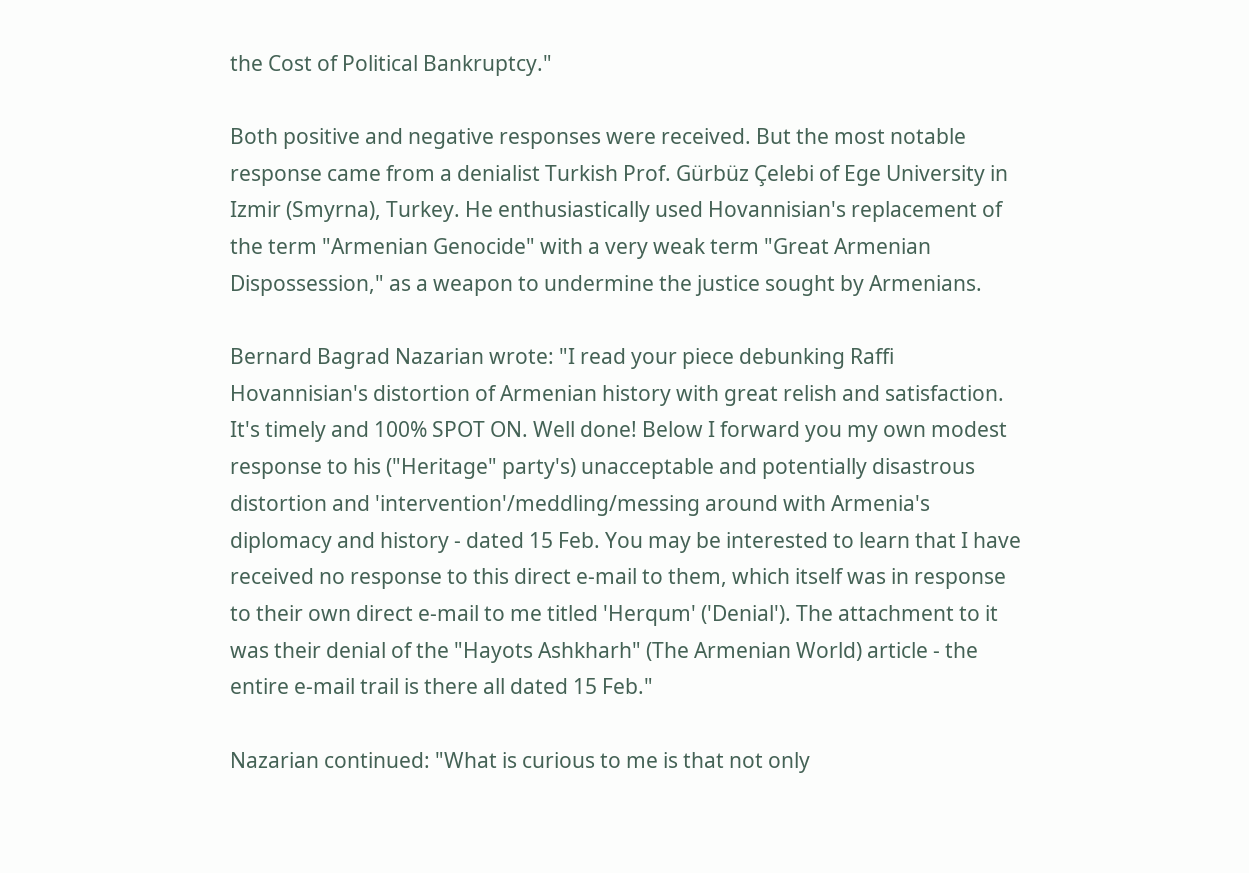the Cost of Political Bankruptcy."

Both positive and negative responses were received. But the most notable response came from a denialist Turkish Prof. Gürbüz Çelebi of Ege University in Izmir (Smyrna), Turkey. He enthusiastically used Hovannisian's replacement of the term "Armenian Genocide" with a very weak term "Great Armenian Dispossession," as a weapon to undermine the justice sought by Armenians.

Bernard Bagrad Nazarian wrote: "I read your piece debunking Raffi Hovannisian's distortion of Armenian history with great relish and satisfaction. It's timely and 100% SPOT ON. Well done! Below I forward you my own modest response to his ("Heritage" party's) unacceptable and potentially disastrous distortion and 'intervention'/meddling/messing around with Armenia's diplomacy and history - dated 15 Feb. You may be interested to learn that I have received no response to this direct e-mail to them, which itself was in response to their own direct e-mail to me titled 'Herqum' ('Denial'). The attachment to it was their denial of the "Hayots Ashkharh" (The Armenian World) article - the entire e-mail trail is there all dated 15 Feb."

Nazarian continued: "What is curious to me is that not only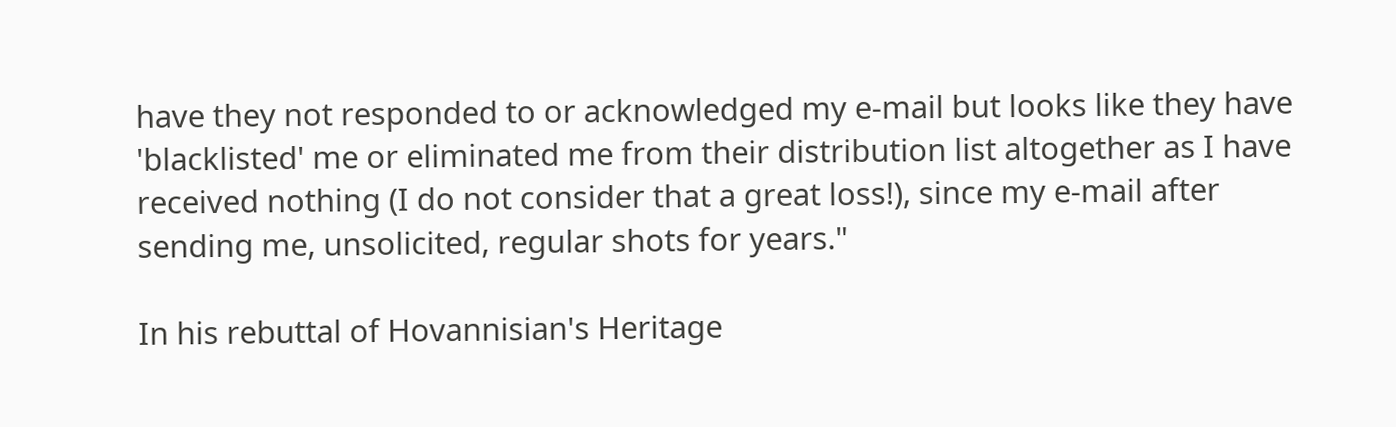have they not responded to or acknowledged my e-mail but looks like they have 'blacklisted' me or eliminated me from their distribution list altogether as I have received nothing (I do not consider that a great loss!), since my e-mail after sending me, unsolicited, regular shots for years."

In his rebuttal of Hovannisian's Heritage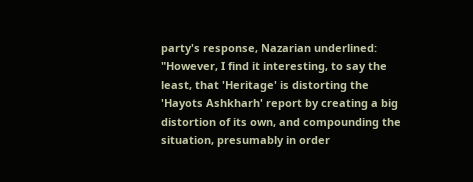party's response, Nazarian underlined: "However, I find it interesting, to say the least, that 'Heritage' is distorting the 'Hayots Ashkharh' report by creating a big distortion of its own, and compounding the situation, presumably in order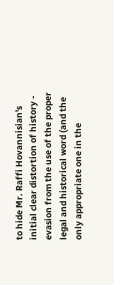to hide Mr. Raffi Hovannisian's initial clear distortion of history - evasion from the use of the proper legal and historical word (and the only appropriate one in the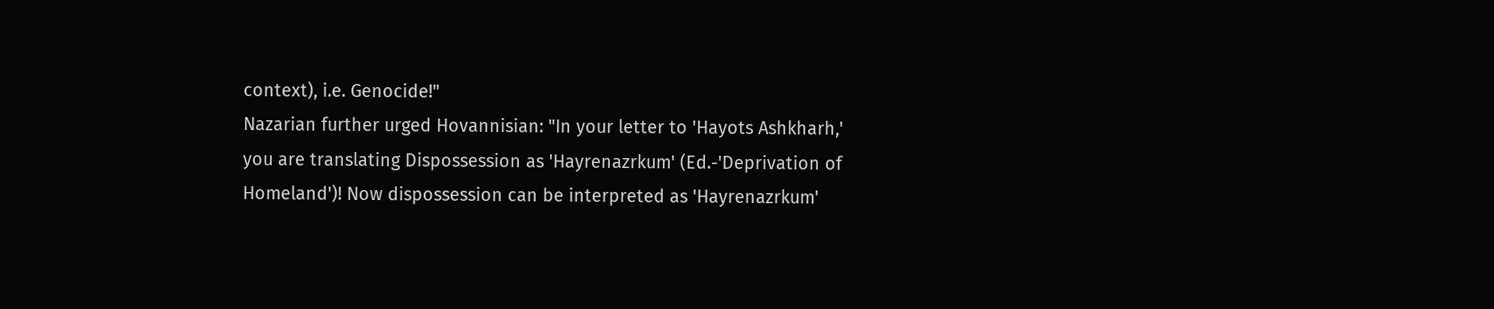context), i.e. Genocide!"
Nazarian further urged Hovannisian: "In your letter to 'Hayots Ashkharh,' you are translating Dispossession as 'Hayrenazrkum' (Ed.-'Deprivation of Homeland')! Now dispossession can be interpreted as 'Hayrenazrkum'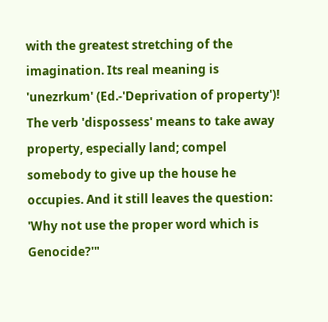with the greatest stretching of the imagination. Its real meaning is 'unezrkum' (Ed.-'Deprivation of property')! The verb 'dispossess' means to take away property, especially land; compel somebody to give up the house he occupies. And it still leaves the question: 'Why not use the proper word which is Genocide?'"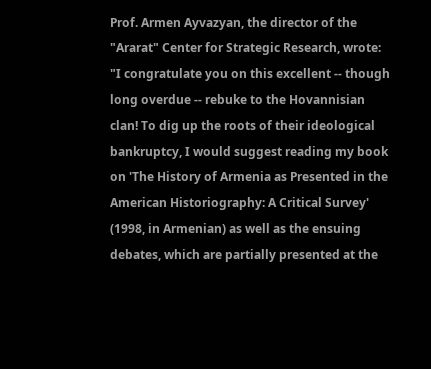Prof. Armen Ayvazyan, the director of the "Ararat" Center for Strategic Research, wrote: "I congratulate you on this excellent -- though long overdue -- rebuke to the Hovannisian clan! To dig up the roots of their ideological bankruptcy, I would suggest reading my book on 'The History of Armenia as Presented in the American Historiography: A Critical Survey' (1998, in Armenian) as well as the ensuing debates, which are partially presented at the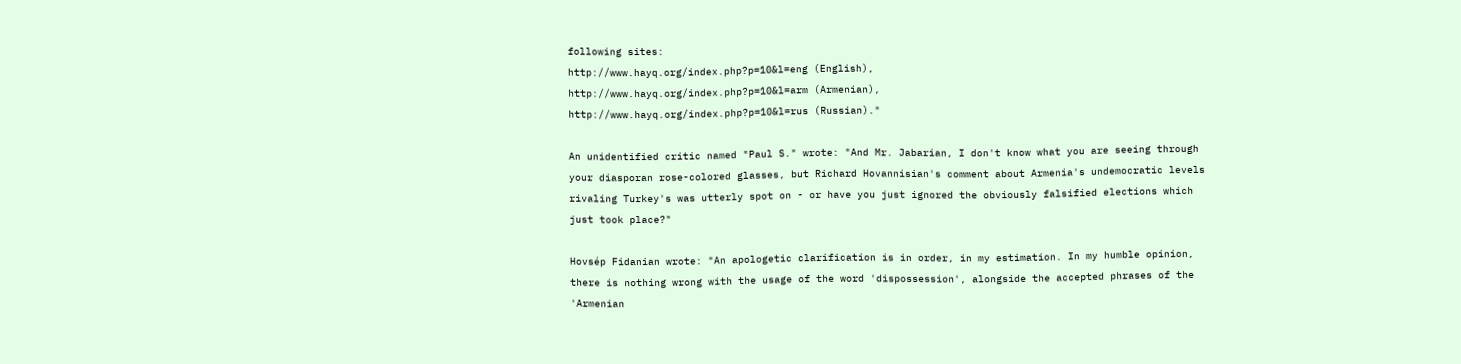following sites:
http://www.hayq.org/index.php?p=10&l=eng (English),
http://www.hayq.org/index.php?p=10&l=arm (Armenian),
http://www.hayq.org/index.php?p=10&l=rus (Russian)."

An unidentified critic named "Paul S." wrote: "And Mr. Jabarian, I don't know what you are seeing through your diasporan rose-colored glasses, but Richard Hovannisian's comment about Armenia's undemocratic levels rivaling Turkey's was utterly spot on - or have you just ignored the obviously falsified elections which just took place?"

Hovsép Fidanian wrote: "An apologetic clarification is in order, in my estimation. In my humble opinion, there is nothing wrong with the usage of the word 'dispossession', alongside the accepted phrases of the 'Armenian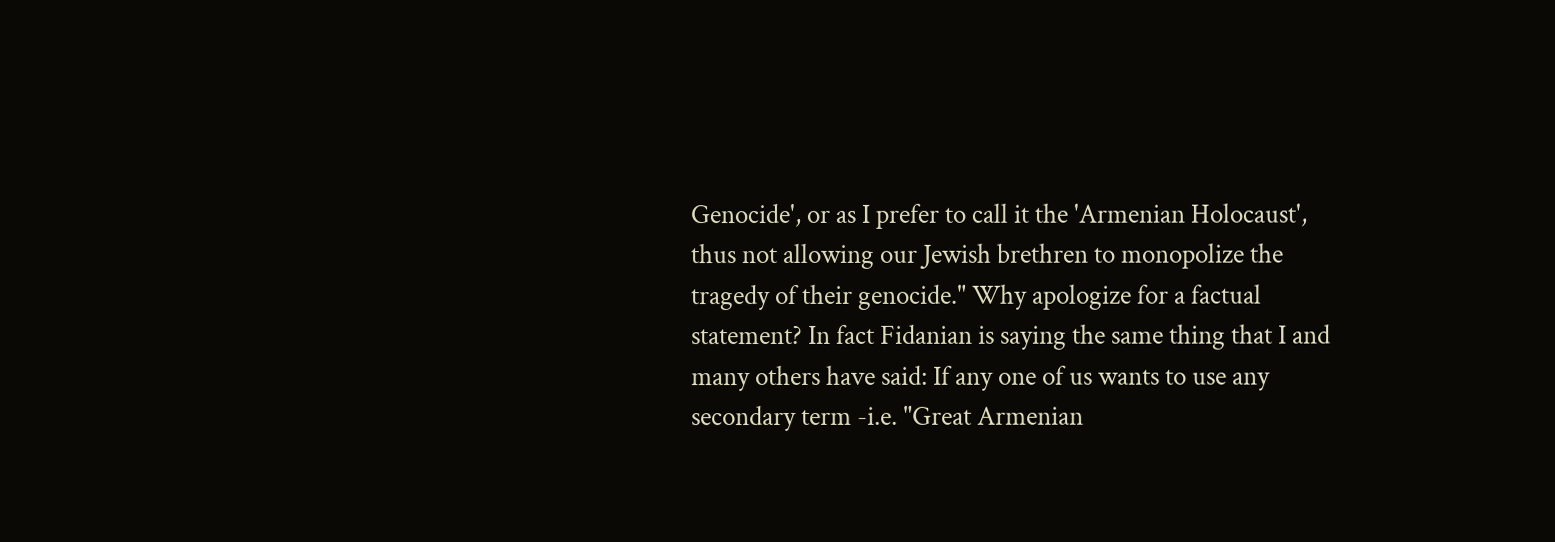Genocide', or as I prefer to call it the 'Armenian Holocaust', thus not allowing our Jewish brethren to monopolize the tragedy of their genocide." Why apologize for a factual statement? In fact Fidanian is saying the same thing that I and many others have said: If any one of us wants to use any secondary term -i.e. "Great Armenian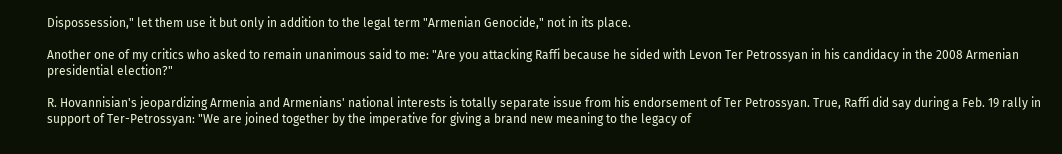Dispossession," let them use it but only in addition to the legal term "Armenian Genocide," not in its place.

Another one of my critics who asked to remain unanimous said to me: "Are you attacking Raffi because he sided with Levon Ter Petrossyan in his candidacy in the 2008 Armenian presidential election?"

R. Hovannisian's jeopardizing Armenia and Armenians' national interests is totally separate issue from his endorsement of Ter Petrossyan. True, Raffi did say during a Feb. 19 rally in support of Ter-Petrossyan: "We are joined together by the imperative for giving a brand new meaning to the legacy of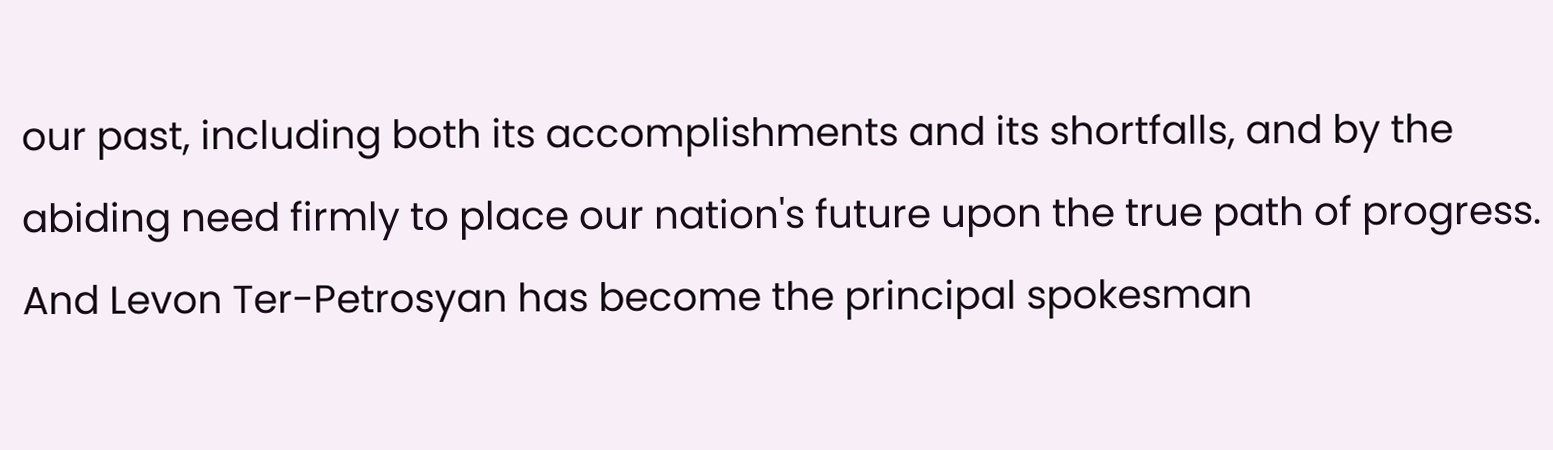our past, including both its accomplishments and its shortfalls, and by the abiding need firmly to place our nation's future upon the true path of progress. And Levon Ter-Petrosyan has become the principal spokesman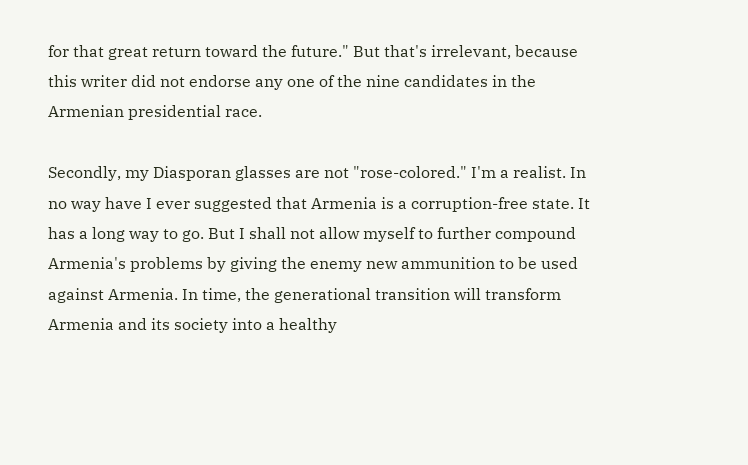for that great return toward the future." But that's irrelevant, because this writer did not endorse any one of the nine candidates in the Armenian presidential race.

Secondly, my Diasporan glasses are not "rose-colored." I'm a realist. In no way have I ever suggested that Armenia is a corruption-free state. It has a long way to go. But I shall not allow myself to further compound Armenia's problems by giving the enemy new ammunition to be used against Armenia. In time, the generational transition will transform Armenia and its society into a healthy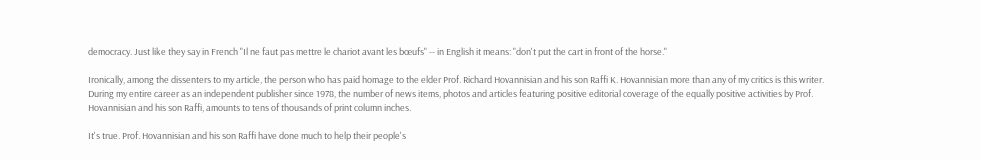democracy. Just like they say in French "Il ne faut pas mettre le chariot avant les bœufs" -- in English it means: "don't put the cart in front of the horse."

Ironically, among the dissenters to my article, the person who has paid homage to the elder Prof. Richard Hovannisian and his son Raffi K. Hovannisian more than any of my critics is this writer. During my entire career as an independent publisher since 1978, the number of news items, photos and articles featuring positive editorial coverage of the equally positive activities by Prof. Hovannisian and his son Raffi, amounts to tens of thousands of print column inches.

It's true. Prof. Hovannisian and his son Raffi have done much to help their people's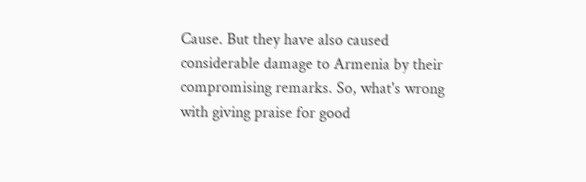Cause. But they have also caused considerable damage to Armenia by their compromising remarks. So, what's wrong with giving praise for good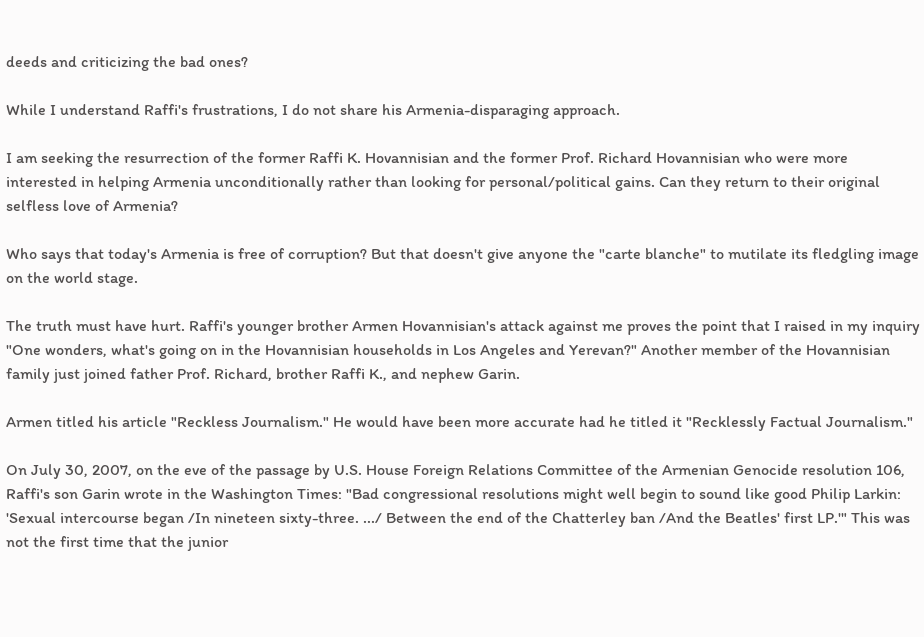deeds and criticizing the bad ones?

While I understand Raffi's frustrations, I do not share his Armenia-disparaging approach.

I am seeking the resurrection of the former Raffi K. Hovannisian and the former Prof. Richard Hovannisian who were more interested in helping Armenia unconditionally rather than looking for personal/political gains. Can they return to their original selfless love of Armenia?

Who says that today's Armenia is free of corruption? But that doesn't give anyone the "carte blanche" to mutilate its fledgling image on the world stage.

The truth must have hurt. Raffi's younger brother Armen Hovannisian's attack against me proves the point that I raised in my inquiry "One wonders, what's going on in the Hovannisian households in Los Angeles and Yerevan?" Another member of the Hovannisian family just joined father Prof. Richard, brother Raffi K., and nephew Garin.

Armen titled his article "Reckless Journalism." He would have been more accurate had he titled it "Recklessly Factual Journalism."

On July 30, 2007, on the eve of the passage by U.S. House Foreign Relations Committee of the Armenian Genocide resolution 106, Raffi's son Garin wrote in the Washington Times: "Bad congressional resolutions might well begin to sound like good Philip Larkin: 'Sexual intercourse began /In nineteen sixty-three. .../ Between the end of the Chatterley ban /And the Beatles' first LP.'" This was not the first time that the junior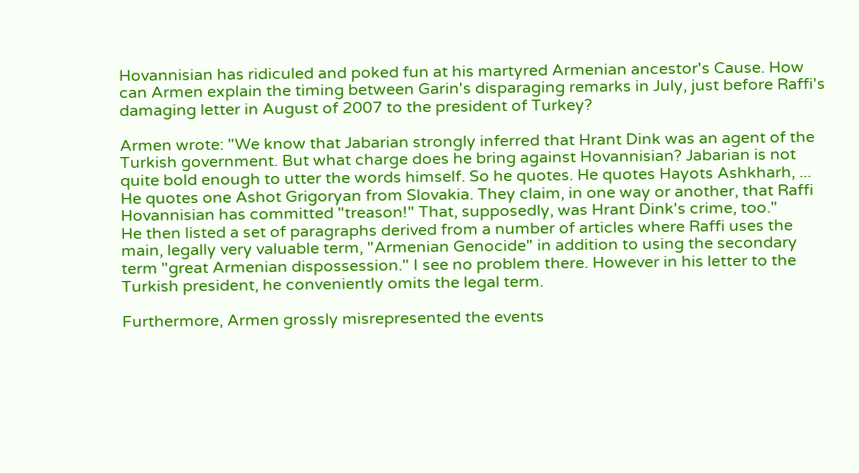Hovannisian has ridiculed and poked fun at his martyred Armenian ancestor's Cause. How can Armen explain the timing between Garin's disparaging remarks in July, just before Raffi's damaging letter in August of 2007 to the president of Turkey?

Armen wrote: "We know that Jabarian strongly inferred that Hrant Dink was an agent of the Turkish government. But what charge does he bring against Hovannisian? Jabarian is not quite bold enough to utter the words himself. So he quotes. He quotes Hayots Ashkharh, ... He quotes one Ashot Grigoryan from Slovakia. They claim, in one way or another, that Raffi Hovannisian has committed "treason!" That, supposedly, was Hrant Dink's crime, too."
He then listed a set of paragraphs derived from a number of articles where Raffi uses the main, legally very valuable term, "Armenian Genocide" in addition to using the secondary term "great Armenian dispossession." I see no problem there. However in his letter to the Turkish president, he conveniently omits the legal term.

Furthermore, Armen grossly misrepresented the events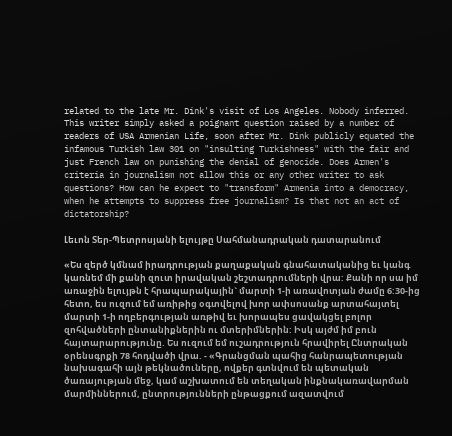related to the late Mr. Dink's visit of Los Angeles. Nobody inferred. This writer simply asked a poignant question raised by a number of readers of USA Armenian Life, soon after Mr. Dink publicly equated the infamous Turkish law 301 on "insulting Turkishness" with the fair and just French law on punishing the denial of genocide. Does Armen's criteria in journalism not allow this or any other writer to ask questions? How can he expect to "transform" Armenia into a democracy, when he attempts to suppress free journalism? Is that not an act of dictatorship?

Լեւոն Տեր-Պետրոսյանի ելույթը Սահմանադրական դատարանում

«Ես զերծ կմնամ իրադրության քաղաքական գնահատականից եւ կանգ կառնեմ մի քանի զուտ իրավական շեշտադրումների վրա: Քանի որ սա իմ առաջին ելույթն է հրապարակային` մարտի 1-ի առավոտյան ժամը 6:30-ից հետո, ես ուզում եմ առիթից օգտվելով խոր ափսոսանք արտահայտել մարտի 1-ի ողբերգության առթիվ եւ խորապես ցավակցել բոլոր զոհվածների ընտանիքներին ու մտերիմներին: Իսկ այժմ իմ բուն հայտարարությունը. Ես ուզում եմ ուշադրություն հրավիրել Ընտրական օրենսգրքի 78 հոդվածի վրա. - «Գրանցման պահից հանրապետության նախագահի այն թեկնածուները, ովքեր գտնվում են պետական ծառայության մեջ, կամ աշխատում են տեղական ինքնակառավարման մարմիններում, ընտրությունների ընթացքում ազատվում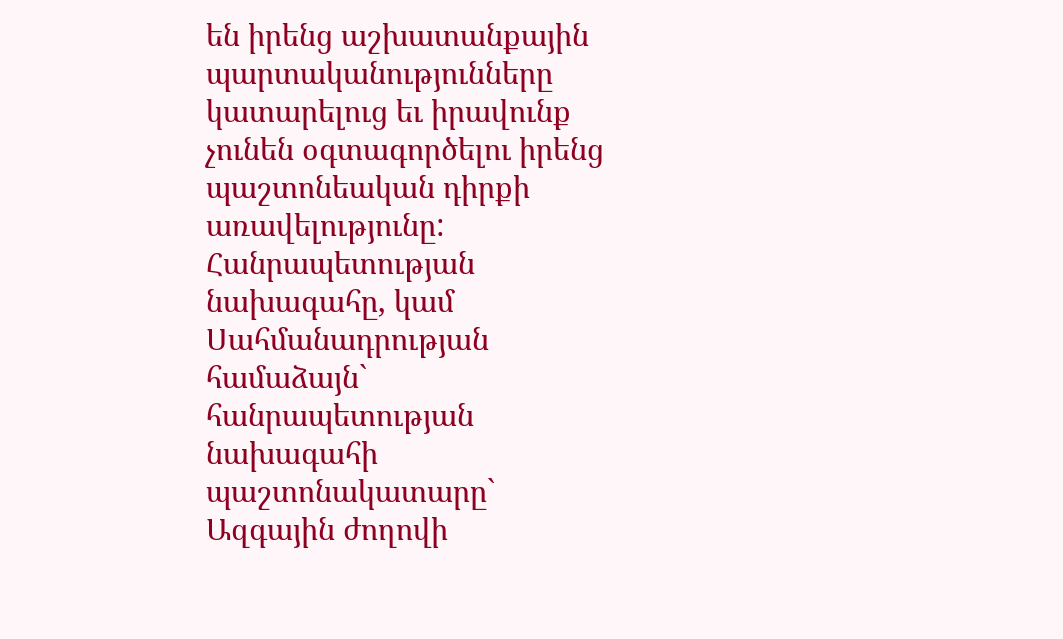են իրենց աշխատանքային պարտականությունները կատարելուց եւ իրավունք չունեն օգտագործելու իրենց պաշտոնեական դիրքի առավելությունը: Հանրապետության նախագահը, կամ Սահմանադրության համաձայն` հանրապետության նախագահի պաշտոնակատարը` Ազգային ժողովի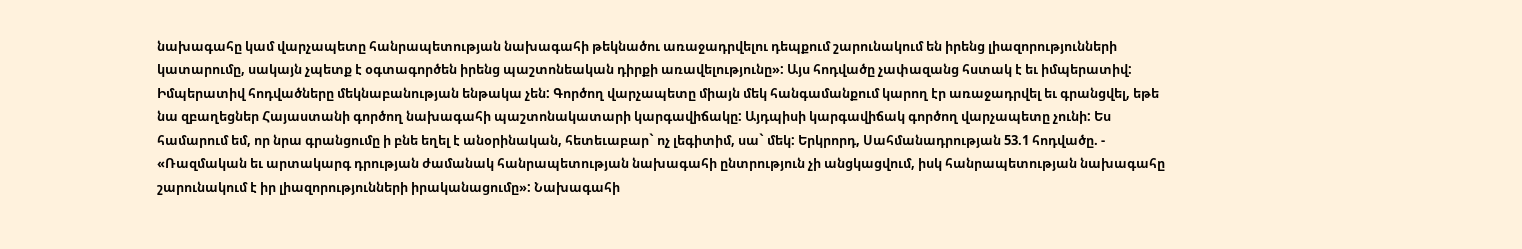նախագահը կամ վարչապետը հանրապետության նախագահի թեկնածու առաջադրվելու դեպքում շարունակում են իրենց լիազորությունների կատարումը, սակայն չպետք է օգտագործեն իրենց պաշտոնեական դիրքի առավելությունը»: Այս հոդվածը չափազանց հստակ է եւ իմպերատիվ: Իմպերատիվ հոդվածները մեկնաբանության ենթակա չեն: Գործող վարչապետը միայն մեկ հանգամանքում կարող էր առաջադրվել եւ գրանցվել, եթե նա զբաղեցներ Հայաստանի գործող նախագահի պաշտոնակատարի կարգավիճակը: Այդպիսի կարգավիճակ գործող վարչապետը չունի: Ես համարում եմ, որ նրա գրանցումը ի բնե եղել է անօրինական, հետեւաբար` ոչ լեգիտիմ, սա` մեկ: Երկրորդ, Սահմանադրության 53.1 հոդվածը. - «Ռազմական եւ արտակարգ դրության ժամանակ հանրապետության նախագահի ընտրություն չի անցկացվում, իսկ հանրապետության նախագահը շարունակում է իր լիազորությունների իրականացումը»: Նախագահի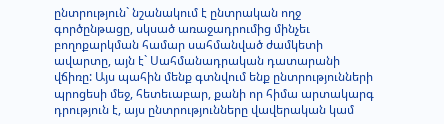ընտրություն` նշանակում է ընտրական ողջ գործընթացը, սկսած առաջադրումից մինչեւ բողոքարկման համար սահմանված ժամկետի ավարտը, այն է` Սահմանադրական դատարանի վճիռը: Այս պահին մենք գտնվում ենք ընտրությունների պրոցեսի մեջ, հետեւաբար, քանի որ հիմա արտակարգ դրություն է, այս ընտրությունները վավերական կամ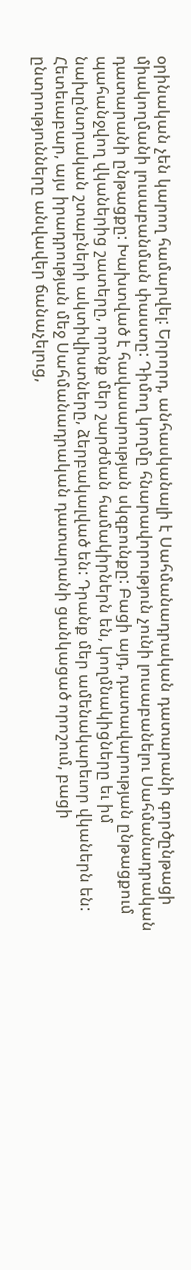օրինական չեն կարող համարվել: Երրորդ, անհասկանալի է Սահմանադրական դատարանի գործընթացի միակողմանի լուսաբանման փաստը: Դիմող կողմը հնարավորություն չունի լուսաբանելու Սահմանադրական դատարանի ընթացքը: Խախտված է հավասարության սկզբունքը: Բացի այդ, դատավարության ընթացքում պահանջվող վկաներից շատերը, որոնք մեր շարժման համակիրներն են, կողմնակիցները եւ իմ նախընտրական շտաբների ակտիվիստները, ձերբակալված են: Դրանք մեր ամենակարեւոր վկաներն են: Հետեւաբար, այս իրադրության մեջ Սահմանադրական դատարանի ցանկացած որոշում, բացի ընտրությունները անվավեր ճանաչելուց,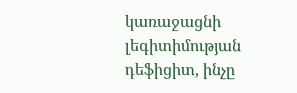կառաջացնի լեգիտիմության դեֆիցիտ, ինչը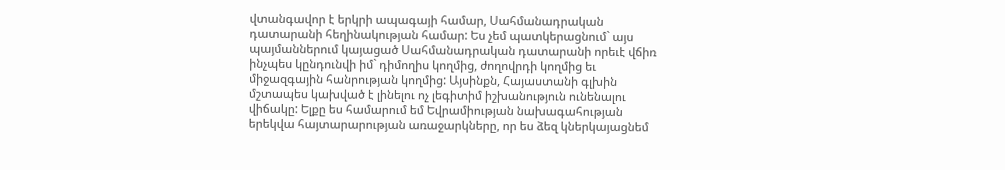վտանգավոր է երկրի ապագայի համար, Սահմանադրական դատարանի հեղինակության համար: Ես չեմ պատկերացնում` այս պայմաններում կայացած Սահմանադրական դատարանի որեւէ վճիռ ինչպես կընդունվի իմ` դիմողիս կողմից, ժողովրդի կողմից եւ միջազգային հանրության կողմից: Այսինքն, Հայաստանի գլխին մշտապես կախված է լինելու ոչ լեգիտիմ իշխանություն ունենալու վիճակը: Ելքը ես համարում եմ Եվրամիության նախագահության երեկվա հայտարարության առաջարկները, որ ես ձեզ կներկայացնեմ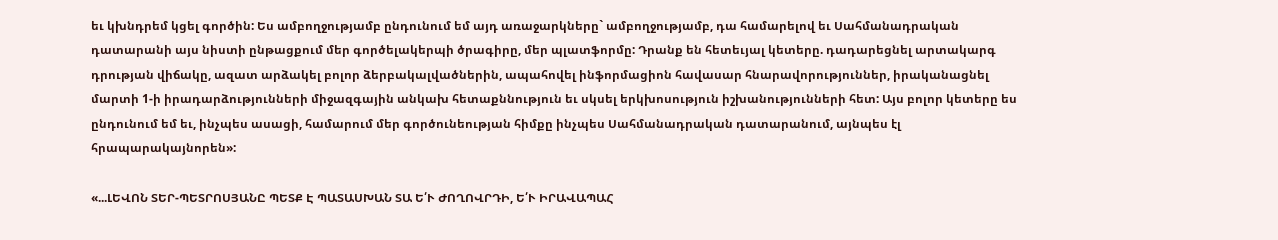եւ կխնդրեմ կցել գործին: Ես ամբողջությամբ ընդունում եմ այդ առաջարկները` ամբողջությամբ, դա համարելով եւ Սահմանադրական դատարանի այս նիստի ընթացքում մեր գործելակերպի ծրագիրը, մեր պլատֆորմը: Դրանք են հետեւյալ կետերը. դադարեցնել արտակարգ դրության վիճակը, ազատ արձակել բոլոր ձերբակալվածներին, ապահովել ինֆորմացիոն հավասար հնարավորություններ, իրականացնել մարտի 1-ի իրադարձությունների միջազգային անկախ հետաքննություն եւ սկսել երկխոսություն իշխանությունների հետ: Այս բոլոր կետերը ես ընդունում եմ եւ, ինչպես ասացի, համարում մեր գործունեության հիմքը ինչպես Սահմանադրական դատարանում, այնպես էլ հրապարակայնորեն»:

«...ԼԵՎՈՆ ՏԵՐ-ՊԵՏՐՈՍՅԱՆԸ ՊԵՏՔ Է ՊԱՏԱՍԽԱՆ ՏԱ Ե՛Ւ ԺՈՂՈՎՐԴԻ, Ե՛Ւ ԻՐԱՎԱՊԱՀ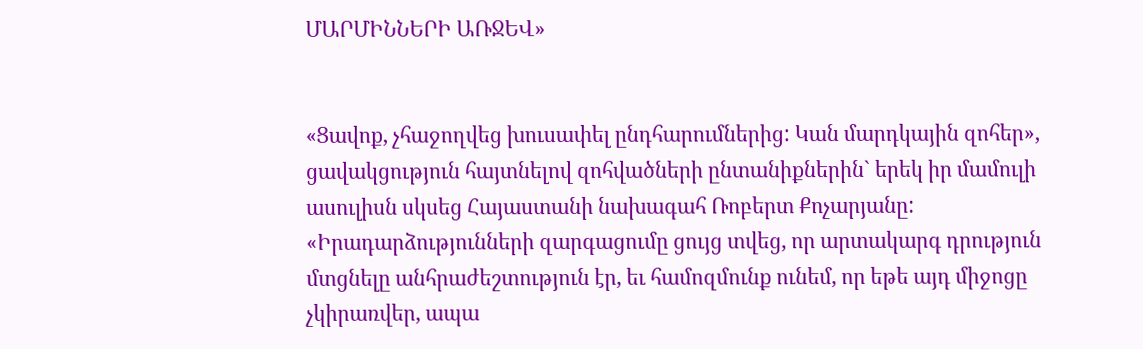ՄԱՐՄԻՆՆԵՐԻ ԱՌՋԵՎ»


«Ցավոք, չհաջողվեց խուսափել ընդհարումներից: Կան մարդկային զոհեր», ցավակցություն հայտնելով զոհվածների ընտանիքներին` երեկ իր մամուլի ասուլիսն սկսեց Հայաստանի նախագահ Ռոբերտ Քոչարյանը: «Իրադարձությունների զարգացումը ցույց տվեց, որ արտակարգ դրություն մտցնելը անհրաժեշտություն էր, եւ համոզմունք ունեմ, որ եթե այդ միջոցը չկիրառվեր, ապա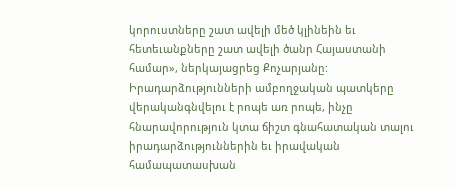կորուստները շատ ավելի մեծ կլինեին եւ հետեւանքները շատ ավելի ծանր Հայաստանի համար», ներկայացրեց Քոչարյանը: Իրադարձությունների ամբողջական պատկերը վերականգնվելու է րոպե առ րոպե, ինչը հնարավորություն կտա ճիշտ գնահատական տալու իրադարձություններին եւ իրավական համապատասխան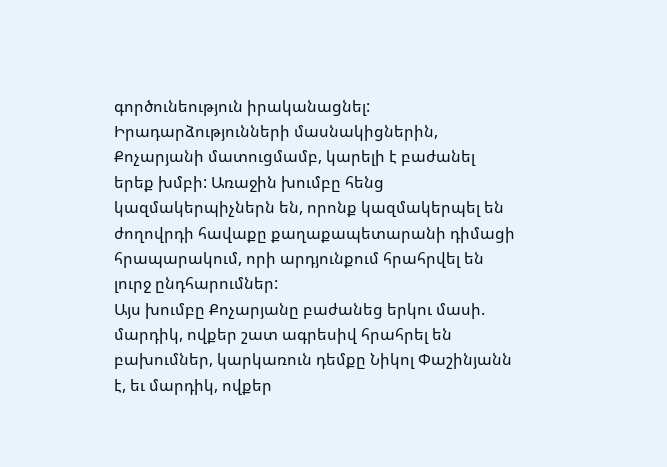գործունեություն իրականացնել:
Իրադարձությունների մասնակիցներին, Քոչարյանի մատուցմամբ, կարելի է բաժանել երեք խմբի: Առաջին խումբը հենց կազմակերպիչներն են, որոնք կազմակերպել են ժողովրդի հավաքը քաղաքապետարանի դիմացի հրապարակում, որի արդյունքում հրահրվել են լուրջ ընդհարումներ:
Այս խումբը Քոչարյանը բաժանեց երկու մասի. մարդիկ, ովքեր շատ ագրեսիվ հրահրել են բախումներ, կարկառուն դեմքը Նիկոլ Փաշինյանն է, եւ մարդիկ, ովքեր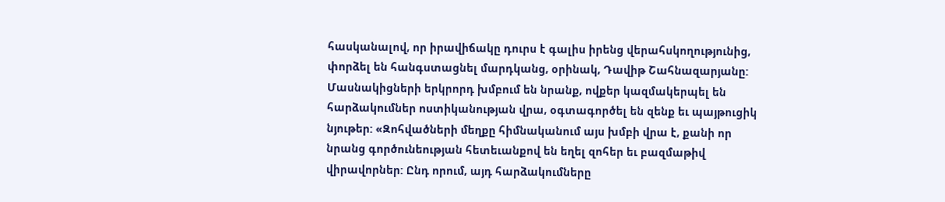հասկանալով, որ իրավիճակը դուրս է գալիս իրենց վերահսկողությունից, փորձել են հանգստացնել մարդկանց, օրինակ, Դավիթ Շահնազարյանը:
Մասնակիցների երկրորդ խմբում են նրանք, ովքեր կազմակերպել են հարձակումներ ոստիկանության վրա, օգտագործել են զենք եւ պայթուցիկ նյութեր: «Զոհվածների մեղքը հիմնականում այս խմբի վրա է, քանի որ նրանց գործունեության հետեւանքով են եղել զոհեր եւ բազմաթիվ վիրավորներ: Ընդ որում, այդ հարձակումները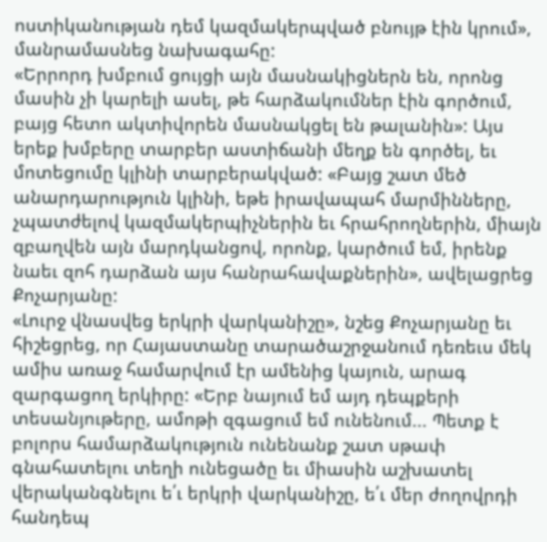ոստիկանության դեմ կազմակերպված բնույթ էին կրում», մանրամասնեց նախագահը:
«Երրորդ խմբում ցույցի այն մասնակիցներն են, որոնց մասին չի կարելի ասել, թե հարձակումներ էին գործում, բայց հետո ակտիվորեն մասնակցել են թալանին»: Այս երեք խմբերը տարբեր աստիճանի մեղք են գործել, եւ մոտեցումը կլինի տարբերակված: «Բայց շատ մեծ անարդարություն կլինի, եթե իրավապահ մարմինները, չպատժելով կազմակերպիչներին եւ հրահրողներին, միայն զբաղվեն այն մարդկանցով, որոնք, կարծում եմ, իրենք նաեւ զոհ դարձան այս հանրահավաքներին», ավելացրեց Քոչարյանը:
«Լուրջ վնասվեց երկրի վարկանիշը», նշեց Քոչարյանը եւ հիշեցրեց, որ Հայաստանը տարածաշրջանում դեռեւս մեկ ամիս առաջ համարվում էր ամենից կայուն, արագ զարգացող երկիրը: «Երբ նայում եմ այդ դեպքերի տեսանյութերը, ամոթի զգացում եմ ունենում... Պետք է բոլորս համարձակություն ունենանք շատ սթափ գնահատելու տեղի ունեցածը եւ միասին աշխատել վերականգնելու ե՛ւ երկրի վարկանիշը, ե՛ւ մեր ժողովրդի հանդեպ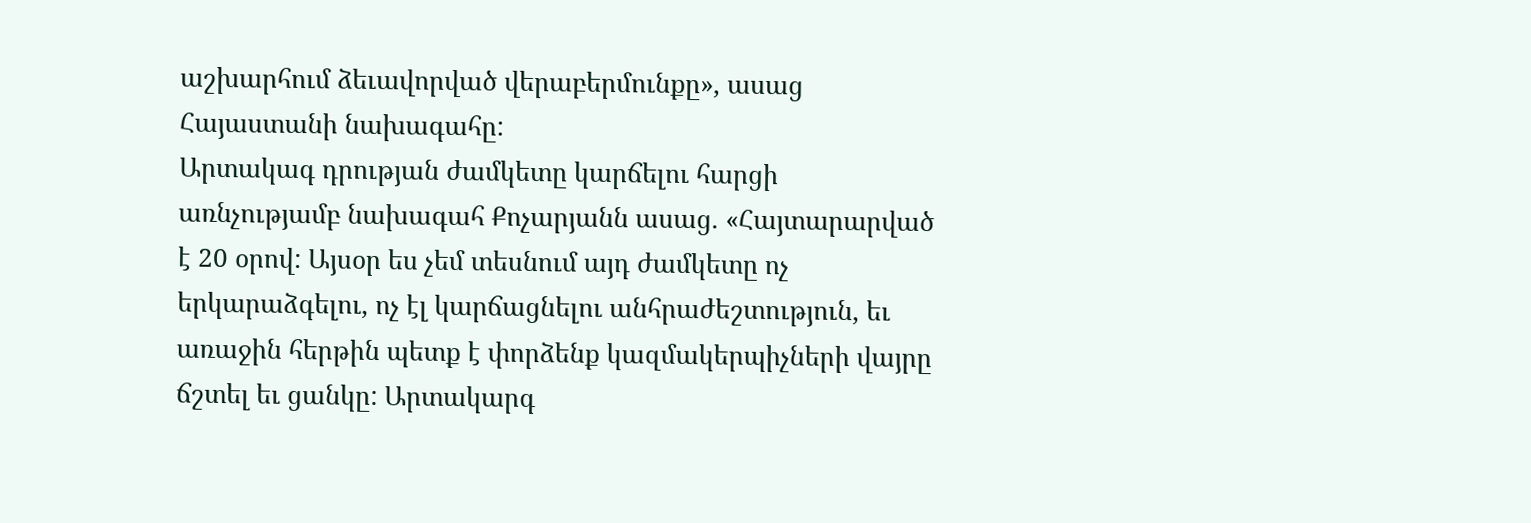աշխարհում ձեւավորված վերաբերմունքը», ասաց Հայաստանի նախագահը:
Արտակագ դրության ժամկետը կարճելու հարցի առնչությամբ նախագահ Քոչարյանն ասաց. «Հայտարարված է 20 օրով: Այսօր ես չեմ տեսնում այդ ժամկետը ոչ երկարաձգելու, ոչ էլ կարճացնելու անհրաժեշտություն, եւ առաջին հերթին պետք է փորձենք կազմակերպիչների վայրը ճշտել եւ ցանկը: Արտակարգ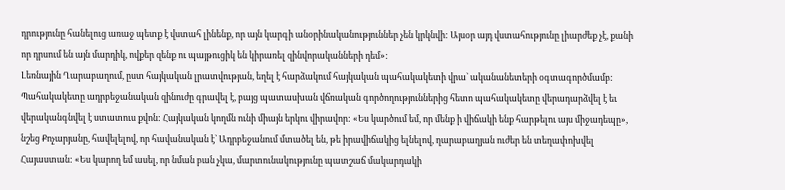դրությունը հանելուց առաջ պետք է վստահ լինենք, որ այն կարգի անօրինականություններ չեն կրկնվի: Այսօր այդ վստահությունը լիարժեք չէ, քանի որ դրսում են այն մարդիկ, ովքեր զենք ու պայթուցիկ են կիրառել զինվորականների դեմ»:
Լեռնային Ղարաբաղում, ըստ հայկական լրատվության, եղել է հարձակում հայկական պահակակետի վրա` ականանետերի օգտագործմամբ: Պահակակետը ադրբեջանական զինուժը գրավել է, բայց պատասխան վճռական գործողություններից հետո պահակակետը վերադարձվել է եւ վերականգնվել է ստատուս քվոն: Հայկական կողմն ունի միայն երկու վիրավոր: «Ես կարծում եմ, որ մենք ի վիճակի ենք հարթելու այս միջադեպը», նշեց Քոչարյանը, հավելելով, որ հավանական է` Ադրբեջանում մտածել են, թե իրավիճակից ելնելով, ղարաբաղյան ուժեր են տեղափոխվել Հայաստան: «Ես կարող եմ ասել, որ նման բան չկա, մարտունակությունը պատշաճ մակարդակի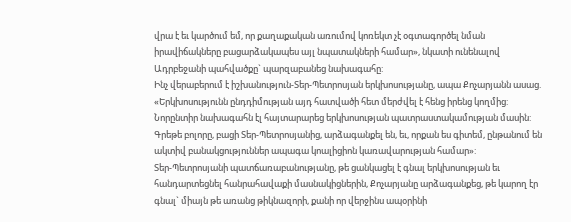վրա է եւ կարծում եմ, որ քաղաքական առումով կոռեկտ չէ օգտագործել նման իրավիճակները բացարձակապես այլ նպատակների համար», նկատի ունենալով Ադրբեջանի պահվածքը` պարզաբանեց նախագահը:
Ինչ վերաբերում է իշխանություն-Տեր-Պետրոսյան երկխոսությանը, ապա Քոչարյանն ասաց. «Երկխոսությունն ընդդիմության այդ հատվածի հետ մերժվել է հենց իրենց կողմից: Նորընտիր նախագահն էլ հայտարարեց երկխոսության պատրաստակամության մասին: Գրեթե բոլորը, բացի Տեր-Պետրոսյանից, արձագանքել են, եւ, որքան ես գիտեմ, ընթանում են ակտիվ բանակցություններ ապագա կոալիցիոն կառավարության համար»:
Տեր-Պետրոսյանի պատճառաբանությանը, թե ցանկացել է գնալ երկխոսության եւ հանդարտեցնել հանրահավաքի մասնակիցներին, Քոչարյանը արձագանքեց, թե կարող էր գնալ` միայն թե առանց թիկնազորի, քանի որ վերջինս ապօրինի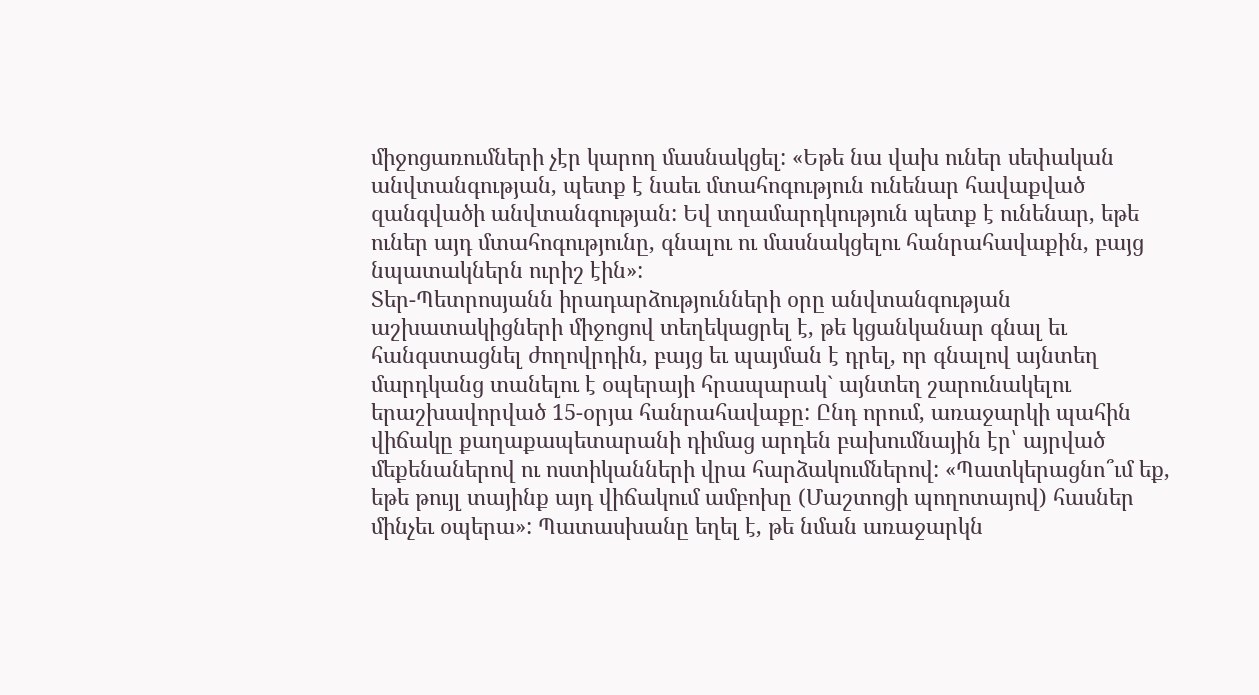միջոցառումների չէր կարող մասնակցել: «Եթե նա վախ ուներ սեփական անվտանգության, պետք է նաեւ մտահոգություն ունենար հավաքված զանգվածի անվտանգության: Եվ տղամարդկություն պետք է ունենար, եթե ուներ այդ մտահոգությունը, գնալու ու մասնակցելու հանրահավաքին, բայց նպատակներն ուրիշ էին»:
Տեր-Պետրոսյանն իրադարձությունների օրը անվտանգության աշխատակիցների միջոցով տեղեկացրել է, թե կցանկանար գնալ եւ հանգստացնել ժողովրդին, բայց եւ պայման է դրել, որ գնալով այնտեղ մարդկանց տանելու է օպերայի հրապարակ` այնտեղ շարունակելու երաշխավորված 15-օրյա հանրահավաքը: Ընդ որում, առաջարկի պահին վիճակը քաղաքապետարանի դիմաց արդեն բախումնային էր՝ այրված մեքենաներով ու ոստիկանների վրա հարձակումներով: «Պատկերացնո՞ւմ եք, եթե թույլ տայինք այդ վիճակում ամբոխը (Մաշտոցի պողոտայով) հասներ մինչեւ օպերա»: Պատասխանը եղել է, թե նման առաջարկն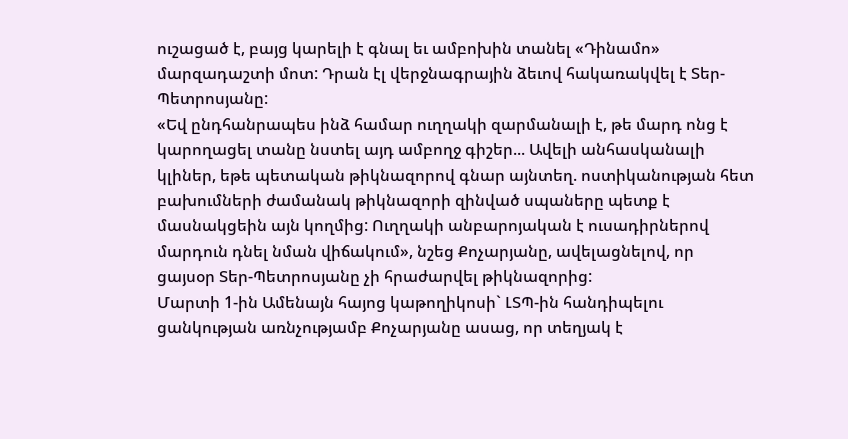ուշացած է, բայց կարելի է գնալ եւ ամբոխին տանել «Դինամո» մարզադաշտի մոտ: Դրան էլ վերջնագրային ձեւով հակառակվել է Տեր-Պետրոսյանը:
«Եվ ընդհանրապես ինձ համար ուղղակի զարմանալի է, թե մարդ ոնց է կարողացել տանը նստել այդ ամբողջ գիշեր... Ավելի անհասկանալի կլիներ, եթե պետական թիկնազորով գնար այնտեղ. ոստիկանության հետ բախումների ժամանակ թիկնազորի զինված սպաները պետք է մասնակցեին այն կողմից: Ուղղակի անբարոյական է ուսադիրներով մարդուն դնել նման վիճակում», նշեց Քոչարյանը, ավելացնելով, որ ցայսօր Տեր-Պետրոսյանը չի հրաժարվել թիկնազորից:
Մարտի 1-ին Ամենայն հայոց կաթողիկոսի` ԼՏՊ-ին հանդիպելու ցանկության առնչությամբ Քոչարյանը ասաց, որ տեղյակ է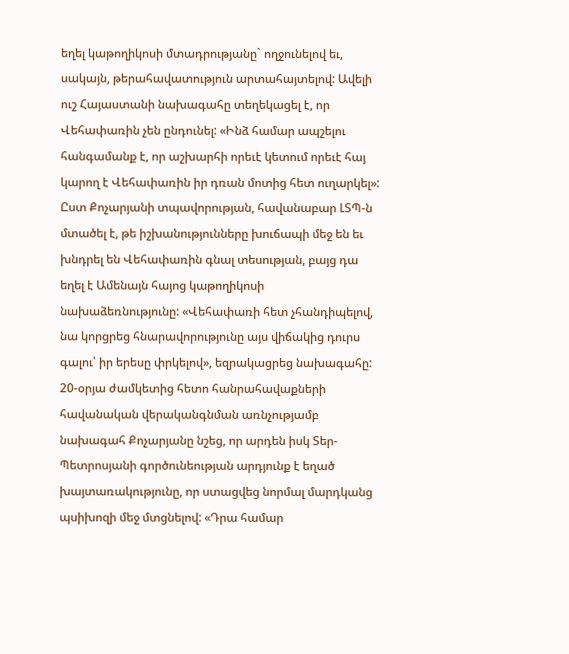եղել կաթողիկոսի մտադրությանը` ողջունելով եւ, սակայն, թերահավատություն արտահայտելով: Ավելի ուշ Հայաստանի նախագահը տեղեկացել է, որ Վեհափառին չեն ընդունել: «Ինձ համար ապշելու հանգամանք է, որ աշխարհի որեւէ կետում որեւէ հայ կարող է Վեհափառին իր դռան մոտից հետ ուղարկել»: Ըստ Քոչարյանի տպավորության, հավանաբար ԼՏՊ-ն մտածել է, թե իշխանությունները խուճապի մեջ են եւ խնդրել են Վեհափառին գնալ տեսության, բայց դա եղել է Ամենայն հայոց կաթողիկոսի նախաձեռնությունը: «Վեհափառի հետ չհանդիպելով, նա կորցրեց հնարավորությունը այս վիճակից դուրս գալու՝ իր երեսը փրկելով», եզրակացրեց նախագահը:
20-օրյա ժամկետից հետո հանրահավաքների հավանական վերականգնման առնչությամբ նախագահ Քոչարյանը նշեց, որ արդեն իսկ Տեր-Պետրոսյանի գործունեության արդյունք է եղած խայտառակությունը, որ ստացվեց նորմալ մարդկանց պսիխոզի մեջ մտցնելով: «Դրա համար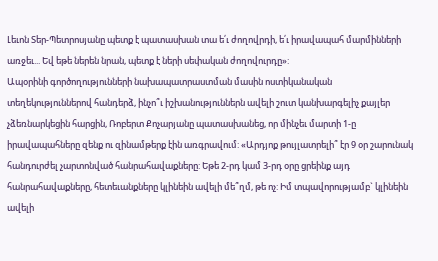Լեւոն Տեր-Պետրոսյանը պետք է պատասխան տա ե՛ւ ժողովրդի, ե՛ւ իրավապահ մարմինների առջեւ... Եվ եթե ներեն նրան, պետք է ների սեփական ժողովուրդը»:
Ապօրինի գործողությունների նախապատրաստման մասին ոստիկանական տեղեկություններով հանդերձ, ինչո՞ւ իշխանություններն ավելի շուտ կանխարգելիչ քայլեր չձեռնարկեցին հարցին, Ռոբերտ Քոչարյանը պատասխանեց, որ մինչեւ մարտի 1-ը իրավապահները զենք ու զինամթերք էին առգրավում: «Արդյոք թույլատրելի՞ էր 9 օր շարունակ հանդուրժել չարտոնված հանրահավաքները: Եթե 2-րդ կամ 3-րդ օրը ցրեինք այդ հանրահավաքները, հետեւանքները կլինեին ավելի մե՞ղմ, թե ոչ: Իմ տպավորությամբ` կլինեին ավելի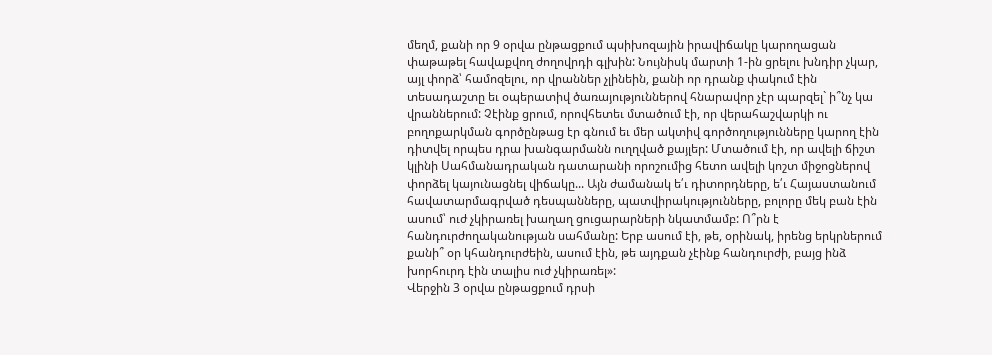մեղմ, քանի որ 9 օրվա ընթացքում պսիխոզային իրավիճակը կարողացան փաթաթել հավաքվող ժողովրդի գլխին: Նույնիսկ մարտի 1-ին ցրելու խնդիր չկար, այլ փորձ՝ համոզելու, որ վրաններ չլինեին, քանի որ դրանք փակում էին տեսադաշտը եւ օպերատիվ ծառայություններով հնարավոր չէր պարզել` ի՞նչ կա վրաններում: Չէինք ցրում, որովհետեւ մտածում էի, որ վերահաշվարկի ու բողոքարկման գործընթաց էր գնում եւ մեր ակտիվ գործողությունները կարող էին դիտվել որպես դրա խանգարմանն ուղղված քայլեր: Մտածում էի, որ ավելի ճիշտ կլինի Սահմանադրական դատարանի որոշումից հետո ավելի կոշտ միջոցներով փորձել կայունացնել վիճակը... Այն ժամանակ ե՛ւ դիտորդները, ե՛ւ Հայաստանում հավատարմագրված դեսպանները, պատվիրակությունները, բոլորը մեկ բան էին ասում՝ ուժ չկիրառել խաղաղ ցուցարարների նկատմամբ: Ո՞րն է հանդուրժողականության սահմանը: Երբ ասում էի, թե, օրինակ, իրենց երկրներում քանի՞ օր կհանդուրժեին, ասում էին, թե այդքան չէինք հանդուրժի, բայց ինձ խորհուրդ էին տալիս ուժ չկիրառել»:
Վերջին 3 օրվա ընթացքում դրսի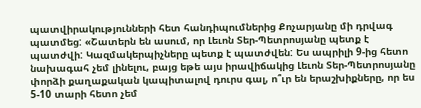պատվիրակությունների հետ հանդիպումներից Քոչարյանը մի դրվագ պատմեց: «Շատերն են ասում, որ Լեւոն Տեր-Պետրոսյանը պետք է պատժվի: Կազմակերպիչները պետք է պատժվեն: Ես ապրիլի 9-ից հետո նախագահ չեմ լինելու, բայց եթե այս իրավիճակից Լեւոն Տեր-Պետրոսյանը փորձի քաղաքական կապիտալով դուրս գալ, ո՞ւր են երաշխիքները, որ ես 5-10 տարի հետո չեմ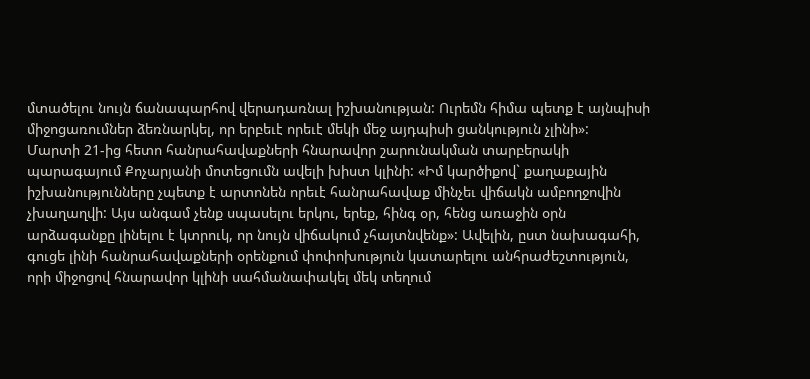մտածելու նույն ճանապարհով վերադառնալ իշխանության: Ուրեմն հիմա պետք է այնպիսի միջոցառումներ ձեռնարկել, որ երբեւէ որեւէ մեկի մեջ այդպիսի ցանկություն չլինի»:
Մարտի 21-ից հետո հանրահավաքների հնարավոր շարունակման տարբերակի պարագայում Քոչարյանի մոտեցումն ավելի խիստ կլինի: «Իմ կարծիքով` քաղաքային իշխանությունները չպետք է արտոնեն որեւէ հանրահավաք մինչեւ վիճակն ամբողջովին չխաղաղվի: Այս անգամ չենք սպասելու երկու, երեք, հինգ օր, հենց առաջին օրն արձագանքը լինելու է կտրուկ, որ նույն վիճակում չհայտնվենք»: Ավելին, ըստ նախագահի, գուցե լինի հանրահավաքների օրենքում փոփոխություն կատարելու անհրաժեշտություն, որի միջոցով հնարավոր կլինի սահմանափակել մեկ տեղում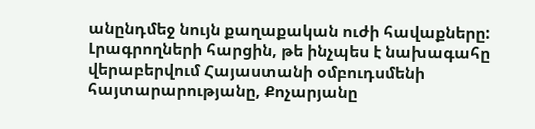անընդմեջ նույն քաղաքական ուժի հավաքները:
Լրագրողների հարցին, թե ինչպես է նախագահը վերաբերվում Հայաստանի օմբուդսմենի հայտարարությանը, Քոչարյանը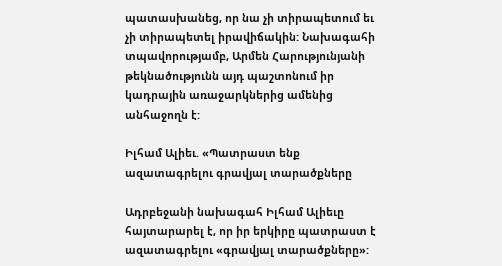պատասխանեց, որ նա չի տիրապետում եւ չի տիրապետել իրավիճակին: Նախագահի տպավորությամբ, Արմեն Հարությունյանի թեկնածությունն այդ պաշտոնում իր կադրային առաջարկներից ամենից անհաջողն է:

Իլհամ Ալիեւ. «Պատրաստ ենք ազատագրելու գրավյալ տարածքները

Ադրբեջանի նախագահ Իլհամ Ալիեւը հայտարարել է, որ իր երկիրը պատրաստ է ազատագրելու «գրավյալ տարածքները»: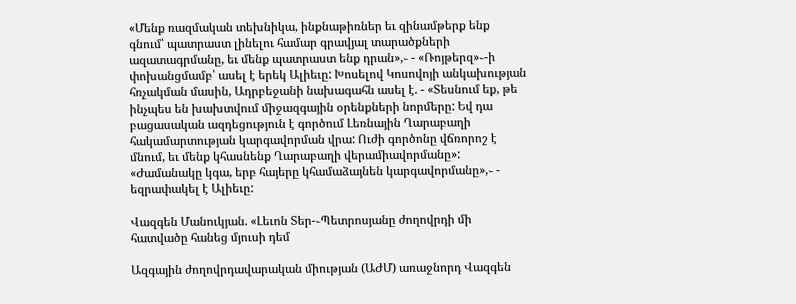«Մենք ռազմական տեխնիկա, ինքնաթիռներ եւ զինամթերք ենք գնում՝ պատրաստ լինելու համար գրավյալ տարածքների ազատագրմանը, եւ մենք պատրաստ ենք դրան»,֊ - «Ռոյթերզ»֊-ի փոխանցմամբ՝ ասել է երեկ Ալիեւը: Խոսելով Կոսովոյի անկախության հռչակման մասին, Ադրբեջանի նախագահն ասել է. - «Տեսնում եք, թե ինչպես են խախտվում միջազգային օրենքների նորմերը: Եվ դա բացասական ազդեցություն է գործում Լեռնային Ղարաբաղի հակամարտության կարգավորման վրա: Ուժի գործոնը վճռորոշ է մնում, եւ մենք կհասնենք Ղարաբաղի վերամիավորմանը»: «Ժամանակը կգա, երբ հայերը կհամաձայնեն կարգավորմանը»,֊ - եզրափակել է Ալիեւը:

Վազգեն Մանուկյան. «Լեւոն Տեր-֊Պետրոսյանը ժողովրդի մի հատվածը հանեց մյուսի դեմ

Ազգային ժողովրդավարական միության (ԱԺՄ) առաջնորդ Վազգեն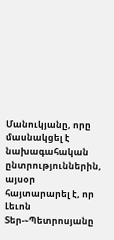Մանուկյանը, որը մասնակցել է նախագահական ընտրություններին, այսօր հայտարարել է, որ Լեւոն Տեր-֊Պետրոսյանը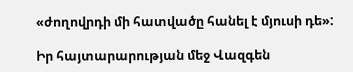«ժողովրդի մի հատվածը հանել է մյուսի դե»:

Իր հայտարարության մեջ Վազգեն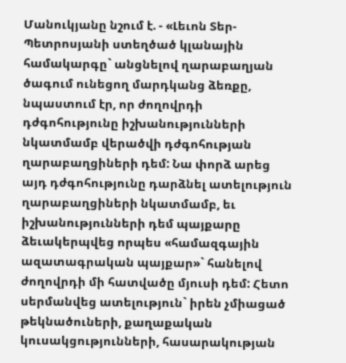Մանուկյանը նշում է. - «Լեւոն Տեր-Պետրոսյանի ստեղծած կլանային համակարգը` անցնելով ղարաբաղյան ծագում ունեցող մարդկանց ձեռքը, նպաստում էր, որ ժողովրդի դժգոհությունը իշխանությունների նկատմամբ վերածվի դժգոհության ղարաբաղցիների դեմ: Նա փորձ արեց այդ դժգոհությունը դարձնել ատելություն ղարաբաղցիների նկատմամբ, եւ իշխանությունների դեմ պայքարը ձեւակերպվեց որպես «համազգային ազատագրական պայքար»` հանելով ժողովրդի մի հատվածը մյուսի դեմ: Հետո սերմանվեց ատելություն` իրեն չմիացած թեկնածուների, քաղաքական կուսակցությունների, հասարակության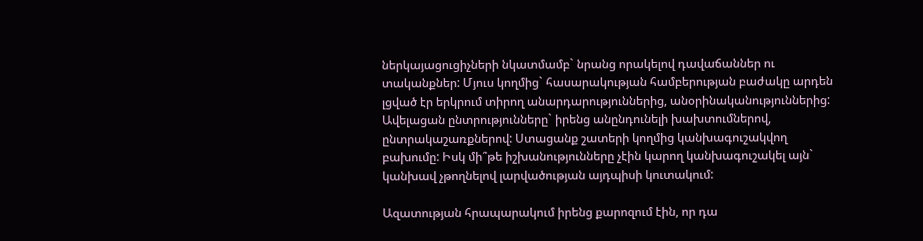ներկայացուցիչների նկատմամբ` նրանց որակելով դավաճաններ ու տականքներ: Մյուս կողմից` հասարակության համբերության բաժակը արդեն լցված էր երկրում տիրող անարդարություններից, անօրինականություններից: Ավելացան ընտրությունները` իրենց անընդունելի խախտումներով, ընտրակաշառքներով: Ստացանք շատերի կողմից կանխագուշակվող բախումը: Իսկ մի՞թե իշխանությունները չէին կարող կանխագուշակել այն` կանխավ չթողնելով լարվածության այդպիսի կուտակում:

Ազատության հրապարակում իրենց քարոզում էին, որ դա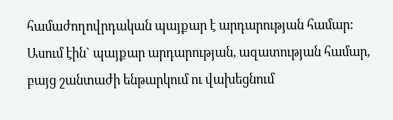համաժողովրդական պայքար է արդարության համար: Ասում էին` պայքար արդարության, ազատության համար, բայց շանտաժի ենթարկում ու վախեցնում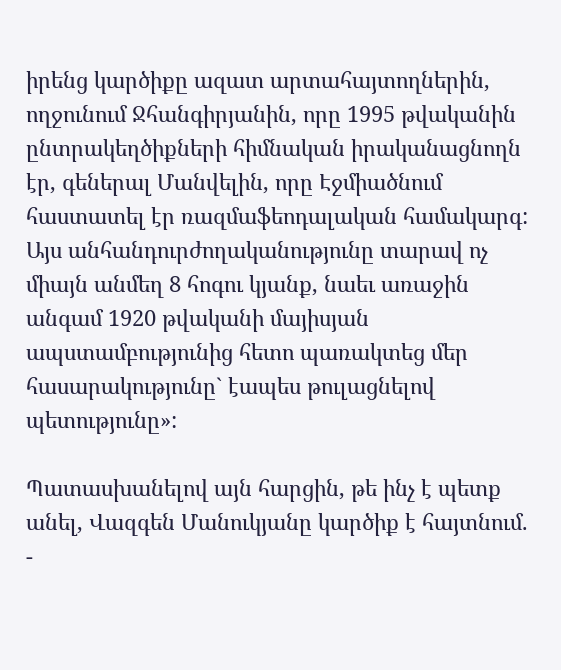իրենց կարծիքը ազատ արտահայտողներին, ողջունում Ջհանգիրյանին, որը 1995 թվականին ընտրակեղծիքների հիմնական իրականացնողն էր, գեներալ Մանվելին, որը Էջմիածնում հաստատել էր ռազմաֆեոդալական համակարգ: Այս անհանդուրժողականությունը տարավ ոչ միայն անմեղ 8 հոգու կյանք, նաեւ առաջին անգամ 1920 թվականի մայիսյան ապստամբությունից հետո պառակտեց մեր հասարակությունը` էապես թուլացնելով պետությունը»:

Պատասխանելով այն հարցին, թե ինչ է պետք անել, Վազգեն Մանուկյանը կարծիք է հայտնում. -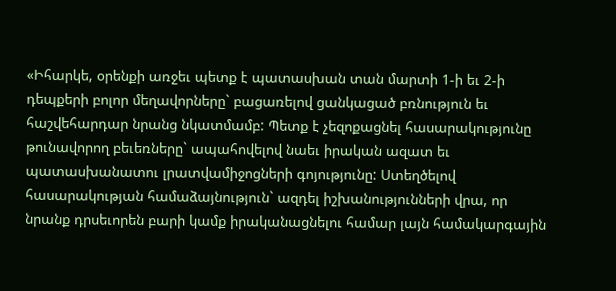«Իհարկե, օրենքի առջեւ պետք է պատասխան տան մարտի 1-ի եւ 2-ի դեպքերի բոլոր մեղավորները` բացառելով ցանկացած բռնություն եւ հաշվեհարդար նրանց նկատմամբ: Պետք է չեզոքացնել հասարակությունը թունավորող բեւեռները` ապահովելով նաեւ իրական ազատ եւ պատասխանատու լրատվամիջոցների գոյությունը: Ստեղծելով հասարակության համաձայնություն` ազդել իշխանությունների վրա, որ նրանք դրսեւորեն բարի կամք իրականացնելու համար լայն համակարգային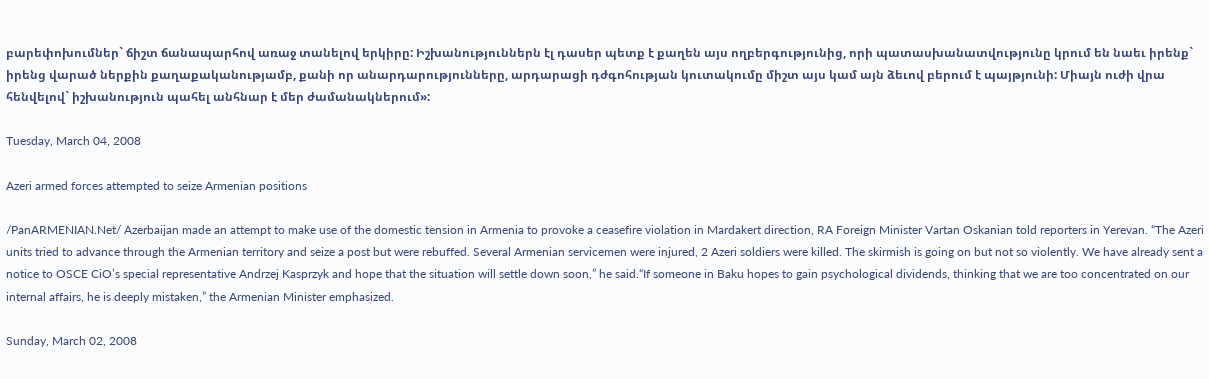բարեփոխումներ` ճիշտ ճանապարհով առաջ տանելով երկիրը: Իշխանություններն էլ դասեր պետք է քաղեն այս ողբերգությունից, որի պատասխանատվությունը կրում են նաեւ իրենք` իրենց վարած ներքին քաղաքականությամբ, քանի որ անարդարությունները, արդարացի դժգոհության կուտակումը միշտ այս կամ այն ձեւով բերում է պայթյունի: Միայն ուժի վրա հենվելով` իշխանություն պահել անհնար է մեր ժամանակներում»:

Tuesday, March 04, 2008

Azeri armed forces attempted to seize Armenian positions

/PanARMENIAN.Net/ Azerbaijan made an attempt to make use of the domestic tension in Armenia to provoke a ceasefire violation in Mardakert direction, RA Foreign Minister Vartan Oskanian told reporters in Yerevan. “The Azeri units tried to advance through the Armenian territory and seize a post but were rebuffed. Several Armenian servicemen were injured, 2 Azeri soldiers were killed. The skirmish is going on but not so violently. We have already sent a notice to OSCE CiO’s special representative Andrzej Kasprzyk and hope that the situation will settle down soon,” he said.“If someone in Baku hopes to gain psychological dividends, thinking that we are too concentrated on our internal affairs, he is deeply mistaken,” the Armenian Minister emphasized.

Sunday, March 02, 2008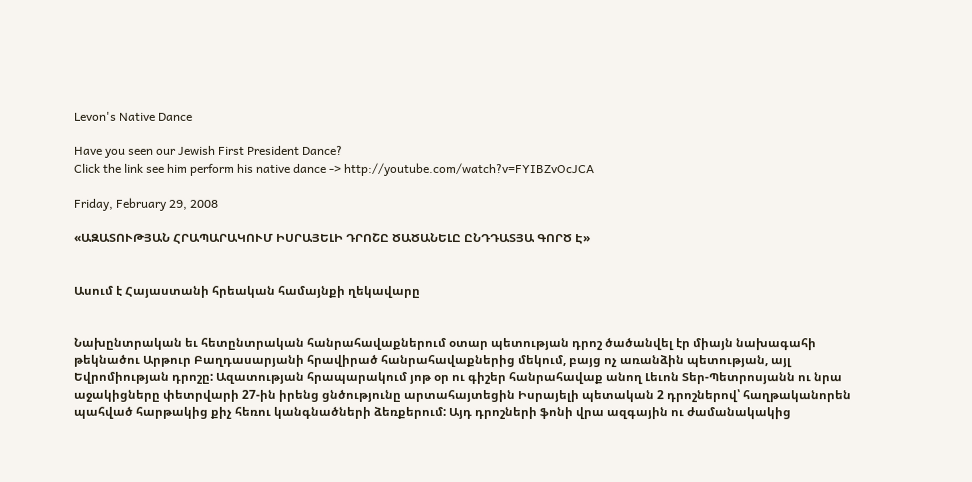Levon's Native Dance

Have you seen our Jewish First President Dance?
Click the link see him perform his native dance -> http://youtube.com/watch?v=FYIBZvOcJCA

Friday, February 29, 2008

«ԱԶԱՏՈՒԹՅԱՆ ՀՐԱՊԱՐԱԿՈՒՄ ԻՍՐԱՅԵԼԻ ԴՐՈՇԸ ԾԱԾԱՆԵԼԸ ԸՆԴԴԱՏՅԱ ԳՈՐԾ Է»


Ասում է Հայաստանի հրեական համայնքի ղեկավարը


Նախընտրական եւ հետընտրական հանրահավաքներում օտար պետության դրոշ ծածանվել էր միայն նախագահի թեկնածու Արթուր Բաղդասարյանի հրավիրած հանրահավաքներից մեկում, բայց ոչ առանձին պետության, այլ Եվրոմիության դրոշը: Ազատության հրապարակում յոթ օր ու գիշեր հանրահավաք անող Լեւոն Տեր-Պետրոսյանն ու նրա աջակիցները փետրվարի 27-ին իրենց ցնծությունը արտահայտեցին Իսրայելի պետական 2 դրոշներով՝ հաղթականորեն պահված հարթակից քիչ հեռու կանգնածների ձեռքերում: Այդ դրոշների ֆոնի վրա ազգային ու ժամանակակից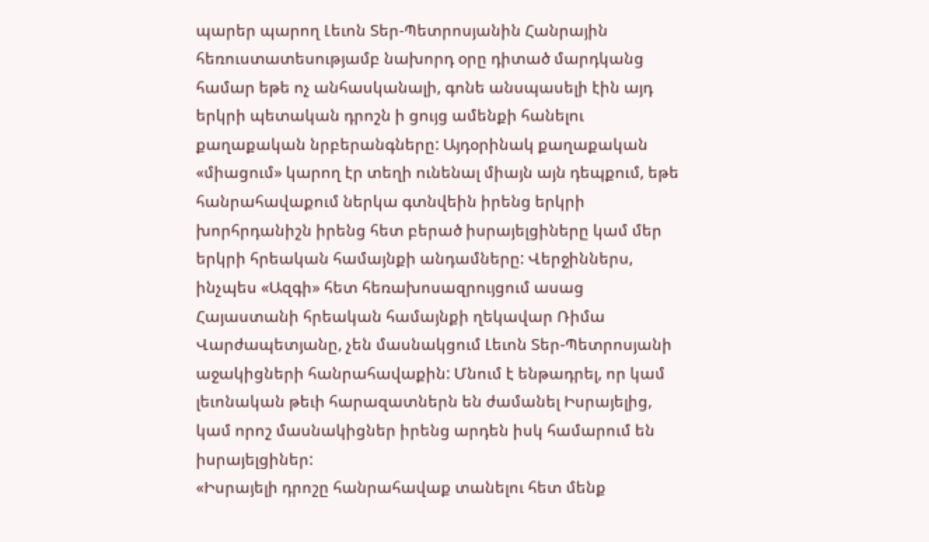պարեր պարող Լեւոն Տեր-Պետրոսյանին Հանրային հեռուստատեսությամբ նախորդ օրը դիտած մարդկանց համար եթե ոչ անհասկանալի, գոնե անսպասելի էին այդ երկրի պետական դրոշն ի ցույց ամենքի հանելու քաղաքական նրբերանգները: Այդօրինակ քաղաքական «միացում» կարող էր տեղի ունենալ միայն այն դեպքում, եթե հանրահավաքում ներկա գտնվեին իրենց երկրի խորհրդանիշն իրենց հետ բերած իսրայելցիները կամ մեր երկրի հրեական համայնքի անդամները: Վերջիններս, ինչպես «Ազգի» հետ հեռախոսազրույցում ասաց Հայաստանի հրեական համայնքի ղեկավար Ռիմա Վարժապետյանը, չեն մասնակցում Լեւոն Տեր-Պետրոսյանի աջակիցների հանրահավաքին: Մնում է ենթադրել, որ կամ լեւոնական թեւի հարազատներն են ժամանել Իսրայելից, կամ որոշ մասնակիցներ իրենց արդեն իսկ համարում են իսրայելցիներ:
«Իսրայելի դրոշը հանրահավաք տանելու հետ մենք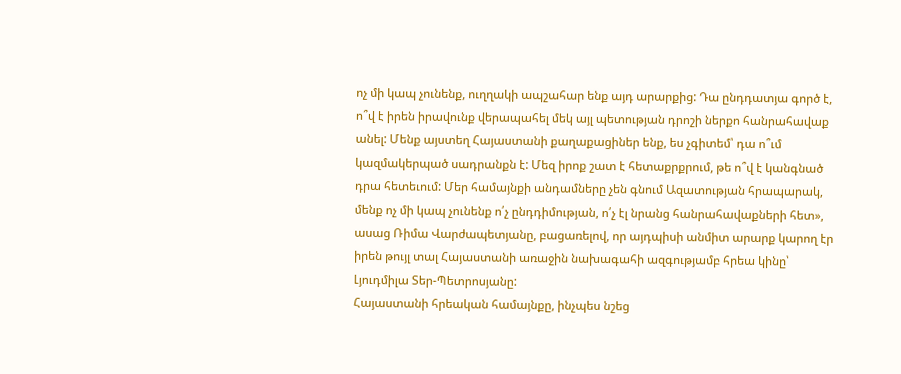ոչ մի կապ չունենք, ուղղակի ապշահար ենք այդ արարքից: Դա ընդդատյա գործ է, ո՞վ է իրեն իրավունք վերապահել մեկ այլ պետության դրոշի ներքո հանրահավաք անել: Մենք այստեղ Հայաստանի քաղաքացիներ ենք, ես չգիտեմ՝ դա ո՞ւմ կազմակերպած սադրանքն է: Մեզ իրոք շատ է հետաքրքրում, թե ո՞վ է կանգնած դրա հետեւում: Մեր համայնքի անդամները չեն գնում Ազատության հրապարակ, մենք ոչ մի կապ չունենք ո՛չ ընդդիմության, ո՛չ էլ նրանց հանրահավաքների հետ», ասաց Ռիմա Վարժապետյանը, բացառելով, որ այդպիսի անմիտ արարք կարող էր իրեն թույլ տալ Հայաստանի առաջին նախագահի ազգությամբ հրեա կինը՝ Լյուդմիլա Տեր-Պետրոսյանը:
Հայաստանի հրեական համայնքը, ինչպես նշեց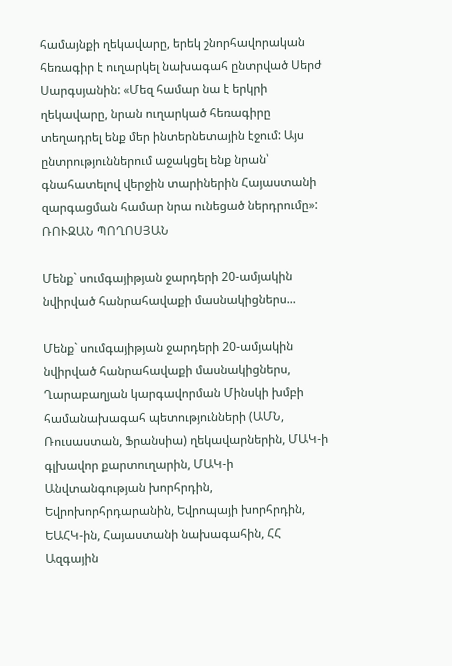համայնքի ղեկավարը, երեկ շնորհավորական հեռագիր է ուղարկել նախագահ ընտրված Սերժ Սարգսյանին: «Մեզ համար նա է երկրի ղեկավարը, նրան ուղարկած հեռագիրը տեղադրել ենք մեր ինտերնետային էջում: Այս ընտրություններում աջակցել ենք նրան՝ գնահատելով վերջին տարիներին Հայաստանի զարգացման համար նրա ունեցած ներդրումը»:
ՌՈՒԶԱՆ ՊՈՂՈՍՅԱՆ

Մենք` սումգայիթյան ջարդերի 20-ամյակին նվիրված հանրահավաքի մասնակիցներս...

Մենք` սումգայիթյան ջարդերի 20-ամյակին նվիրված հանրահավաքի մասնակիցներս, Ղարաբաղյան կարգավորման Մինսկի խմբի համանախագահ պետությունների (ԱՄՆ, Ռուսաստան, Ֆրանսիա) ղեկավարներին, ՄԱԿ-ի գլխավոր քարտուղարին, ՄԱԿ-ի Անվտանգության խորհրդին, Եվրոխորհրդարանին, Եվրոպայի խորհրդին, ԵԱՀԿ-ին, Հայաստանի նախագահին, ՀՀ Ազգային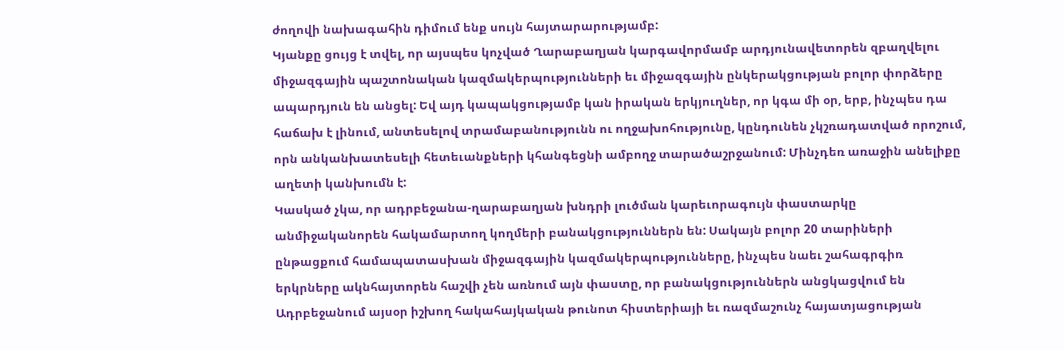ժողովի նախագահին դիմում ենք սույն հայտարարությամբ:
Կյանքը ցույց է տվել, որ այսպես կոչված Ղարաբաղյան կարգավորմամբ արդյունավետորեն զբաղվելու միջազգային պաշտոնական կազմակերպությունների եւ միջազգային ընկերակցության բոլոր փորձերը ապարդյուն են անցել: Եվ այդ կապակցությամբ կան իրական երկյուղներ, որ կգա մի օր, երբ, ինչպես դա հաճախ է լինում, անտեսելով տրամաբանությունն ու ողջախոհությունը, կընդունեն չկշռադատված որոշում, որն անկանխատեսելի հետեւանքների կհանգեցնի ամբողջ տարածաշրջանում: Մինչդեռ առաջին անելիքը աղետի կանխումն է:
Կասկած չկա, որ ադրբեջանա-ղարաբաղյան խնդրի լուծման կարեւորագույն փաստարկը անմիջականորեն հակամարտող կողմերի բանակցություններն են: Սակայն բոլոր 20 տարիների ընթացքում համապատասխան միջազգային կազմակերպությունները, ինչպես նաեւ շահագրգիռ երկրները ակնհայտորեն հաշվի չեն առնում այն փաստը, որ բանակցություններն անցկացվում են Ադրբեջանում այսօր իշխող հակահայկական թունոտ հիստերիայի եւ ռազմաշունչ հայատյացության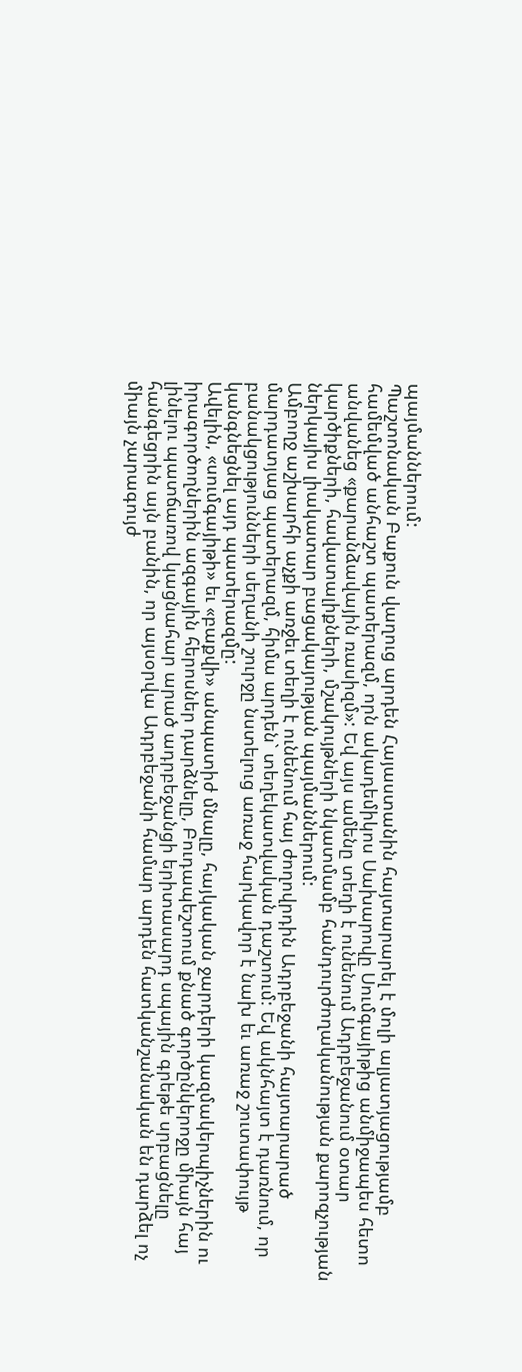պայմաններում:
Պաշտոնական Բաքուն վաղուց արդեն Հայաստանին հայտարարել է մոլի ալյատյացությամբ համեմված անհաշտ պատերազմ, որն ակադեմիկոս Սախարովը Սումգայիթից անմիջապես հետո անվանեց «քարանձավային ռասիզմ»: Եվ այս ամենը տեղի է ունենում Ադրբեջանում օտար կարծիքների, հավատալիքների, մշակույթների նկատմամբ հանդուրժողականության քարոզչության ներկայիս լիակատար բացակայության պայմաններում:
Ամբողջ աշխարհի աչքի առջեւ տեղի է ունենում հայ ժողովրդին Ադրբեջանի հայտարարած մարդատյաց պատերազմ, հիմա արդեն` տեղեկատվական դաշտում: Եվ ակնհայտ է դառնում, որ բանակցությունների սեղանի շուրջը նստելուց առաջ հարկավոր է նախ եւ առաջ շուտափույթ կանգնեցնել այդ պատերազմը:
Ավելին, «սումգայիթի» եւ «բաքվի» անպատիժ մնալը, հայկական ջարդերի կազմակերպիչներին ու իրագործողներին ազգային հերոսներ դարձնելը, Բուդապեշտում քնած գործընկերոջը միայն հայ լինելու պատճառով կացնահար արած ադրբեջանցի երիտասարդ սպային գրեթե սրբացնելը հանգեցրին այն բանին, որ այսօրվա Ադրբեջանի համար արդեն հատկանշանական են դարձել ոչ միայն չարագույժ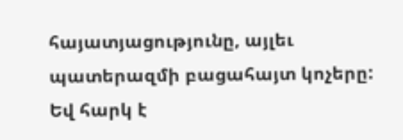հայատյացությունը, այլեւ պատերազմի բացահայտ կոչերը: Եվ հարկ է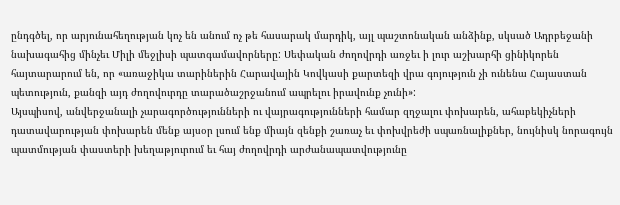ընդգծել, որ արյունահեղության կոչ են անում ոչ թե հասարակ մարդիկ, այլ պաշտոնական անձինք, սկսած Ադրբեջանի նախագահից մինչեւ Միլի մեջլիսի պատգամավորները: Սեփական ժողովրդի առջեւ ի լուր աշխարհի ցինիկորեն հայտարարում են, որ «առաջիկա տարիներին Հարավային Կովկասի քարտեզի վրա գոյություն չի ունենա Հայաստան պետություն, քանզի այդ ժողովուրդը տարածաշրջանում ապրելու իրավունք չունի»:
Այսպիսով, անվերջանալի չարագործությունների ու վայրագությունների համար զղջալու փոխարեն, ահաբեկիչների դատավարության փոխարեն մենք այսօր լսում ենք միայն զենքի շառաչ եւ փոխվրեժի սպառնալիքներ, նույնիսկ նորագույն պատմության փաստերի խեղաթյուրում եւ հայ ժողովրդի արժանապատվությունը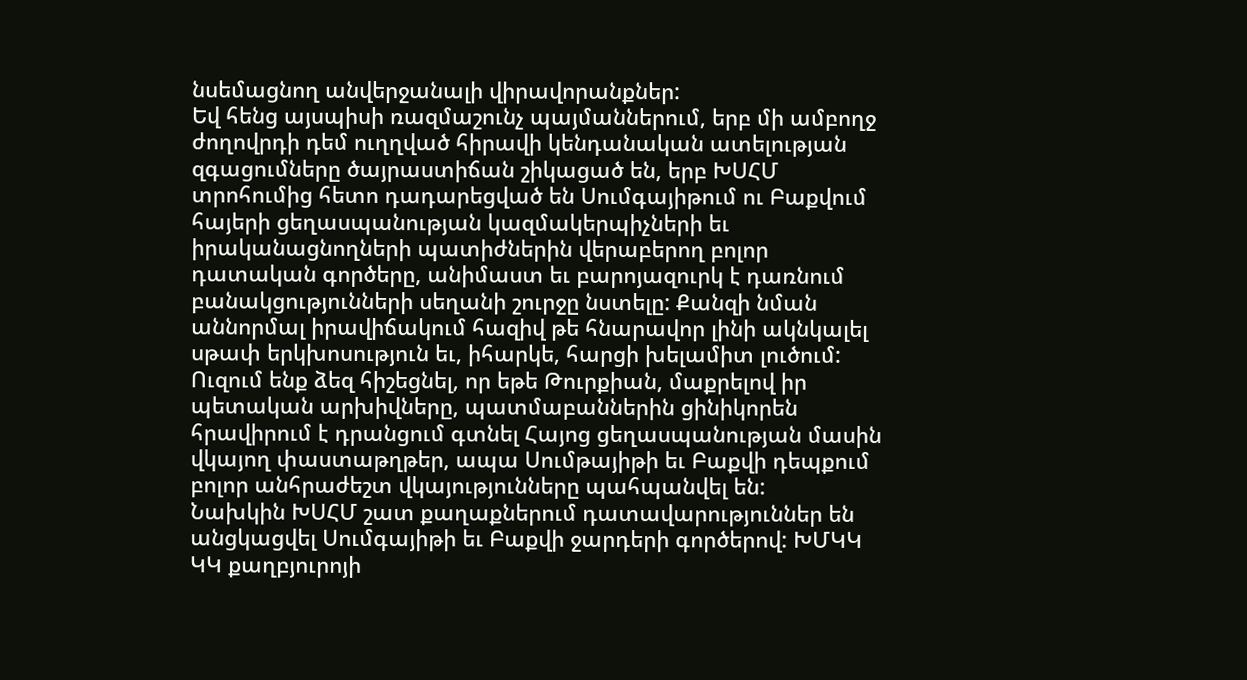նսեմացնող անվերջանալի վիրավորանքներ:
Եվ հենց այսպիսի ռազմաշունչ պայմաններում, երբ մի ամբողջ ժողովրդի դեմ ուղղված հիրավի կենդանական ատելության զգացումները ծայրաստիճան շիկացած են, երբ ԽՍՀՄ տրոհումից հետո դադարեցված են Սումգայիթում ու Բաքվում հայերի ցեղասպանության կազմակերպիչների եւ իրականացնողների պատիժներին վերաբերող բոլոր դատական գործերը, անիմաստ եւ բարոյազուրկ է դառնում բանակցությունների սեղանի շուրջը նստելը: Քանզի նման աննորմալ իրավիճակում հազիվ թե հնարավոր լինի ակնկալել սթափ երկխոսություն եւ, իհարկե, հարցի խելամիտ լուծում:
Ուզում ենք ձեզ հիշեցնել, որ եթե Թուրքիան, մաքրելով իր պետական արխիվները, պատմաբաններին ցինիկորեն հրավիրում է դրանցում գտնել Հայոց ցեղասպանության մասին վկայող փաստաթղթեր, ապա Սումթայիթի եւ Բաքվի դեպքում բոլոր անհրաժեշտ վկայությունները պահպանվել են:
Նախկին ԽՍՀՄ շատ քաղաքներում դատավարություններ են անցկացվել Սումգայիթի եւ Բաքվի ջարդերի գործերով: ԽՄԿԿ ԿԿ քաղբյուրոյի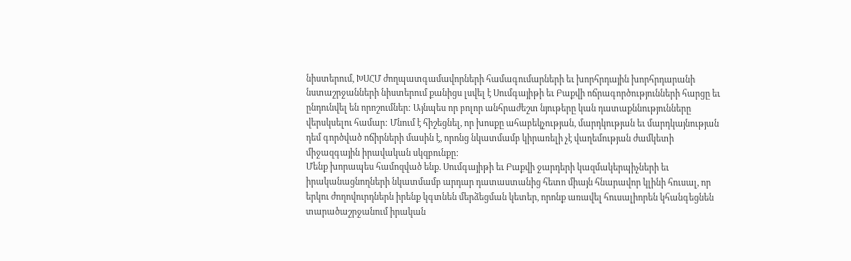նիստերում, ԽՍՀՄ ժողպատգամավորների համագումարների եւ խորհրդային խորհրդարանի նստաշրջանների նիստերում քանիցս լսվել է Սումգայիթի եւ Բաքվի ոճրագործությունների հարցը եւ ընդունվել են որոշումներ: Այնպես որ բոլոր անհրաժեշտ նյութերը կան դատաքննությունները վերսկսելու համար: Մնում է հիշեցնել, որ խոսքը ահաբեկչության, մարդկության եւ մարդկայնության դեմ գործված ոճիրների մասին է, որոնց նկատմամբ կիրառելի չէ վաղեմության ժամկետի միջազգային իրավական սկզբունքը:
Մենք խորապես համոզված ենք. Սումգայիթի եւ Բաքվի ջարդերի կազմակերպիչների եւ իրականացնողների նկատմամբ արդար դատաստանից հետո միայն հնարավոր կլինի հուսալ, որ երկու ժողովուրդներն իրենք կգտնեն մերձեցման կետեր, որոնք առավել հուսալիորեն կհանգեցնեն տարածաշրջանում իրական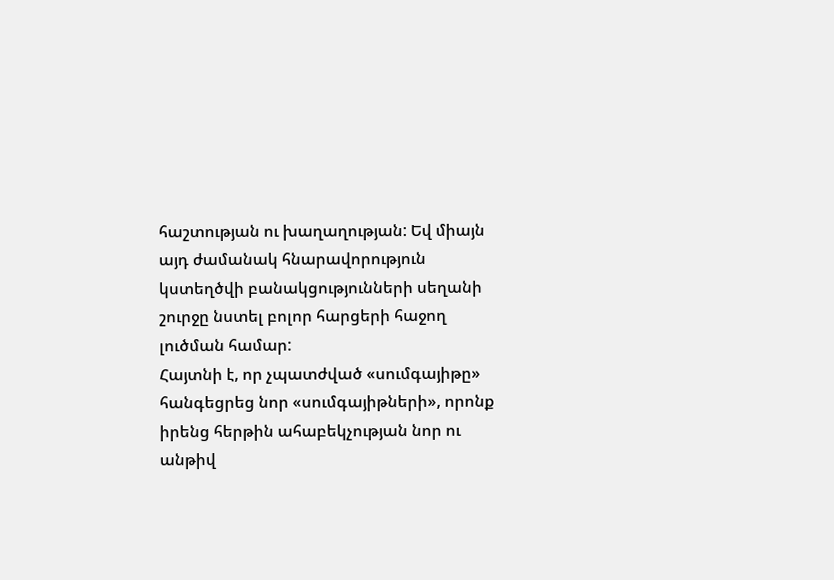հաշտության ու խաղաղության: Եվ միայն այդ ժամանակ հնարավորություն կստեղծվի բանակցությունների սեղանի շուրջը նստել բոլոր հարցերի հաջող լուծման համար:
Հայտնի է, որ չպատժված «սումգայիթը» հանգեցրեց նոր «սումգայիթների», որոնք իրենց հերթին ահաբեկչության նոր ու անթիվ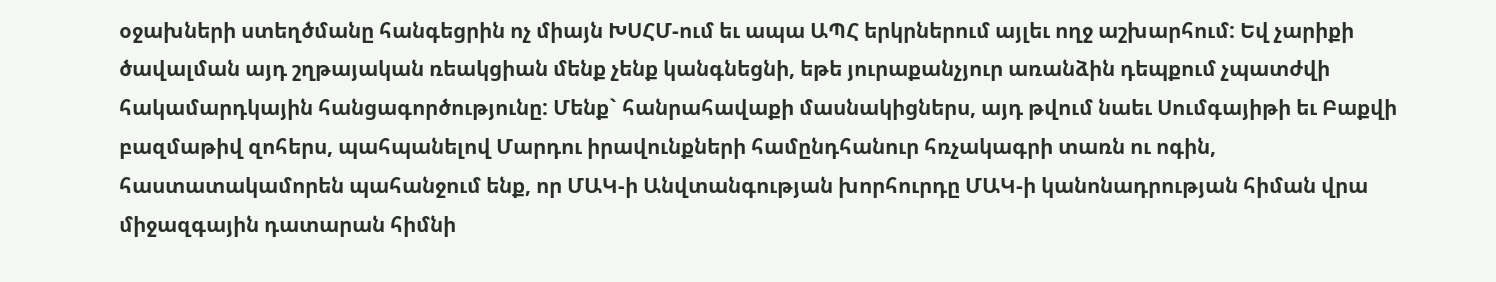օջախների ստեղծմանը հանգեցրին ոչ միայն ԽՍՀՄ-ում եւ ապա ԱՊՀ երկրներում այլեւ ողջ աշխարհում: Եվ չարիքի ծավալման այդ շղթայական ռեակցիան մենք չենք կանգնեցնի, եթե յուրաքանչյուր առանձին դեպքում չպատժվի հակամարդկային հանցագործությունը: Մենք` հանրահավաքի մասնակիցներս, այդ թվում նաեւ Սումգայիթի եւ Բաքվի բազմաթիվ զոհերս, պահպանելով Մարդու իրավունքների համընդհանուր հռչակագրի տառն ու ոգին, հաստատակամորեն պահանջում ենք, որ ՄԱԿ-ի Անվտանգության խորհուրդը ՄԱԿ-ի կանոնադրության հիման վրա միջազգային դատարան հիմնի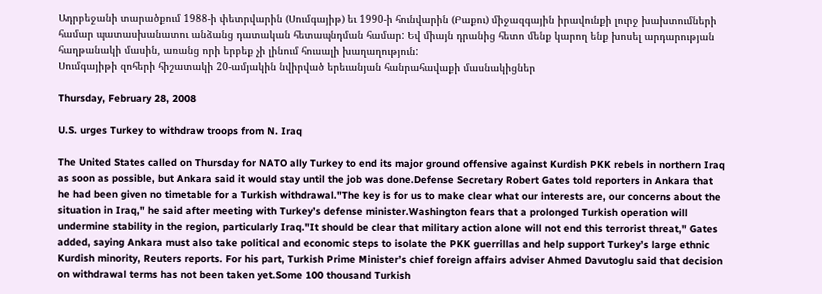Ադրբեջանի տարածքում 1988-ի փետրվարին (Սումգայիթ) եւ 1990-ի հունվարին (Բաքու) միջազգային իրավունքի լուրջ խախտումների համար պատասխանատու անձանց դատական հետապնդման համար: Եվ միայն դրանից հետո մենք կարող ենք խոսել արդարության հաղթանակի մասին, առանց որի երբեք չի լինում հուսալի խաղաղություն:
Սումգայիթի զոհերի հիշատակի 20-ամյակին նվիրված երեւանյան հանրահավաքի մասնակիցներ

Thursday, February 28, 2008

U.S. urges Turkey to withdraw troops from N. Iraq

The United States called on Thursday for NATO ally Turkey to end its major ground offensive against Kurdish PKK rebels in northern Iraq as soon as possible, but Ankara said it would stay until the job was done.Defense Secretary Robert Gates told reporters in Ankara that he had been given no timetable for a Turkish withdrawal."The key is for us to make clear what our interests are, our concerns about the situation in Iraq," he said after meeting with Turkey’s defense minister.Washington fears that a prolonged Turkish operation will undermine stability in the region, particularly Iraq."It should be clear that military action alone will not end this terrorist threat," Gates added, saying Ankara must also take political and economic steps to isolate the PKK guerrillas and help support Turkey’s large ethnic Kurdish minority, Reuters reports. For his part, Turkish Prime Minister’s chief foreign affairs adviser Ahmed Davutoglu said that decision on withdrawal terms has not been taken yet.Some 100 thousand Turkish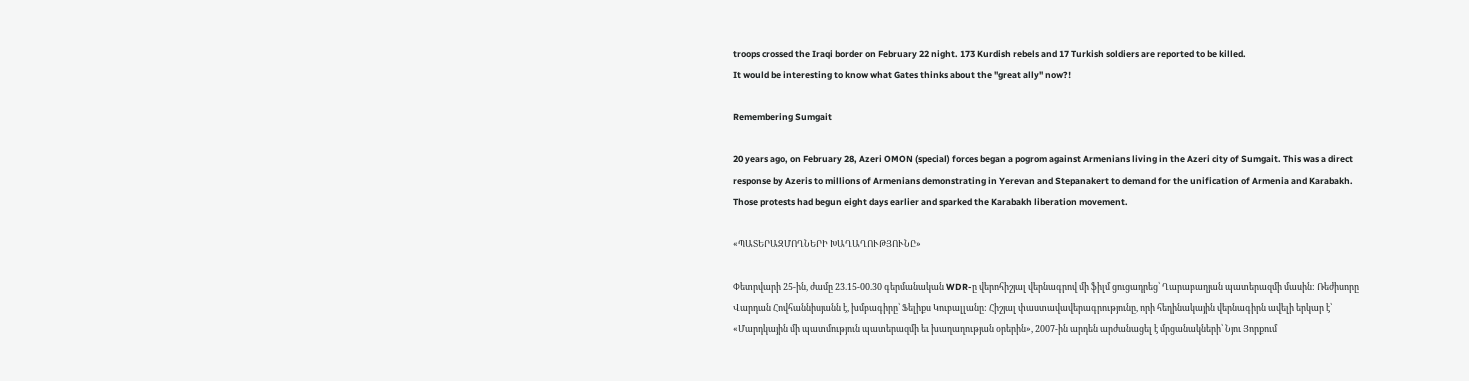troops crossed the Iraqi border on February 22 night. 173 Kurdish rebels and 17 Turkish soldiers are reported to be killed.
It would be interesting to know what Gates thinks about the "great ally" now?!

Remembering Sumgait

20 years ago, on February 28, Azeri OMON (special) forces began a pogrom against Armenians living in the Azeri city of Sumgait. This was a direct response by Azeris to millions of Armenians demonstrating in Yerevan and Stepanakert to demand for the unification of Armenia and Karabakh. Those protests had begun eight days earlier and sparked the Karabakh liberation movement.

«ՊԱՏԵՐԱԶՄՈՂՆԵՐԻ ԽԱՂԱՂՈՒԹՅՈՒՆԸ»

Փետրվարի 25-ին, ժամը 23.15-00.30 գերմանական WDR-ը վերոհիշյալ վերնագրով մի ֆիլմ ցուցադրեց՝ Ղարաբաղյան պատերազմի մասին: Ռեժիսորը Վարդան Հովհաննիսյանն է, խմբագիրը՝ Ֆելիքս Կուբալլանը: Հիշյալ փաստավավերագրությունը, որի հեղինակային վերնագիրն ավելի երկար է՝ «Մարդկային մի պատմություն պատերազմի եւ խաղաղության օրերին», 2007-ին արդեն արժանացել է մրցանակների՝ Նյու Յորքում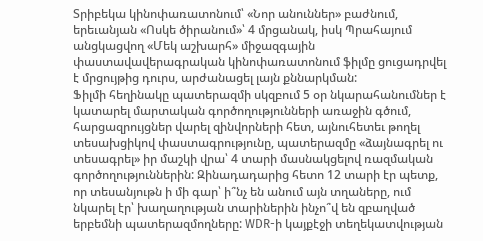Տրիբեկա կինոփառատոնում՝ «Նոր անուններ» բաժնում, երեւանյան «Ոսկե ծիրանում»՝ 4 մրցանակ, իսկ Պրահայում անցկացվող «Մեկ աշխարհ» միջազգային փաստավավերագրական կինոփառատոնում ֆիլմը ցուցադրվել է մրցույթից դուրս, արժանացել լայն քննարկման:
Ֆիլմի հեղինակը պատերազմի սկզբում 5 օր նկարահանումներ է կատարել մարտական գործողությունների առաջին գծում, հարցազրույցներ վարել զինվորների հետ, այնուհետեւ թողել տեսախցիկով փաստագրությունը, պատերազմը «ձայնագրել ու տեսագրել» իր մաշկի վրա՝ 4 տարի մասնակցելով ռազմական գործողություններին: Զինադադարից հետո 12 տարի էր պետք, որ տեսանյութն ի մի գար՝ ի՞նչ են անում այն տղաները, ում նկարել էր՝ խաղաղության տարիներին ինչո՞վ են զբաղված երբեմնի պատերազմողները: WDR-ի կայքէջի տեղեկատվության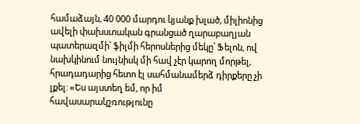համաձայն, 40 000 մարդու կյանք խլած, միլիոնից ավելի փախստական գրանցած ղարաբաղյան պատերազմի՝ ֆիլմի հերոսներից մեկը՝ Ֆելոն, ով նախկինում նույնիսկ մի հավ չէր կարող մորթել, հրադադարից հետո էլ սահմանամերձ դիրքերը չի լքել: «Ես այստեղ եմ, որ իմ հավասարակշռությունը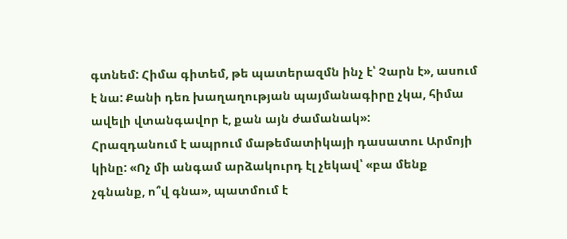գտնեմ: Հիմա գիտեմ, թե պատերազմն ինչ է՝ Չարն է», ասում է նա: Քանի դեռ խաղաղության պայմանագիրը չկա, հիմա ավելի վտանգավոր է, քան այն ժամանակ»:
Հրազդանում է ապրում մաթեմատիկայի դասատու Արմոյի կինը: «Ոչ մի անգամ արձակուրդ էլ չեկավ՝ «բա մենք չգնանք, ո՞վ գնա», պատմում է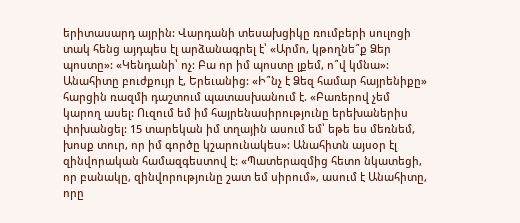երիտասարդ այրին: Վարդանի տեսախցիկը ռումբերի սուլոցի տակ հենց այդպես էլ արձանագրել է՝ «Արմո, կթողնե՞ք Ձեր պոստը»: «Կենդանի՝ ոչ: Բա որ իմ պոստը լքեմ, ո՞վ կմնա»:
Անահիտը բուժքույր է, Երեւանից: «Ի՞նչ է Ձեզ համար հայրենիքը» հարցին ռազմի դաշտում պատասխանում է. «Բառերով չեմ կարող ասել: Ուզում եմ իմ հայրենասիրությունը երեխաներիս փոխանցել: 15 տարեկան իմ տղային ասում եմ՝ եթե ես մեռնեմ, խոսք տուր, որ իմ գործը կշարունակես»: Անահիտն այսօր էլ զինվորական համազգեստով է: «Պատերազմից հետո նկատեցի, որ բանակը, զինվորությունը շատ եմ սիրում», ասում է Անահիտը, որը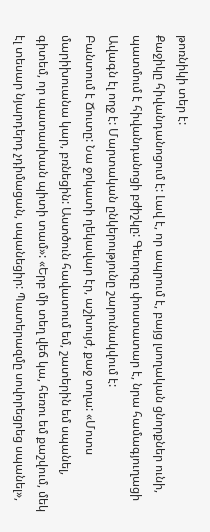թոռնիկի տեր է:
Քաջիկը հիվանդանոցում է: Լավ է, որ ապրում է, բայց լսողական ցնորքներ ունի, պատմում է հիվանդանոցի բժիշկը: Գեւորգը փոստատար է, նրա համագյուղացի Ավագն էլ ողջ է: Մարտական ընկերությունը շարունակվում է:
Բանտում է Ճուտը: Նա ջոկատի ղեկավար էր, աշխույժ, քաջ տղա: «Մոտս մարիխուանա կար, բռնեցին: Աստծուն հավատում եմ, շատերին եմ սպանել, գիտեմ, որ պատասխան պիտի տամ»: «Երբ մի տեղ վեճ կա, հեռու եմ քաշվում, մեկ էլ տեսար նյարդերդ չդիմացան, սպանեցիր: Պատերազմը սովորեցրեց սպանել»,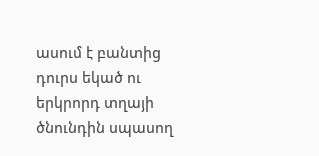ասում է բանտից դուրս եկած ու երկրորդ տղայի ծնունդին սպասող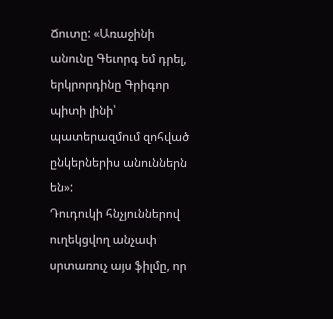Ճուտը: «Առաջինի անունը Գեւորգ եմ դրել, երկրորդինը Գրիգոր պիտի լինի՝ պատերազմում զոհված ընկերներիս անուններն են»:
Դուդուկի հնչյուններով ուղեկցվող անչափ սրտառուչ այս ֆիլմը, որ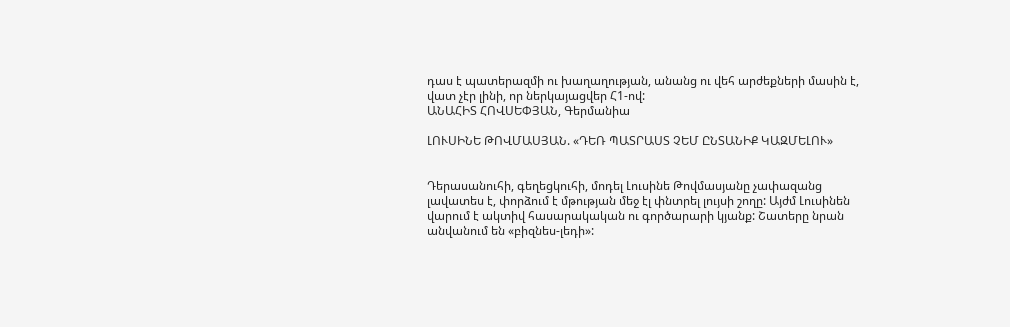դաս է պատերազմի ու խաղաղության, անանց ու վեհ արժեքների մասին է, վատ չէր լինի, որ ներկայացվեր Հ1-ով:
ԱՆԱՀԻՏ ՀՈՎՍԵՓՅԱՆ, Գերմանիա

ԼՈՒՍԻՆԵ ԹՈՎՄԱՍՅԱՆ. «ԴԵՌ ՊԱՏՐԱՍՏ ՉԵՄ ԸՆՏԱՆԻՔ ԿԱԶՄԵԼՈՒ»


Դերասանուհի, գեղեցկուհի, մոդել Լուսինե Թովմասյանը չափազանց լավատես է, փորձում է մթության մեջ էլ փնտրել լույսի շողը: Այժմ Լուսինեն վարում է ակտիվ հասարակական ու գործարարի կյանք: Շատերը նրան անվանում են «բիզնես-լեդի»: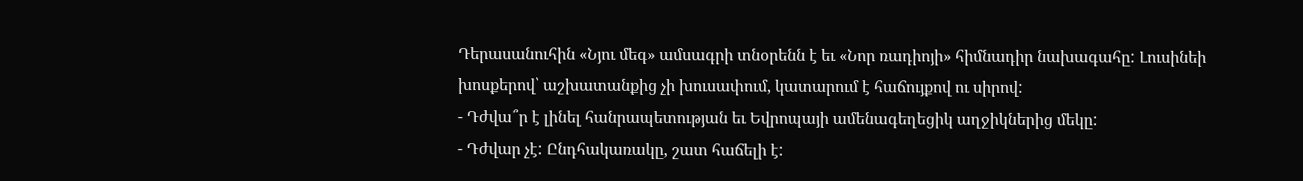Դերասանուհին «Նյու մեգ» ամսագրի տնօրենն է եւ «Նոր ռադիոյի» հիմնադիր նախագահը: Լուսինեի խոսքերով՝ աշխատանքից չի խուսափում, կատարում է հաճույքով ու սիրով:
- Դժվա՞ր է լինել հանրապետության եւ Եվրոպայի ամենագեղեցիկ աղջիկներից մեկը:
- Դժվար չէ: Ընդհակառակը, շատ հաճելի է: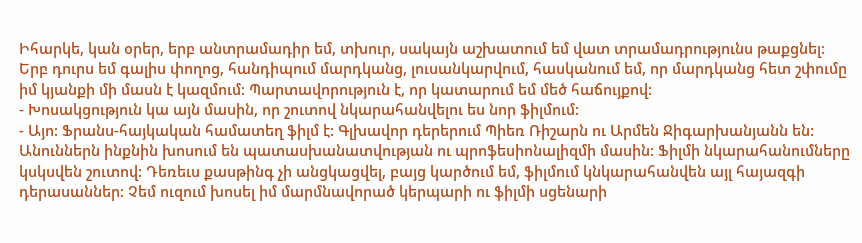Իհարկե, կան օրեր, երբ անտրամադիր եմ, տխուր, սակայն աշխատում եմ վատ տրամադրությունս թաքցնել: Երբ դուրս եմ գալիս փողոց, հանդիպում մարդկանց, լուսանկարվում, հասկանում եմ, որ մարդկանց հետ շփումը իմ կյանքի մի մասն է կազմում: Պարտավորություն է, որ կատարում եմ մեծ հաճույքով:
- Խոսակցություն կա այն մասին, որ շուտով նկարահանվելու ես նոր ֆիլմում:
- Այո: Ֆրանս-հայկական համատեղ ֆիլմ է: Գլխավոր դերերում Պիեռ Ռիշարն ու Արմեն Ջիգարխանյանն են: Անուններն ինքնին խոսում են պատասխանատվության ու պրոֆեսիոնալիզմի մասին: Ֆիլմի նկարահանումները կսկսվեն շուտով: Դեռեւս քասթինգ չի անցկացվել, բայց կարծում եմ, ֆիլմում կնկարահանվեն այլ հայազգի դերասաններ: Չեմ ուզում խոսել իմ մարմնավորած կերպարի ու ֆիլմի սցենարի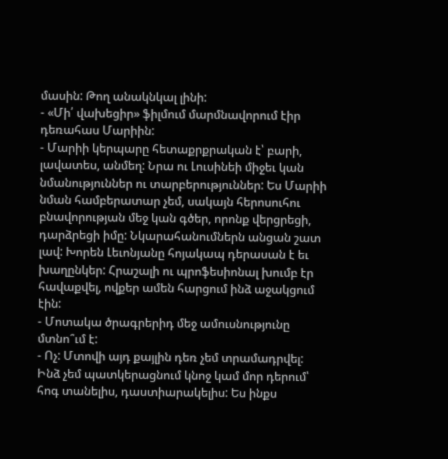մասին: Թող անակնկալ լինի:
- «Մի՛ վախեցիր» ֆիլմում մարմնավորում էիր դեռահաս Մարիին:
- Մարիի կերպարը հետաքրքրական է՝ բարի, լավատես, անմեղ: Նրա ու Լուսինեի միջեւ կան նմանություններ ու տարբերություններ: Ես Մարիի նման համբերատար չեմ, սակայն հերոսուհու բնավորության մեջ կան գծեր, որոնք վերցրեցի, դարձրեցի իմը: Նկարահանումներն անցան շատ լավ: Խորեն Լեւոնյանը հոյակապ դերասան է եւ խաղընկեր: Հրաշալի ու պրոֆեսիոնալ խումբ էր հավաքվել, ովքեր ամեն հարցում ինձ աջակցում էին:
- Մոտակա ծրագրերիդ մեջ ամուսնությունը մտնո՞ւմ է:
- Ոչ: Մտովի այդ քայլին դեռ չեմ տրամադրվել: Ինձ չեմ պատկերացնում կնոջ կամ մոր դերում՝ հոգ տանելիս, դաստիարակելիս: Ես ինքս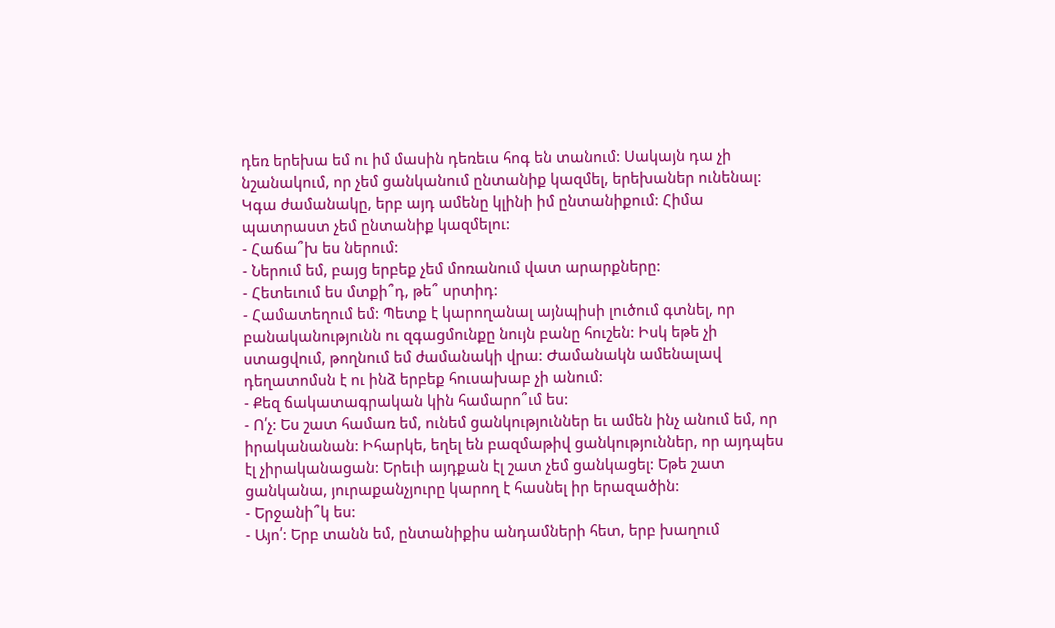դեռ երեխա եմ ու իմ մասին դեռեւս հոգ են տանում: Սակայն դա չի նշանակում, որ չեմ ցանկանում ընտանիք կազմել, երեխաներ ունենալ: Կգա ժամանակը, երբ այդ ամենը կլինի իմ ընտանիքում: Հիմա պատրաստ չեմ ընտանիք կազմելու:
- Հաճա՞խ ես ներում:
- Ներում եմ, բայց երբեք չեմ մոռանում վատ արարքները:
- Հետեւում ես մտքի՞դ, թե՞ սրտիդ:
- Համատեղում եմ: Պետք է կարողանալ այնպիսի լուծում գտնել, որ բանականությունն ու զգացմունքը նույն բանը հուշեն: Իսկ եթե չի ստացվում, թողնում եմ ժամանակի վրա: Ժամանակն ամենալավ դեղատոմսն է ու ինձ երբեք հուսախաբ չի անում:
- Քեզ ճակատագրական կին համարո՞ւմ ես:
- Ո՛չ: Ես շատ համառ եմ, ունեմ ցանկություններ եւ ամեն ինչ անում եմ, որ իրականանան: Իհարկե, եղել են բազմաթիվ ցանկություններ, որ այդպես էլ չիրականացան: Երեւի այդքան էլ շատ չեմ ցանկացել: Եթե շատ ցանկանա, յուրաքանչյուրը կարող է հասնել իր երազածին:
- Երջանի՞կ ես:
- Այո՛: Երբ տանն եմ, ընտանիքիս անդամների հետ, երբ խաղում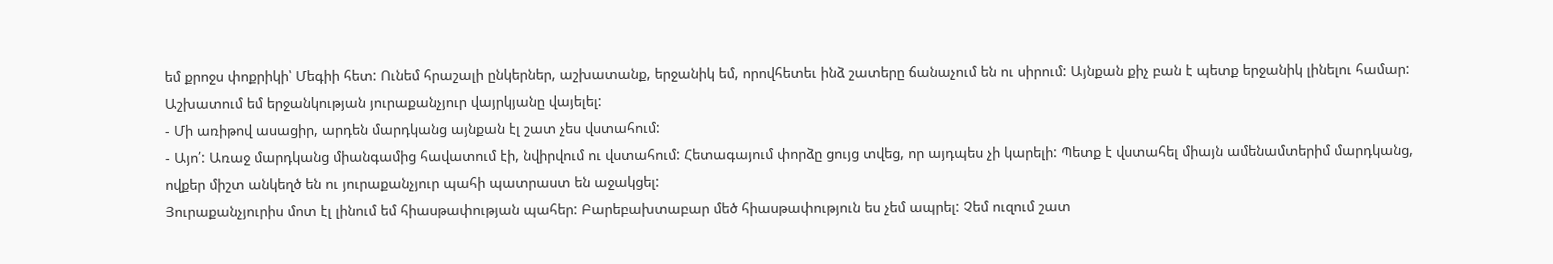եմ քրոջս փոքրիկի՝ Մեգիի հետ: Ունեմ հրաշալի ընկերներ, աշխատանք, երջանիկ եմ, որովհետեւ ինձ շատերը ճանաչում են ու սիրում: Այնքան քիչ բան է պետք երջանիկ լինելու համար: Աշխատում եմ երջանկության յուրաքանչյուր վայրկյանը վայելել:
- Մի առիթով ասացիր, արդեն մարդկանց այնքան էլ շատ չես վստահում:
- Այո՛: Առաջ մարդկանց միանգամից հավատում էի, նվիրվում ու վստահում: Հետագայում փորձը ցույց տվեց, որ այդպես չի կարելի: Պետք է վստահել միայն ամենամտերիմ մարդկանց, ովքեր միշտ անկեղծ են ու յուրաքանչյուր պահի պատրաստ են աջակցել:
Յուրաքանչյուրիս մոտ էլ լինում եմ հիասթափության պահեր: Բարեբախտաբար մեծ հիասթափություն ես չեմ ապրել: Չեմ ուզում շատ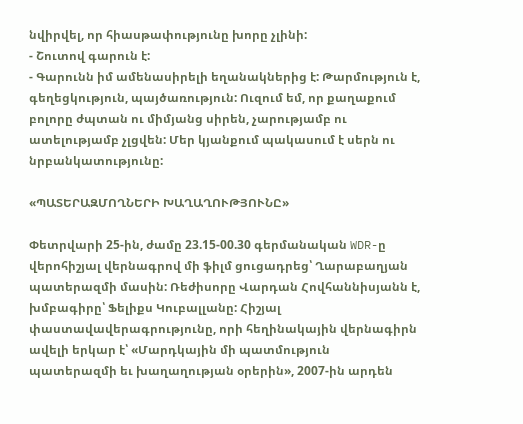նվիրվել, որ հիասթափությունը խորը չլինի:
- Շուտով գարուն է:
- Գարունն իմ ամենասիրելի եղանակներից է: Թարմություն է, գեղեցկություն, պայծառություն: Ուզում եմ, որ քաղաքում բոլորը ժպտան ու միմյանց սիրեն, չարությամբ ու ատելությամբ չլցվեն: Մեր կյանքում պակասում է սերն ու նրբանկատությունը:

«ՊԱՏԵՐԱԶՄՈՂՆԵՐԻ ԽԱՂԱՂՈՒԹՅՈՒՆԸ»

Փետրվարի 25-ին, ժամը 23.15-00.30 գերմանական WDR-ը վերոհիշյալ վերնագրով մի ֆիլմ ցուցադրեց՝ Ղարաբաղյան պատերազմի մասին: Ռեժիսորը Վարդան Հովհաննիսյանն է, խմբագիրը՝ Ֆելիքս Կուբալլանը: Հիշյալ փաստավավերագրությունը, որի հեղինակային վերնագիրն ավելի երկար է՝ «Մարդկային մի պատմություն պատերազմի եւ խաղաղության օրերին», 2007-ին արդեն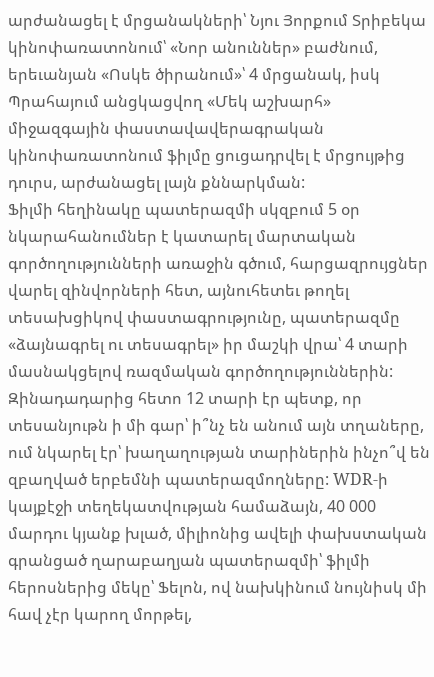արժանացել է մրցանակների՝ Նյու Յորքում Տրիբեկա կինոփառատոնում՝ «Նոր անուններ» բաժնում, երեւանյան «Ոսկե ծիրանում»՝ 4 մրցանակ, իսկ Պրահայում անցկացվող «Մեկ աշխարհ» միջազգային փաստավավերագրական կինոփառատոնում ֆիլմը ցուցադրվել է մրցույթից դուրս, արժանացել լայն քննարկման:
Ֆիլմի հեղինակը պատերազմի սկզբում 5 օր նկարահանումներ է կատարել մարտական գործողությունների առաջին գծում, հարցազրույցներ վարել զինվորների հետ, այնուհետեւ թողել տեսախցիկով փաստագրությունը, պատերազմը «ձայնագրել ու տեսագրել» իր մաշկի վրա՝ 4 տարի մասնակցելով ռազմական գործողություններին: Զինադադարից հետո 12 տարի էր պետք, որ տեսանյութն ի մի գար՝ ի՞նչ են անում այն տղաները, ում նկարել էր՝ խաղաղության տարիներին ինչո՞վ են զբաղված երբեմնի պատերազմողները: WDR-ի կայքէջի տեղեկատվության համաձայն, 40 000 մարդու կյանք խլած, միլիոնից ավելի փախստական գրանցած ղարաբաղյան պատերազմի՝ ֆիլմի հերոսներից մեկը՝ Ֆելոն, ով նախկինում նույնիսկ մի հավ չէր կարող մորթել,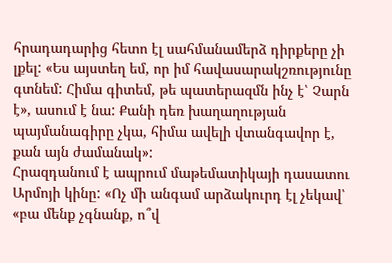հրադադարից հետո էլ սահմանամերձ դիրքերը չի լքել: «Ես այստեղ եմ, որ իմ հավասարակշռությունը գտնեմ: Հիմա գիտեմ, թե պատերազմն ինչ է՝ Չարն է», ասում է նա: Քանի դեռ խաղաղության պայմանագիրը չկա, հիմա ավելի վտանգավոր է, քան այն ժամանակ»:
Հրազդանում է ապրում մաթեմատիկայի դասատու Արմոյի կինը: «Ոչ մի անգամ արձակուրդ էլ չեկավ՝ «բա մենք չգնանք, ո՞վ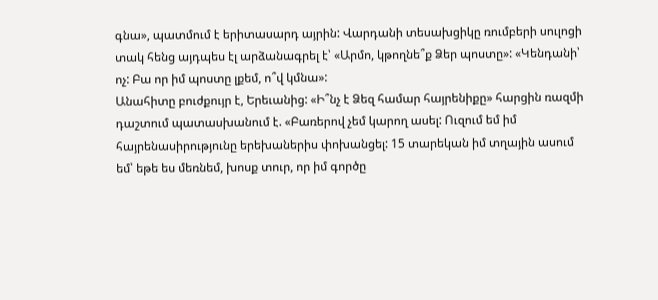գնա», պատմում է երիտասարդ այրին: Վարդանի տեսախցիկը ռումբերի սուլոցի տակ հենց այդպես էլ արձանագրել է՝ «Արմո, կթողնե՞ք Ձեր պոստը»: «Կենդանի՝ ոչ: Բա որ իմ պոստը լքեմ, ո՞վ կմնա»:
Անահիտը բուժքույր է, Երեւանից: «Ի՞նչ է Ձեզ համար հայրենիքը» հարցին ռազմի դաշտում պատասխանում է. «Բառերով չեմ կարող ասել: Ուզում եմ իմ հայրենասիրությունը երեխաներիս փոխանցել: 15 տարեկան իմ տղային ասում եմ՝ եթե ես մեռնեմ, խոսք տուր, որ իմ գործը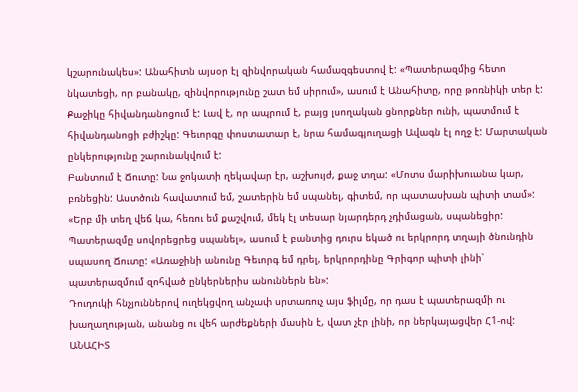կշարունակես»: Անահիտն այսօր էլ զինվորական համազգեստով է: «Պատերազմից հետո նկատեցի, որ բանակը, զինվորությունը շատ եմ սիրում», ասում է Անահիտը, որը թոռնիկի տեր է:
Քաջիկը հիվանդանոցում է: Լավ է, որ ապրում է, բայց լսողական ցնորքներ ունի, պատմում է հիվանդանոցի բժիշկը: Գեւորգը փոստատար է, նրա համագյուղացի Ավագն էլ ողջ է: Մարտական ընկերությունը շարունակվում է:
Բանտում է Ճուտը: Նա ջոկատի ղեկավար էր, աշխույժ, քաջ տղա: «Մոտս մարիխուանա կար, բռնեցին: Աստծուն հավատում եմ, շատերին եմ սպանել, գիտեմ, որ պատասխան պիտի տամ»: «Երբ մի տեղ վեճ կա, հեռու եմ քաշվում, մեկ էլ տեսար նյարդերդ չդիմացան, սպանեցիր: Պատերազմը սովորեցրեց սպանել», ասում է բանտից դուրս եկած ու երկրորդ տղայի ծնունդին սպասող Ճուտը: «Առաջինի անունը Գեւորգ եմ դրել, երկրորդինը Գրիգոր պիտի լինի՝ պատերազմում զոհված ընկերներիս անուններն են»:
Դուդուկի հնչյուններով ուղեկցվող անչափ սրտառուչ այս ֆիլմը, որ դաս է պատերազմի ու խաղաղության, անանց ու վեհ արժեքների մասին է, վատ չէր լինի, որ ներկայացվեր Հ1-ով:
ԱՆԱՀԻՏ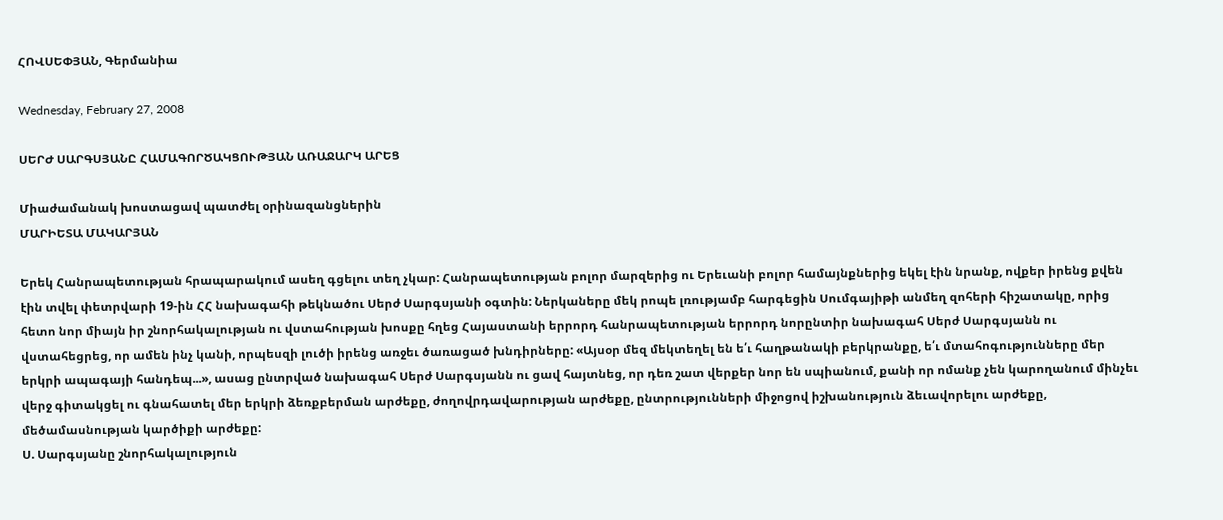ՀՈՎՍԵՓՅԱՆ, Գերմանիա

Wednesday, February 27, 2008

ՍԵՐԺ ՍԱՐԳՍՅԱՆԸ ՀԱՄԱԳՈՐԾԱԿՑՈՒԹՅԱՆ ԱՌԱՋԱՐԿ ԱՐԵՑ

Միաժամանակ խոստացավ պատժել օրինազանցներին
ՄԱՐԻԵՏԱ ՄԱԿԱՐՅԱՆ

Երեկ Հանրապետության հրապարակում ասեղ գցելու տեղ չկար: Հանրապետության բոլոր մարզերից ու Երեւանի բոլոր համայնքներից եկել էին նրանք, ովքեր իրենց քվեն էին տվել փետրվարի 19-ին ՀՀ նախագահի թեկնածու Սերժ Սարգսյանի օգտին: Ներկաները մեկ րոպե լռությամբ հարգեցին Սումգայիթի անմեղ զոհերի հիշատակը, որից հետո նոր միայն իր շնորհակալության ու վստահության խոսքը հղեց Հայաստանի երրորդ հանրապետության երրորդ նորընտիր նախագահ Սերժ Սարգսյանն ու վստահեցրեց, որ ամեն ինչ կանի, որպեսզի լուծի իրենց առջեւ ծառացած խնդիրները: «Այսօր մեզ մեկտեղել են ե՛ւ հաղթանակի բերկրանքը, ե՛ւ մտահոգությունները մեր երկրի ապագայի հանդեպ...», ասաց ընտրված նախագահ Սերժ Սարգսյանն ու ցավ հայտնեց, որ դեռ շատ վերքեր նոր են սպիանում, քանի որ ոմանք չեն կարողանում մինչեւ վերջ գիտակցել ու գնահատել մեր երկրի ձեռքբերման արժեքը, ժողովրդավարության արժեքը, ընտրությունների միջոցով իշխանություն ձեւավորելու արժեքը, մեծամասնության կարծիքի արժեքը:
Ս. Սարգսյանը շնորհակալություն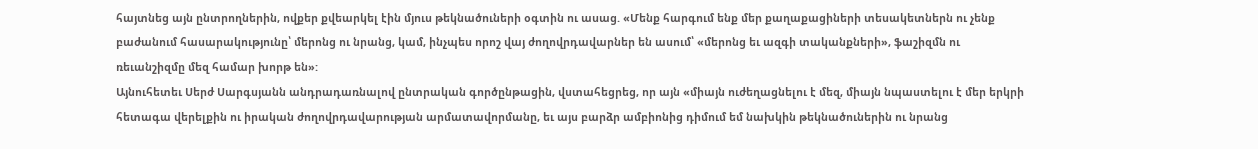հայտնեց այն ընտրողներին, ովքեր քվեարկել էին մյուս թեկնածուների օգտին ու ասաց. «Մենք հարգում ենք մեր քաղաքացիների տեսակետներն ու չենք բաժանում հասարակությունը՝ մերոնց ու նրանց, կամ, ինչպես որոշ վայ ժողովրդավարներ են ասում՝ «մերոնց եւ ազգի տականքների», ֆաշիզմն ու ռեւանշիզմը մեզ համար խորթ են»:
Այնուհետեւ Սերժ Սարգսյանն անդրադառնալով ընտրական գործընթացին, վստահեցրեց, որ այն «միայն ուժեղացնելու է մեզ, միայն նպաստելու է մեր երկրի հետագա վերելքին ու իրական ժողովրդավարության արմատավորմանը, եւ այս բարձր ամբիոնից դիմում եմ նախկին թեկնածուներին ու նրանց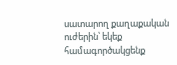սատարող քաղաքական ուժերին՝ եկեք համագործակցենք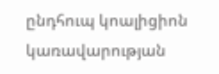ընդհուպ կոալիցիոն կառավարության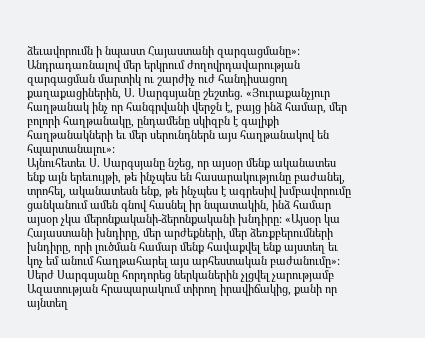ձեւավորումն ի նպաստ Հայաստանի զարգացմանը»: Անդրադառնալով մեր երկրում ժողովրդավարության զարգացման մարտիկ ու շարժիչ ուժ հանդիսացող քաղաքացիներին, Ս. Սարգսյանը շեշտեց. «Յուրաքանչյուր հաղթանակ ինչ որ հանգրվանի վերջն է, բայց ինձ համար, մեր բոլորի հաղթանակը, ընդամենը սկիզբն է գալիքի հաղթանակների եւ մեր սերունդներն այս հաղթանակով են հպարտանալու»:
Այնուհետեւ Ս. Սարգսյանը նշեց, որ այսօր մենք ականատես ենք այն երեւույթի, թե ինչպես են հասարակությունը բաժանել, տրոհել, ականատեսն ենք, թե ինչպես է ագրեսիվ խմբավորումը ցանկանում ամեն գնով հասնել իր նպատակին, ինձ համար այսօր չկա մերոնքականի-ձերոնքականի խնդիրը: «Այսօր կա Հայաստանի խնդիրը, մեր արժեքների, մեր ձեռքբերումների խնդիրը, որի լուծման համար մենք հավաքվել ենք այստեղ եւ կոչ եմ անում հաղթահարել այս արհեստական բաժանումը»: Սերժ Սարգսյանը հորդորեց ներկաներին չլցվել չարությամբ Ազատության հրապարակում տիրող իրավիճակից, քանի որ այնտեղ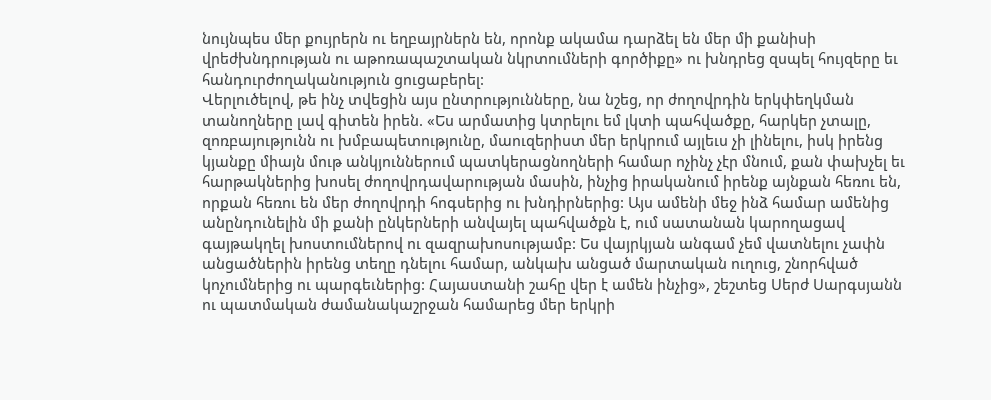նույնպես մեր քույրերն ու եղբայրներն են, որոնք ակամա դարձել են մեր մի քանիսի վրեժխնդրության ու աթոռապաշտական նկրտումների գործիքը» ու խնդրեց զսպել հույզերը եւ հանդուրժողականություն ցուցաբերել:
Վերլուծելով, թե ինչ տվեցին այս ընտրությունները, նա նշեց, որ ժողովրդին երկփեղկման տանողները լավ գիտեն իրեն. «Ես արմատից կտրելու եմ լկտի պահվածքը, հարկեր չտալը, զոռբայությունն ու խմբապետությունը, մաուզերիստ մեր երկրում այլեւս չի լինելու, իսկ իրենց կյանքը միայն մութ անկյուններում պատկերացնողների համար ոչինչ չէր մնում, քան փախչել եւ հարթակներից խոսել ժողովրդավարության մասին, ինչից իրականում իրենք այնքան հեռու են, որքան հեռու են մեր ժողովրդի հոգսերից ու խնդիրներից: Այս ամենի մեջ ինձ համար ամենից անընդունելին մի քանի ընկերների անվայել պահվածքն է, ում սատանան կարողացավ գայթակղել խոստումներով ու զազրախոսությամբ: Ես վայրկյան անգամ չեմ վատնելու չափն անցածներին իրենց տեղը դնելու համար, անկախ անցած մարտական ուղուց, շնորհված կոչումներից ու պարգեւներից: Հայաստանի շահը վեր է ամեն ինչից», շեշտեց Սերժ Սարգսյանն ու պատմական ժամանակաշրջան համարեց մեր երկրի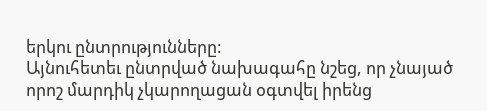երկու ընտրությունները:
Այնուհետեւ ընտրված նախագահը նշեց, որ չնայած որոշ մարդիկ չկարողացան օգտվել իրենց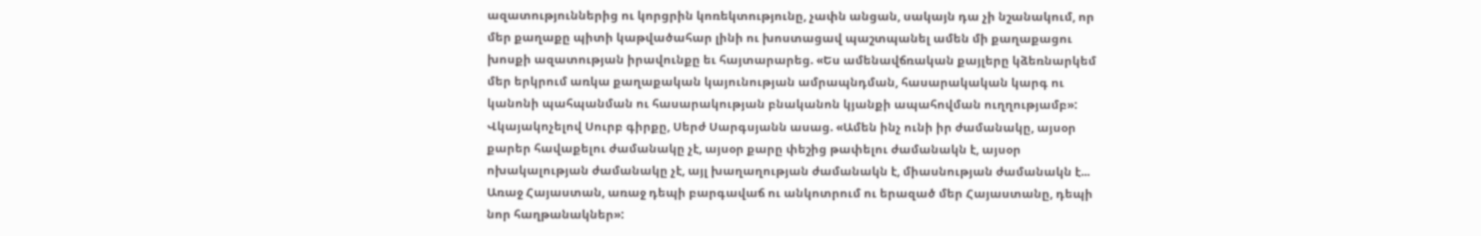ազատություններից ու կորցրին կոռեկտությունը, չափն անցան, սակայն դա չի նշանակում, որ մեր քաղաքը պիտի կաթվածահար լինի ու խոստացավ պաշտպանել ամեն մի քաղաքացու խոսքի ազատության իրավունքը եւ հայտարարեց. «Ես ամենավճռական քայլերը կձեռնարկեմ մեր երկրում առկա քաղաքական կայունության ամրապնդման, հասարակական կարգ ու կանոնի պահպանման ու հասարակության բնականոն կյանքի ապահովման ուղղությամբ»: Վկայակոչելով Սուրբ գիրքը, Սերժ Սարգսյանն ասաց. «Ամեն ինչ ունի իր ժամանակը, այսօր քարեր հավաքելու ժամանակը չէ, այսօր քարը փեշից թափելու ժամանակն է, այսօր ոխակալության ժամանակը չէ, այլ խաղաղության ժամանակն է, միասնության ժամանակն է... Առաջ Հայաստան, առաջ դեպի բարգավաճ ու անկոտրում ու երազած մեր Հայաստանը, դեպի նոր հաղթանակներ»: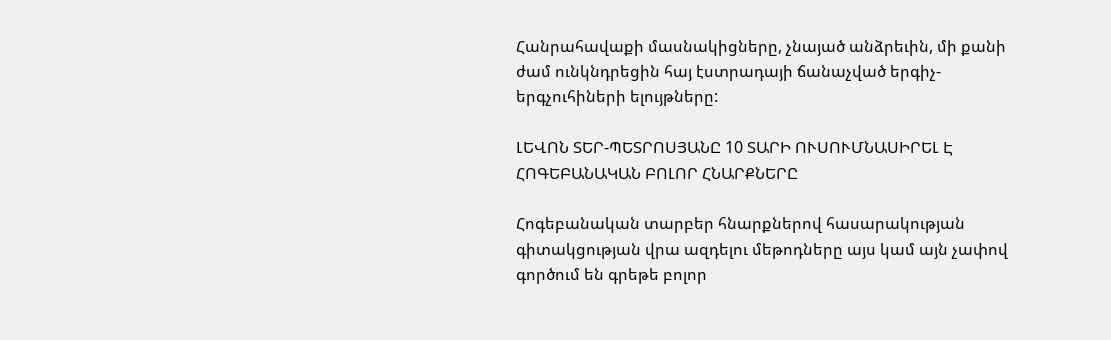Հանրահավաքի մասնակիցները, չնայած անձրեւին, մի քանի ժամ ունկնդրեցին հայ էստրադայի ճանաչված երգիչ-երգչուհիների ելույթները:

ԼԵՎՈՆ ՏԵՐ-ՊԵՏՐՈՍՅԱՆԸ 10 ՏԱՐԻ ՈՒՍՈՒՄՆԱՍԻՐԵԼ Է ՀՈԳԵԲԱՆԱԿԱՆ ԲՈԼՈՐ ՀՆԱՐՔՆԵՐԸ

Հոգեբանական տարբեր հնարքներով հասարակության գիտակցության վրա ազդելու մեթոդները այս կամ այն չափով գործում են գրեթե բոլոր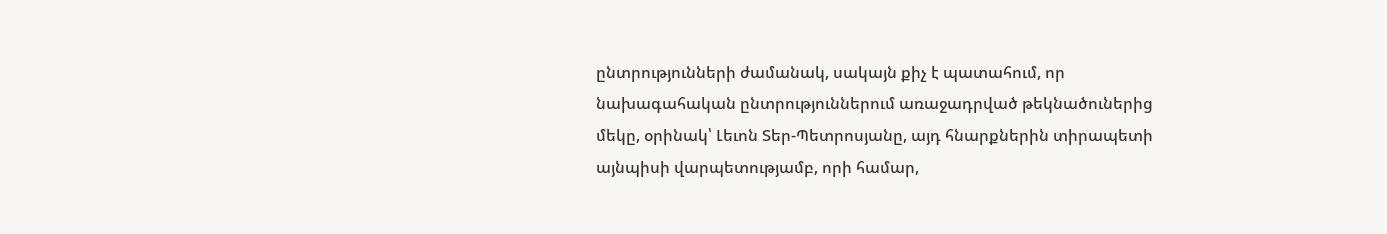ընտրությունների ժամանակ, սակայն քիչ է պատահում, որ նախագահական ընտրություններում առաջադրված թեկնածուներից մեկը, օրինակ՝ Լեւոն Տեր-Պետրոսյանը, այդ հնարքներին տիրապետի այնպիսի վարպետությամբ, որի համար,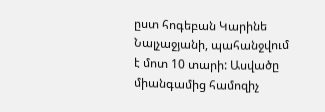ըստ հոգեբան Կարինե Նալչաջյանի, պահանջվում է մոտ 10 տարի: Ասվածը միանգամից համոզիչ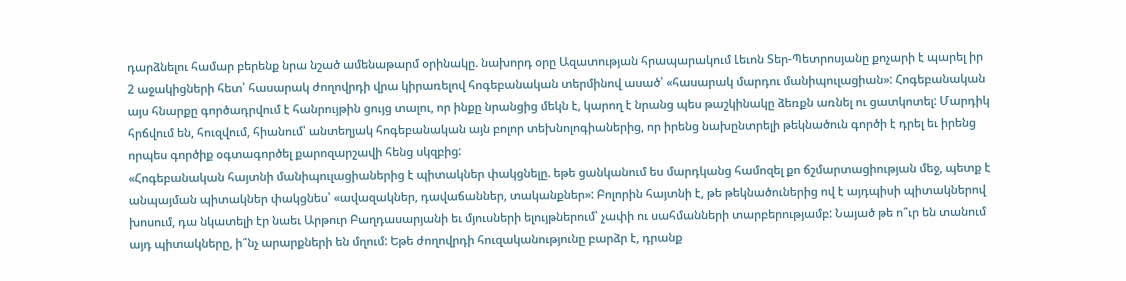դարձնելու համար բերենք նրա նշած ամենաթարմ օրինակը. նախորդ օրը Ազատության հրապարակում Լեւոն Տեր-Պետրոսյանը քոչարի է պարել իր 2 աջակիցների հետ՝ հասարակ ժողովրդի վրա կիրառելով հոգեբանական տերմինով ասած՝ «հասարակ մարդու մանիպուլացիան»: Հոգեբանական այս հնարքը գործադրվում է հանրույթին ցույց տալու, որ ինքը նրանցից մեկն է, կարող է նրանց պես թաշկինակը ձեռքն առնել ու ցատկոտել: Մարդիկ հրճվում են, հուզվում, հիանում՝ անտեղյակ հոգեբանական այն բոլոր տեխնոլոգիաներից, որ իրենց նախընտրելի թեկնածուն գործի է դրել եւ իրենց որպես գործիք օգտագործել քարոզարշավի հենց սկզբից:
«Հոգեբանական հայտնի մանիպուլացիաներից է պիտակներ փակցնելը. եթե ցանկանում ես մարդկանց համոզել քո ճշմարտացիության մեջ, պետք է անպայման պիտակներ փակցնես՝ «ավազակներ, դավաճաններ, տականքներ»: Բոլորին հայտնի է, թե թեկնածուներից ով է այդպիսի պիտակներով խոսում, դա նկատելի էր նաեւ Արթուր Բաղդասարյանի եւ մյուսների ելույթներում՝ չափի ու սահմանների տարբերությամբ: Նայած թե ո՞ւր են տանում այդ պիտակները, ի՞նչ արարքների են մղում: Եթե ժողովրդի հուզականությունը բարձր է, դրանք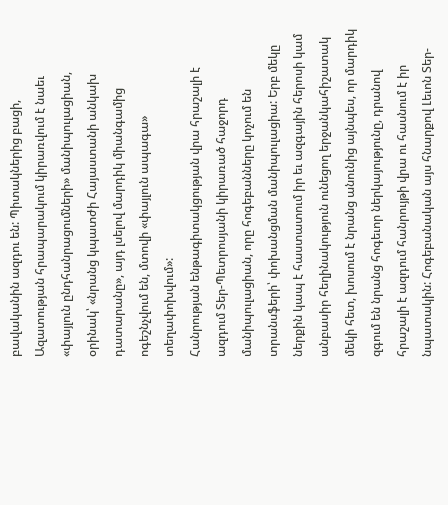բավականին ազդու են: Պիտակներից բացի, Ազատության հրապարակում կիրառվում է նաեւ «փայլուն ընդհանրացումների» մանիպուլացիան, օրինակ՝ «նրանց կպատժի Հայաստանի անկախ դատարանը», այդ լսելով մարդիկ միանգամից ոգեշնչվում են, մտովի «փայլուն ապագա» տեղափոխվում»:
Հանրության ենթագիտակցության վրա հրաշալի է ազդում Տեր-Պետրոսյանի կիրառած հաջորդ մանիպուլացիան, որը հոգեբանները կոչում են տրանսֆերի՝ փոխանցման մանիպուլացիա: Երբ մեկը ներքին կապ է հաստատում իր եւ ազգային հերոսի կամ անբասիր հեղինակություն ունեցող երջանկահիշատակ մեկի հետ, խոսում է նրանց անունից այնպես, որ մարդիկ զգում են նրանց հոգեւոր ներկայությունը, դրանով հրաշալի է ազդում հանրույթի վրա ու հասնում է իր նպատակին: Հոգեբանական այս հնարքով Լեւոն Տեր-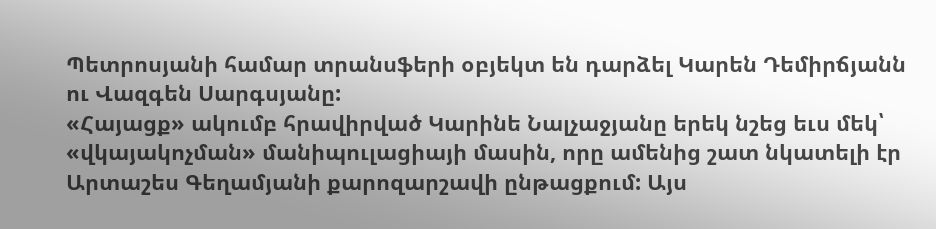Պետրոսյանի համար տրանսֆերի օբյեկտ են դարձել Կարեն Դեմիրճյանն ու Վազգեն Սարգսյանը:
«Հայացք» ակումբ հրավիրված Կարինե Նալչաջյանը երեկ նշեց եւս մեկ՝ «վկայակոչման» մանիպուլացիայի մասին, որը ամենից շատ նկատելի էր Արտաշես Գեղամյանի քարոզարշավի ընթացքում: Այս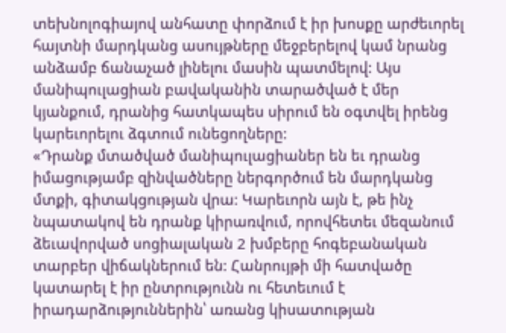տեխնոլոգիայով անհատը փորձում է իր խոսքը արժեւորել հայտնի մարդկանց ասույթները մեջբերելով կամ նրանց անձամբ ճանաչած լինելու մասին պատմելով: Այս մանիպուլացիան բավականին տարածված է մեր կյանքում, դրանից հատկապես սիրում են օգտվել իրենց կարեւորելու ձգտում ունեցողները:
«Դրանք մտածված մանիպուլացիաներ են եւ դրանց իմացությամբ զինվածները ներգործում են մարդկանց մտքի, գիտակցության վրա: Կարեւորն այն է, թե ինչ նպատակով են դրանք կիրառվում, որովհետեւ մեզանում ձեւավորված սոցիալական 2 խմբերը հոգեբանական տարբեր վիճակներում են: Հանրույթի մի հատվածը կատարել է իր ընտրությունն ու հետեւում է իրադարձություններին՝ առանց կիսատության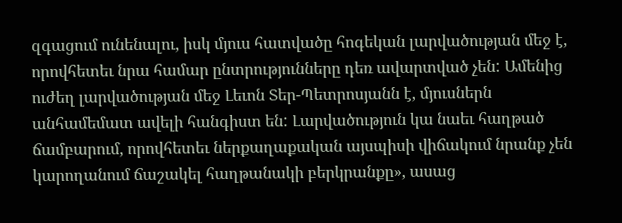զգացում ունենալու, իսկ մյուս հատվածը հոգեկան լարվածության մեջ է, որովհետեւ նրա համար ընտրությունները դեռ ավարտված չեն: Ամենից ուժեղ լարվածության մեջ Լեւոն Տեր-Պետրոսյանն է, մյուսներն անհամեմատ ավելի հանգիստ են: Լարվածություն կա նաեւ հաղթած ճամբարում, որովհետեւ ներքաղաքական այսպիսի վիճակում նրանք չեն կարողանում ճաշակել հաղթանակի բերկրանքը», ասաց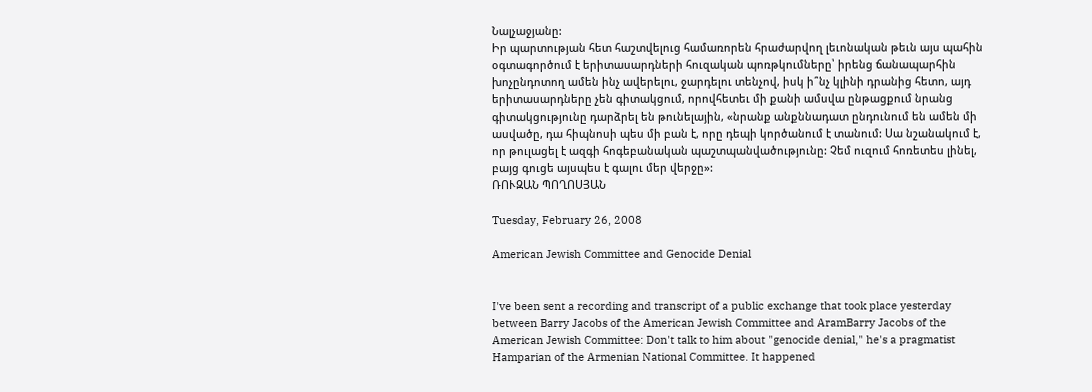Նալչաջյանը:
Իր պարտության հետ հաշտվելուց համառորեն հրաժարվող լեւոնական թեւն այս պահին օգտագործում է երիտասարդների հուզական պոռթկումները՝ իրենց ճանապարհին խոչընդոտող ամեն ինչ ավերելու, ջարդելու տենչով, իսկ ի՞նչ կլինի դրանից հետո, այդ երիտասարդները չեն գիտակցում, որովհետեւ մի քանի ամսվա ընթացքում նրանց գիտակցությունը դարձրել են թունելային, «նրանք անքննադատ ընդունում են ամեն մի ասվածը, դա հիպնոսի պես մի բան է, որը դեպի կործանում է տանում: Սա նշանակում է, որ թուլացել է ազգի հոգեբանական պաշտպանվածությունը: Չեմ ուզում հոռետես լինել, բայց գուցե այսպես է գալու մեր վերջը»:
ՌՈՒԶԱՆ ՊՈՂՈՍՅԱՆ

Tuesday, February 26, 2008

American Jewish Committee and Genocide Denial


I've been sent a recording and transcript of a public exchange that took place yesterday between Barry Jacobs of the American Jewish Committee and AramBarry Jacobs of the American Jewish Committee: Don't talk to him about "genocide denial," he's a pragmatist Hamparian of the Armenian National Committee. It happened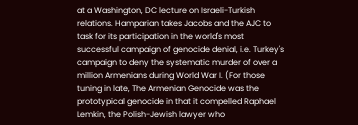at a Washington, DC lecture on Israeli-Turkish relations. Hamparian takes Jacobs and the AJC to task for its participation in the world's most successful campaign of genocide denial, i.e. Turkey's campaign to deny the systematic murder of over a million Armenians during World War I. (For those tuning in late, The Armenian Genocide was the prototypical genocide in that it compelled Raphael Lemkin, the Polish-Jewish lawyer who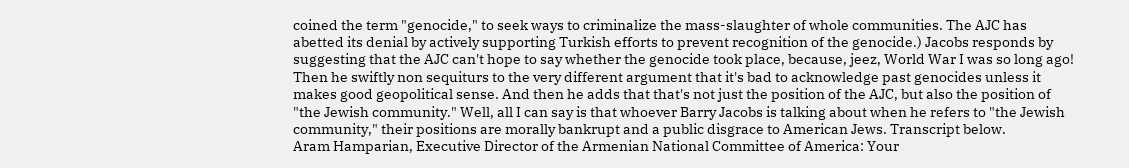coined the term "genocide," to seek ways to criminalize the mass-slaughter of whole communities. The AJC has abetted its denial by actively supporting Turkish efforts to prevent recognition of the genocide.) Jacobs responds by suggesting that the AJC can't hope to say whether the genocide took place, because, jeez, World War I was so long ago! Then he swiftly non sequiturs to the very different argument that it's bad to acknowledge past genocides unless it makes good geopolitical sense. And then he adds that that's not just the position of the AJC, but also the position of "the Jewish community." Well, all I can say is that whoever Barry Jacobs is talking about when he refers to "the Jewish community," their positions are morally bankrupt and a public disgrace to American Jews. Transcript below.
Aram Hamparian, Executive Director of the Armenian National Committee of America: Your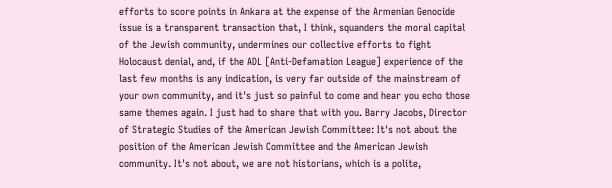efforts to score points in Ankara at the expense of the Armenian Genocide issue is a transparent transaction that, I think, squanders the moral capital of the Jewish community, undermines our collective efforts to fight Holocaust denial, and, if the ADL [Anti-Defamation League] experience of the last few months is any indication, is very far outside of the mainstream of your own community, and it's just so painful to come and hear you echo those same themes again. I just had to share that with you. Barry Jacobs, Director of Strategic Studies of the American Jewish Committee: It's not about the position of the American Jewish Committee and the American Jewish community. It's not about, we are not historians, which is a polite,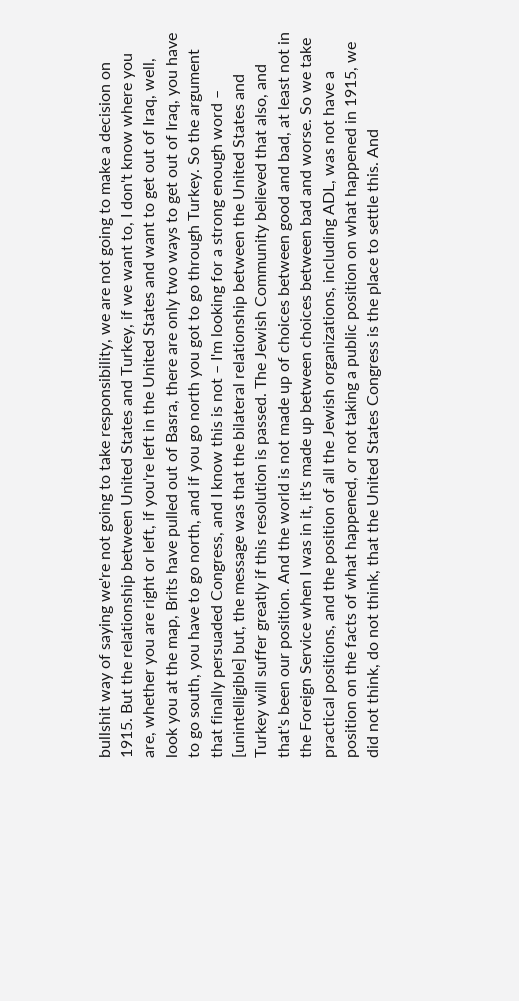bullshit way of saying we're not going to take responsibility, we are not going to make a decision on 1915. But the relationship between United States and Turkey, if we want to, I don't know where you are, whether you are right or left, if you're left in the United States and want to get out of Iraq, well, look you at the map, Brits have pulled out of Basra, there are only two ways to get out of Iraq, you have to go south, you have to go north, and if you go north you got to go through Turkey. So the argument that finally persuaded Congress, and I know this is not – I'm looking for a strong enough word – [unintelligible] but, the message was that the bilateral relationship between the United States and Turkey will suffer greatly if this resolution is passed. The Jewish Community believed that also, and that's been our position. And the world is not made up of choices between good and bad, at least not in the Foreign Service when I was in it, it's made up between choices between bad and worse. So we take practical positions, and the position of all the Jewish organizations, including ADL, was not have a position on the facts of what happened, or not taking a public position on what happened in 1915, we did not think, do not think, that the United States Congress is the place to settle this. And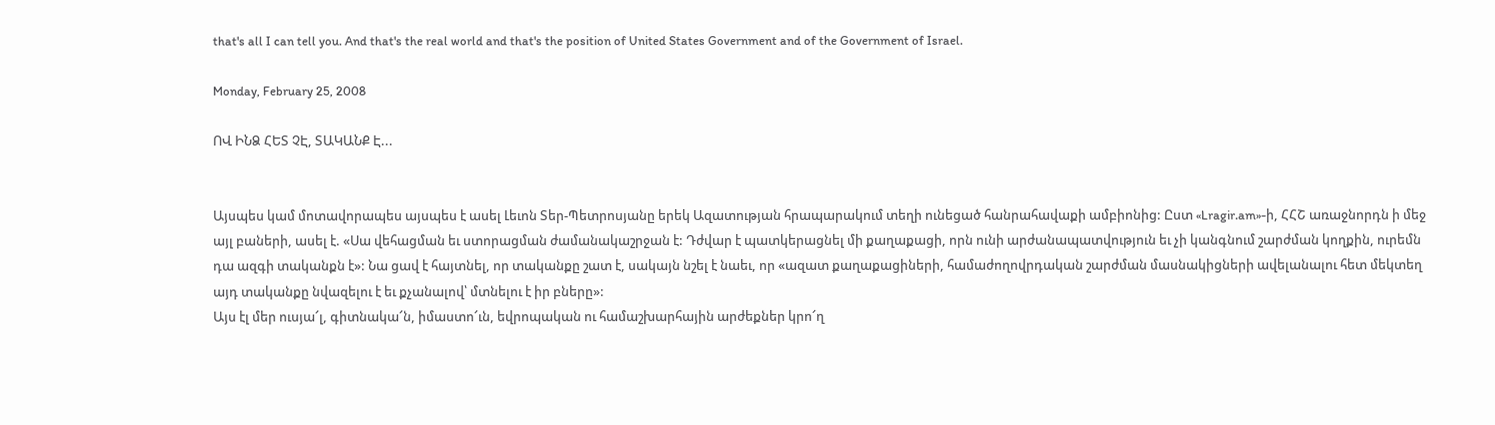that's all I can tell you. And that's the real world and that's the position of United States Government and of the Government of Israel.

Monday, February 25, 2008

ՈՎ ԻՆՁ ՀԵՏ ՉԷ, ՏԱԿԱՆՔ Է...


Այսպես կամ մոտավորապես այսպես է ասել Լեւոն Տեր-Պետրոսյանը երեկ Ազատության հրապարակում տեղի ունեցած հանրահավաքի ամբիոնից: Ըստ «Lragir.am»-ի, ՀՀՇ առաջնորդն ի մեջ այլ բաների, ասել է. «Սա վեհացման եւ ստորացման ժամանակաշրջան է: Դժվար է պատկերացնել մի քաղաքացի, որն ունի արժանապատվություն եւ չի կանգնում շարժման կողքին, ուրեմն դա ազգի տականքն է»: Նա ցավ է հայտնել, որ տականքը շատ է, սակայն նշել է նաեւ, որ «ազատ քաղաքացիների, համաժողովրդական շարժման մասնակիցների ավելանալու հետ մեկտեղ այդ տականքը նվազելու է եւ քչանալով՝ մտնելու է իր բները»:
Այս էլ մեր ուսյա՜լ, գիտնակա՜ն, իմաստո՜ւն, եվրոպական ու համաշխարհային արժեքներ կրո՜ղ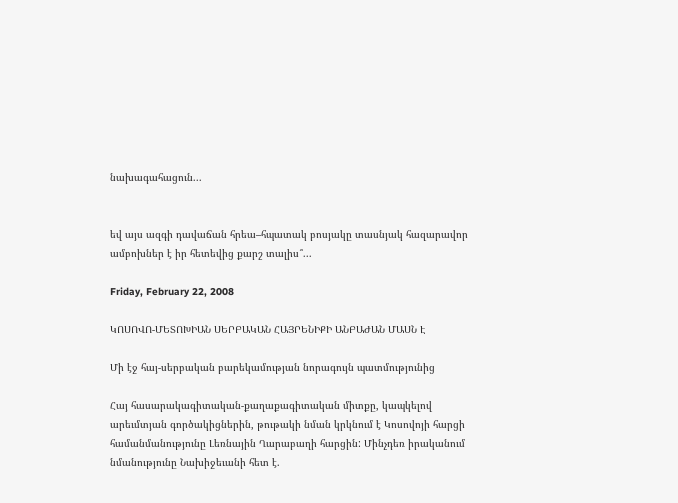նախագահացուն...


եվ այս ազգի դավաճան հրեա–հպատակ բոսյակը տասնյակ հազարավոր ամբոխներ է իր հետեվից քարշ տալիս՞...

Friday, February 22, 2008

ԿՈՍՈՎՈ-ՄԵՏՈԽԻԱՆ ՍԵՐԲԱԿԱՆ ՀԱՅՐԵՆԻՔԻ ԱՆԲԱԺԱՆ ՄԱՍՆ Է

Մի էջ հայ-սերբական բարեկամության նորագույն պատմությունից

Հայ հասարակագիտական-քաղաքագիտական միտքը, կապկելով արեւմտյան գործակիցներին, թութակի նման կրկնում է Կոսովոյի հարցի համանմանությունը Լեռնային Ղարաբաղի հարցին: Մինչդեռ իրականում նմանությունը Նախիջեւանի հետ է.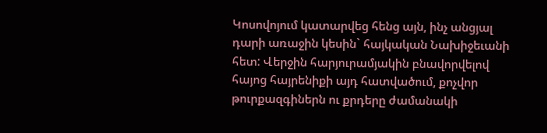Կոսովոյում կատարվեց հենց այն, ինչ անցյալ դարի առաջին կեսին` հայկական Նախիջեւանի հետ: Վերջին հարյուրամյակին բնավորվելով հայոց հայրենիքի այդ հատվածում, քոչվոր թուրքազգիներն ու քրդերը ժամանակի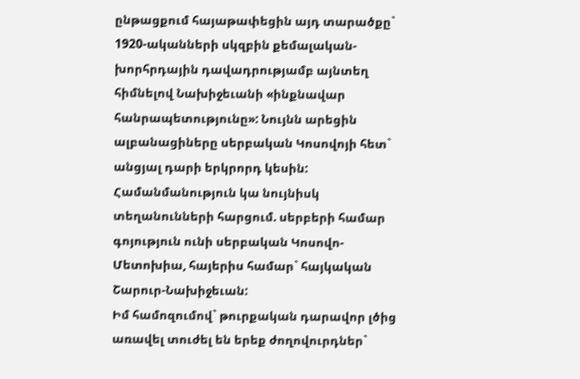ընթացքում հայաթափեցին այդ տարածքը` 1920-ականների սկզբին քեմալական-խորհրդային դավադրությամբ այնտեղ հիմնելով Նախիջեւանի «ինքնավար հանրապետությունը»: Նույնն արեցին ալբանացիները սերբական Կոսովոյի հետ` անցյալ դարի երկրորդ կեսին: Համանմանություն կա նույնիսկ տեղանունների հարցում. սերբերի համար գոյություն ունի սերբական Կոսովո-Մետոխիա, հայերիս համար` հայկական Շարուր-Նախիջեւան:
Իմ համոզումով` թուրքական դարավոր լծից առավել տուժել են երեք ժողովուրդներ`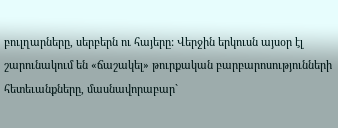բուլղարները, սերբերն ու հայերը: Վերջին երկուսն այսօր էլ շարունակում են «ճաշակել» թուրքական բարբարոսությունների հետեւանքները, մասնավորաբար`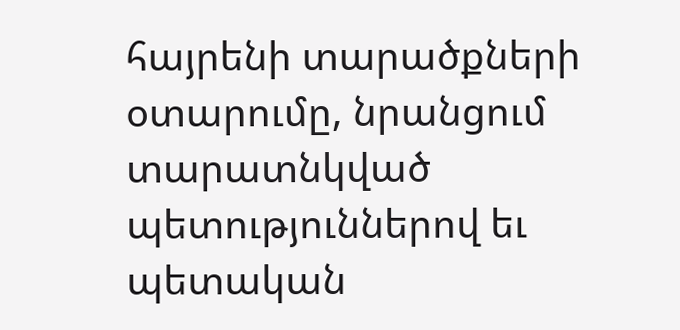հայրենի տարածքների օտարումը, նրանցում տարատնկված պետություններով եւ պետական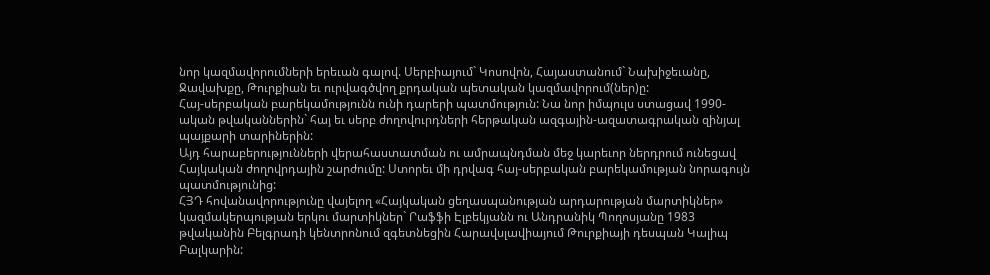նոր կազմավորումների երեւան գալով. Սերբիայում` Կոսովոն, Հայաստանում` Նախիջեւանը, Ջավախքը, Թուրքիան եւ ուրվագծվող քրդական պետական կազմավորում(ներ)ը:
Հայ-սերբական բարեկամությունն ունի դարերի պատմություն: Նա նոր իմպուլս ստացավ 1990-ական թվականներին` հայ եւ սերբ ժողովուրդների հերթական ազգային-ազատագրական զինյալ պայքարի տարիներին:
Այդ հարաբերությունների վերահաստատման ու ամրապնդման մեջ կարեւոր ներդրում ունեցավ Հայկական ժողովրդային շարժումը: Ստորեւ մի դրվագ հայ-սերբական բարեկամության նորագույն պատմությունից:
ՀՅԴ հովանավորությունը վայելող «Հայկական ցեղասպանության արդարության մարտիկներ» կազմակերպության երկու մարտիկներ` Րաֆֆի Էլբեկյանն ու Անդրանիկ Պողոսյանը 1983 թվականին Բելգրադի կենտրոնում զգետնեցին Հարավսլավիայում Թուրքիայի դեսպան Կալիպ Բալկարին: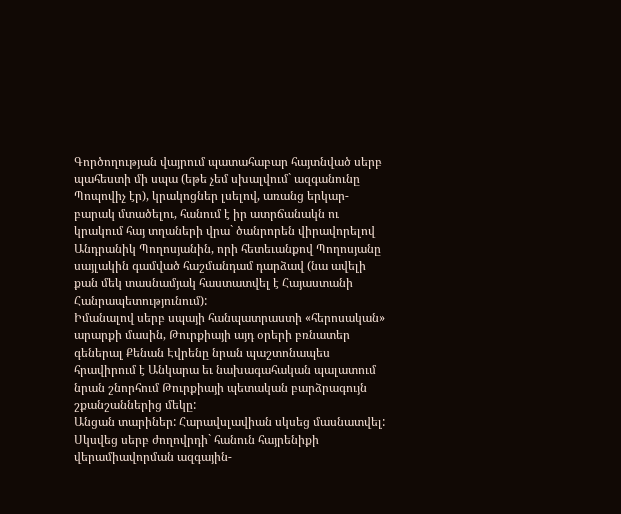Գործողության վայրում պատահաբար հայտնված սերբ պահեստի մի սպա (եթե չեմ սխալվում` ազգանունը Պոպովիչ էր), կրակոցներ լսելով, առանց երկար-բարակ մտածելու, հանում է իր ատրճանակն ու կրակում հայ տղաների վրա` ծանրորեն վիրավորելով Անդրանիկ Պողոսյանին, որի հետեւանքով Պողոսյանը սայլակին գամված հաշմանդամ դարձավ (նա ավելի քան մեկ տասնամյակ հաստատվել է Հայաստանի Հանրապետությունում):
Իմանալով սերբ սպայի հանպատրաստի «հերոսական» արարքի մասին, Թուրքիայի այդ օրերի բռնատեր գեներալ Քենան Էվրենը նրան պաշտոնապես հրավիրում է Անկարա եւ նախագահական պալատում նրան շնորհում Թուրքիայի պետական բարձրագույն շքանշաններից մեկը:
Անցան տարիներ: Հարավսլավիան սկսեց մասնատվել: Սկսվեց սերբ ժողովրդի` հանուն հայրենիքի վերամիավորման ազգային-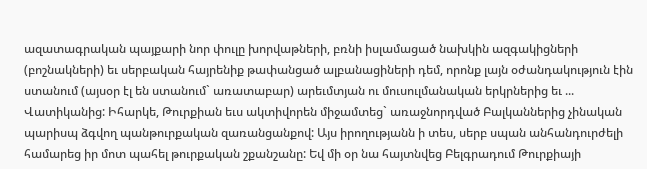ազատագրական պայքարի նոր փուլը խորվաթների, բռնի իսլամացած նախկին ազգակիցների (բոշնակների) եւ սերբական հայրենիք թափանցած ալբանացիների դեմ, որոնք լայն օժանդակություն էին ստանում (այսօր էլ են ստանում` առատաբար) արեւմտյան ու մուսուլմանական երկրներից եւ ... Վատիկանից: Իհարկե, Թուրքիան եւս ակտիվորեն միջամտեց` առաջնորդված Բալկաններից չինական պարիսպ ձգվող պանթուրքական զառանցանքով: Այս իրողությանն ի տես, սերբ սպան անհանդուրժելի համարեց իր մոտ պահել թուրքական շքանշանը: Եվ մի օր նա հայտնվեց Բելգրադում Թուրքիայի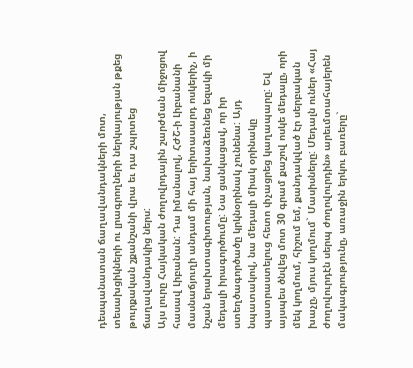դեսպանատան ճաղավանդակների մոտ, տեսախցիկների ու լրագրողների ներկայության թքեց թուրքական շքանշանի վրա եւ դա շպրտեց ճաղավանդակից ներս:
Այս լուրը Հայկական ժողովրդային շարժման միջոցով հասավ Լիբանան: Դա իմանալով, ՀԺՇ-ի Լիբանանի մասնաճյուղի անդամ մի հայ երիտասարդ ոսկերիչ, ի նշան երախտագիտության, նախաձեռնեց եզակի մի մեդալի իրագործումը: Նա ցանկացավ, որ իր ստեղծագործածը կրկնօրինակ չունենա: Այդ նպատակով, նա մեդալի միակ օրինակը պատրաստելուց հետո փչացրեց կաղապարը: Եվ այսպես ծնվեց մոտ 30 գրամ քաշով ոսկե մեդալը, որի մեկ կողմում, հիշում եմ, քանդակված էր սերբական խաչը, մյուս կողմում` Մասիսները: Մեդալն ուներ «Հայ ժողովուրդէն սերպ ժողովուրդին» արեւմտահայերեն մակագրությունը, առաջին երկու բառերը`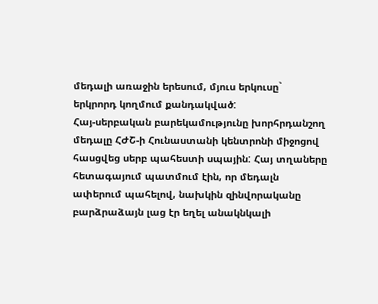մեդալի առաջին երեսում, մյուս երկուսը` երկրորդ կողմում քանդակված:
Հայ-սերբական բարեկամությունը խորհրդանշող մեդալը ՀԺՇ-ի Հունաստանի կենտրոնի միջոցով հասցվեց սերբ պահեստի սպային: Հայ տղաները հետագայում պատմում էին, որ մեդալն ափերում պահելով, նախկին զինվորականը բարձրաձայն լաց էր եղել անակնկալի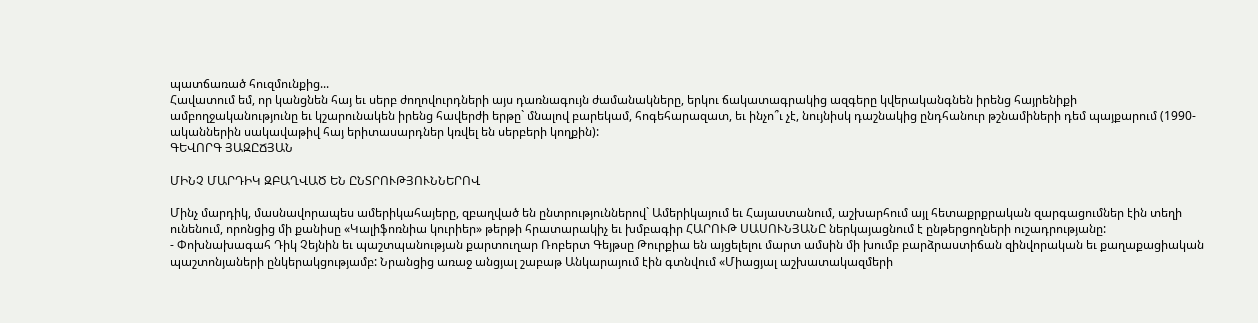պատճառած հուզմունքից...
Հավատում եմ, որ կանցնեն հայ եւ սերբ ժողովուրդների այս դառնագույն ժամանակները, երկու ճակատագրակից ազգերը կվերականգնեն իրենց հայրենիքի ամբողջականությունը եւ կշարունակեն իրենց հավերժի երթը` մնալով բարեկամ, հոգեհարազատ, եւ ինչո՞ւ չէ, նույնիսկ դաշնակից ընդհանուր թշնամիների դեմ պայքարում (1990-ականներին սակավաթիվ հայ երիտասարդներ կռվել են սերբերի կողքին):
ԳԵՎՈՐԳ ՅԱԶԸՃՅԱՆ

ՄԻՆՉ ՄԱՐԴԻԿ ԶԲԱՂՎԱԾ ԵՆ ԸՆՏՐՈՒԹՅՈՒՆՆԵՐՈՎ

Մինչ մարդիկ, մասնավորապես ամերիկահայերը, զբաղված են ընտրություններով` Ամերիկայում եւ Հայաստանում, աշխարհում այլ հետաքրքրական զարգացումներ էին տեղի ունենում, որոնցից մի քանիսը «Կալիֆոռնիա կուրիեր» թերթի հրատարակիչ եւ խմբագիր ՀԱՐՈՒԹ ՍԱՍՈՒՆՅԱՆԸ ներկայացնում է ընթերցողների ուշադրությանը:
- Փոխնախագահ Դիկ Չեյնին եւ պաշտպանության քարտուղար Ռոբերտ Գեյթսը Թուրքիա են այցելելու մարտ ամսին մի խումբ բարձրաստիճան զինվորական եւ քաղաքացիական պաշտոնյաների ընկերակցությամբ: Նրանցից առաջ անցյալ շաբաթ Անկարայում էին գտնվում «Միացյալ աշխատակազմերի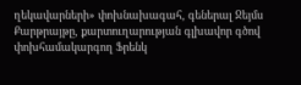ղեկավարների» փոխնախագահ, գեներալ Ջեյմս Քարթրայթը, քարտուղարության գլխավոր գծով փոխհամակարգող Ֆրենկ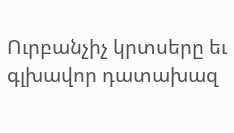Ուրբանչիչ կրտսերը եւ գլխավոր դատախազ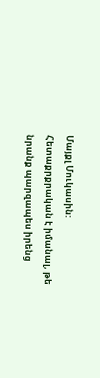Մայքլ Մուկասին: Հետաքրքրական է իմանալ, թե նրանք պարզապես իրենց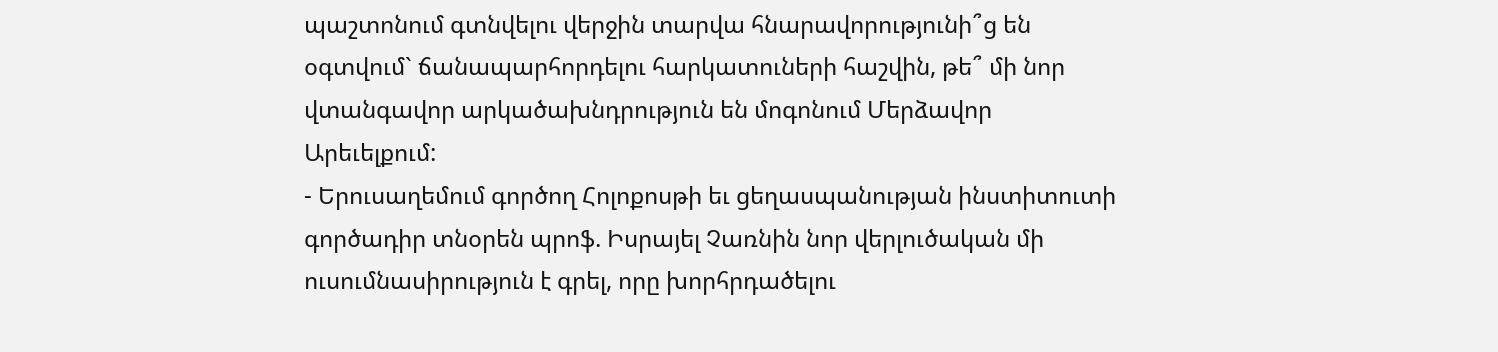պաշտոնում գտնվելու վերջին տարվա հնարավորությունի՞ց են օգտվում` ճանապարհորդելու հարկատուների հաշվին, թե՞ մի նոր վտանգավոր արկածախնդրություն են մոգոնում Մերձավոր Արեւելքում:
- Երուսաղեմում գործող Հոլոքոսթի եւ ցեղասպանության ինստիտուտի գործադիր տնօրեն պրոֆ. Իսրայել Չառնին նոր վերլուծական մի ուսումնասիրություն է գրել, որը խորհրդածելու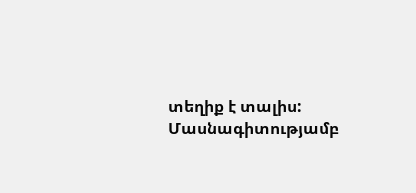տեղիք է տալիս: Մասնագիտությամբ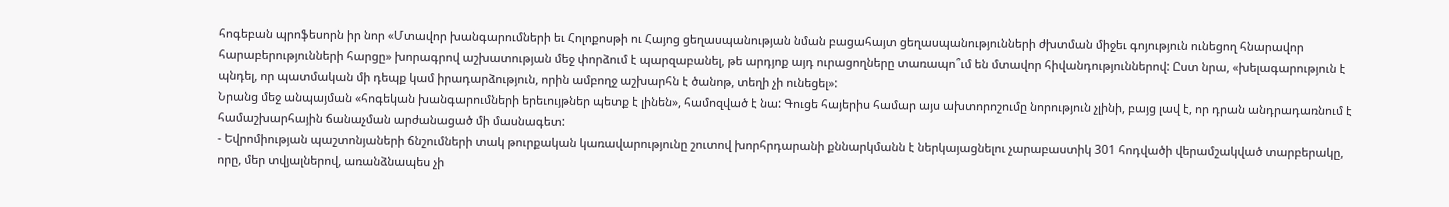հոգեբան պրոֆեսորն իր նոր «Մտավոր խանգարումների եւ Հոլոքոսթի ու Հայոց ցեղասպանության նման բացահայտ ցեղասպանությունների ժխտման միջեւ գոյություն ունեցող հնարավոր հարաբերությունների հարցը» խորագրով աշխատության մեջ փորձում է պարզաբանել, թե արդյոք այդ ուրացողները տառապո՞ւմ են մտավոր հիվանդություններով: Ըստ նրա, «խելագարություն է պնդել, որ պատմական մի դեպք կամ իրադարձություն, որին ամբողջ աշխարհն է ծանոթ, տեղի չի ունեցել»:
Նրանց մեջ անպայման «հոգեկան խանգարումների երեւույթներ պետք է լինեն», համոզված է նա: Գուցե հայերիս համար այս ախտորոշումը նորություն չլինի, բայց լավ է, որ դրան անդրադառնում է համաշխարհային ճանաչման արժանացած մի մասնագետ:
- Եվրոմիության պաշտոնյաների ճնշումների տակ թուրքական կառավարությունը շուտով խորհրդարանի քննարկմանն է ներկայացնելու չարաբաստիկ 301 հոդվածի վերամշակված տարբերակը, որը, մեր տվյալներով, առանձնապես չի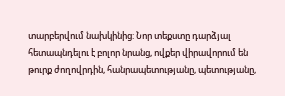տարբերվում նախկինից: Նոր տեքստը դարձյալ հետապնդելու է բոլոր նրանց, ովքեր վիրավորում են թուրք ժողովրդին, հանրապետությանը, պետությանը,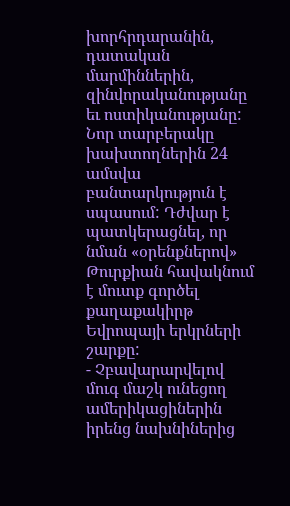խորհրդարանին, դատական մարմիններին, զինվորականությանը եւ ոստիկանությանը: Նոր տարբերակը խախտողներին 24 ամսվա բանտարկություն է սպասում: Դժվար է պատկերացնել, որ նման «օրենքներով» Թուրքիան հավակնում է մուտք գործել քաղաքակիրթ Եվրոպայի երկրների շարքը:
- Չբավարարվելով մուգ մաշկ ունեցող ամերիկացիներին իրենց նախնիներից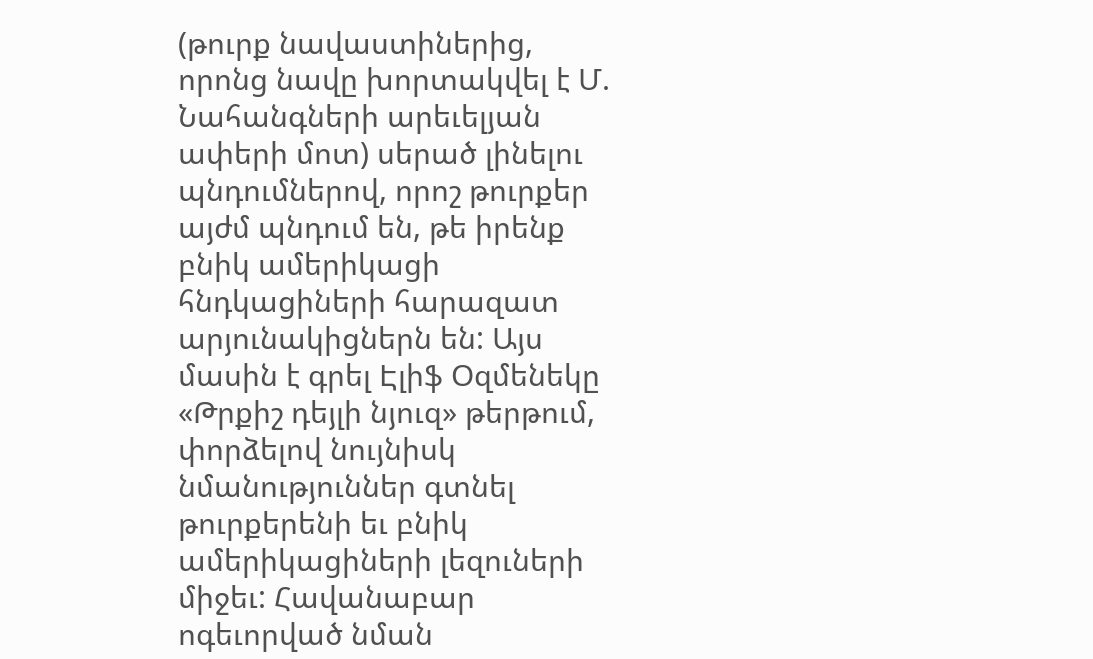(թուրք նավաստիներից, որոնց նավը խորտակվել է Մ. Նահանգների արեւելյան ափերի մոտ) սերած լինելու պնդումներով, որոշ թուրքեր այժմ պնդում են, թե իրենք բնիկ ամերիկացի հնդկացիների հարազատ արյունակիցներն են: Այս մասին է գրել Էլիֆ Օզմենեկը «Թրքիշ դեյլի նյուզ» թերթում, փորձելով նույնիսկ նմանություններ գտնել թուրքերենի եւ բնիկ ամերիկացիների լեզուների միջեւ: Հավանաբար ոգեւորված նման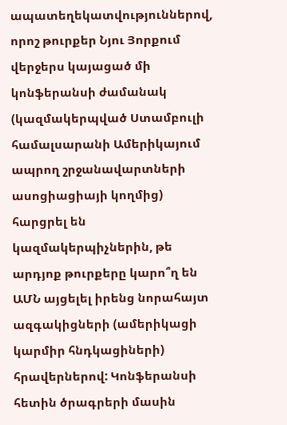ապատեղեկատվություններով, որոշ թուրքեր Նյու Յորքում վերջերս կայացած մի կոնֆերանսի ժամանակ (կազմակերպված Ստամբուլի համալսարանի Ամերիկայում ապրող շրջանավարտների ասոցիացիայի կողմից) հարցրել են կազմակերպիչներին, թե արդյոք թուրքերը կարո՞ղ են ԱՄՆ այցելել իրենց նորահայտ ազգակիցների (ամերիկացի կարմիր հնդկացիների) հրավերներով: Կոնֆերանսի հետին ծրագրերի մասին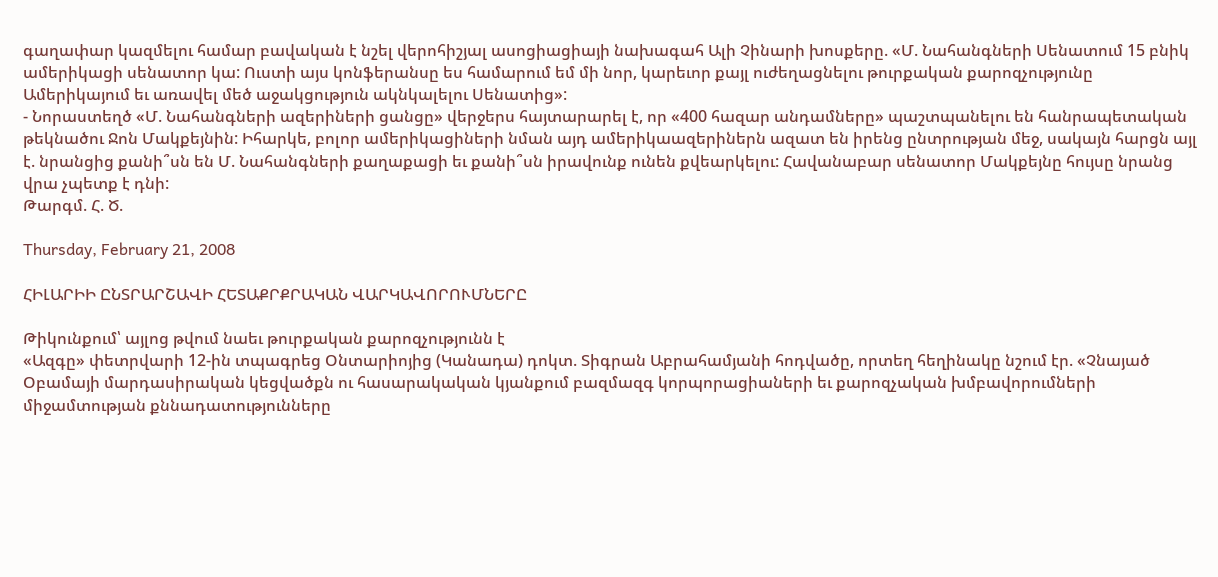գաղափար կազմելու համար բավական է նշել վերոհիշյալ ասոցիացիայի նախագահ Ալի Չինարի խոսքերը. «Մ. Նահանգների Սենատում 15 բնիկ ամերիկացի սենատոր կա: Ուստի այս կոնֆերանսը ես համարում եմ մի նոր, կարեւոր քայլ ուժեղացնելու թուրքական քարոզչությունը Ամերիկայում եւ առավել մեծ աջակցություն ակնկալելու Սենատից»:
- Նորաստեղծ «Մ. Նահանգների ազերիների ցանցը» վերջերս հայտարարել է, որ «400 հազար անդամները» պաշտպանելու են հանրապետական թեկնածու Ջոն Մակքեյնին: Իհարկե, բոլոր ամերիկացիների նման այդ ամերիկաազերիներն ազատ են իրենց ընտրության մեջ, սակայն հարցն այլ է. նրանցից քանի՞սն են Մ. Նահանգների քաղաքացի եւ քանի՞սն իրավունք ունեն քվեարկելու: Հավանաբար սենատոր Մակքեյնը հույսը նրանց վրա չպետք է դնի:
Թարգմ. Հ. Ծ.

Thursday, February 21, 2008

ՀԻԼԱՐԻԻ ԸՆՏՐԱՐՇԱՎԻ ՀԵՏԱՔՐՔՐԱԿԱՆ ՎԱՐԿԱՎՈՐՈՒՄՆԵՐԸ

Թիկունքում՝ այլոց թվում նաեւ թուրքական քարոզչությունն է
«Ազգը» փետրվարի 12-ին տպագրեց Օնտարիոյից (Կանադա) դոկտ. Տիգրան Աբրահամյանի հոդվածը, որտեղ հեղինակը նշում էր. «Չնայած Օբամայի մարդասիրական կեցվածքն ու հասարակական կյանքում բազմազգ կորպորացիաների եւ քարոզչական խմբավորումների միջամտության քննադատությունները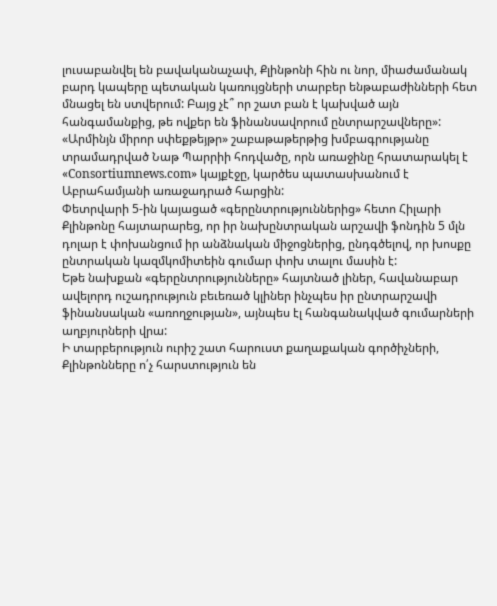լուսաբանվել են բավականաչափ, Քլինթոնի հին ու նոր, միաժամանակ բարդ կապերը պետական կառույցների տարբեր ենթաբաժինների հետ մնացել են ստվերում: Բայց չէ՞ որ շատ բան է կախված այն հանգամանքից, թե ովքեր են ֆինանսավորում ընտրարշավները»:
«Արմինյն միրոր սփեքթեյթր» շաբաթաթերթից խմբագրությանը տրամադրված Նաթ Պարրիի հոդվածը, որն առաջինը հրատարակել է «Consortiumnews.com» կայքէջը, կարծես պատասխանում է Աբրահամյանի առաջադրած հարցին:
Փետրվարի 5-ին կայացած «գերընտրություններից» հետո Հիլարի Քլինթոնը հայտարարեց, որ իր նախընտրական արշավի ֆոնդին 5 մլն դոլար է փոխանցում իր անձնական միջոցներից, ընդգծելով, որ խոսքը ընտրական կազմկոմիտեին գումար փոխ տալու մասին է:
Եթե նախքան «գերընտրությունները» հայտնած լիներ, հավանաբար ավելորդ ուշադրություն բեւեռած կլիներ ինչպես իր ընտրարշավի ֆինանսական «առողջության», այնպես էլ հանգանակված գումարների աղբյուրների վրա:
Ի տարբերություն ուրիշ շատ հարուստ քաղաքական գործիչների, Քլինթոնները ո՛չ հարստություն են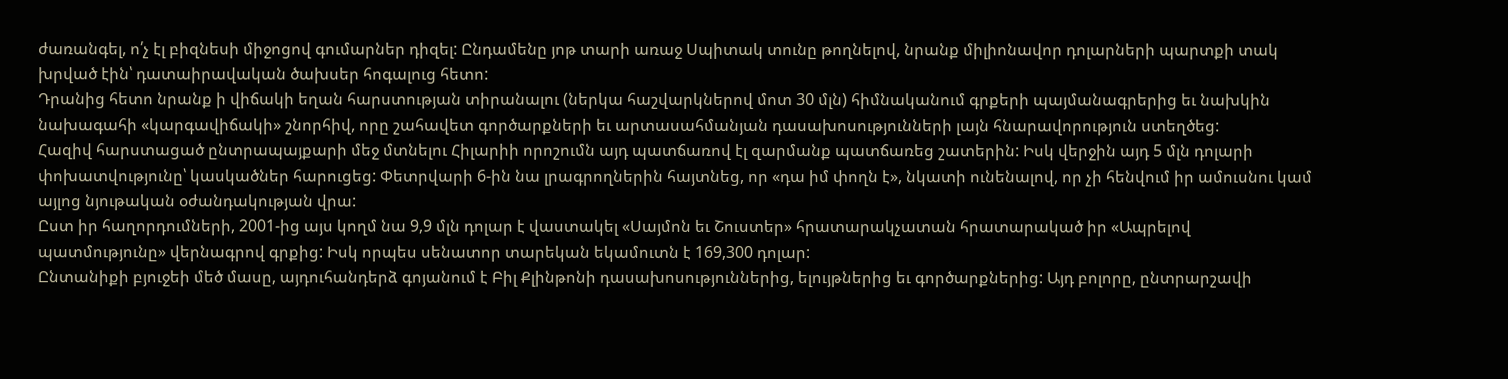ժառանգել, ո՛չ էլ բիզնեսի միջոցով գումարներ դիզել: Ընդամենը յոթ տարի առաջ Սպիտակ տունը թողնելով, նրանք միլիոնավոր դոլարների պարտքի տակ խրված էին՝ դատաիրավական ծախսեր հոգալուց հետո:
Դրանից հետո նրանք ի վիճակի եղան հարստության տիրանալու (ներկա հաշվարկներով մոտ 30 մլն) հիմնականում գրքերի պայմանագրերից եւ նախկին նախագահի «կարգավիճակի» շնորհիվ, որը շահավետ գործարքների եւ արտասահմանյան դասախոսությունների լայն հնարավորություն ստեղծեց:
Հազիվ հարստացած ընտրապայքարի մեջ մտնելու Հիլարիի որոշումն այդ պատճառով էլ զարմանք պատճառեց շատերին: Իսկ վերջին այդ 5 մլն դոլարի փոխատվությունը՝ կասկածներ հարուցեց: Փետրվարի 6-ին նա լրագրողներին հայտնեց, որ «դա իմ փողն է», նկատի ունենալով, որ չի հենվում իր ամուսնու կամ այլոց նյութական օժանդակության վրա:
Ըստ իր հաղորդումների, 2001-ից այս կողմ նա 9,9 մլն դոլար է վաստակել «Սայմոն եւ Շուստեր» հրատարակչատան հրատարակած իր «Ապրելով պատմությունը» վերնագրով գրքից: Իսկ որպես սենատոր տարեկան եկամուտն է 169,300 դոլար:
Ընտանիքի բյուջեի մեծ մասը, այդուհանդերձ գոյանում է Բիլ Քլինթոնի դասախոսություններից, ելույթներից եւ գործարքներից: Այդ բոլորը, ընտրարշավի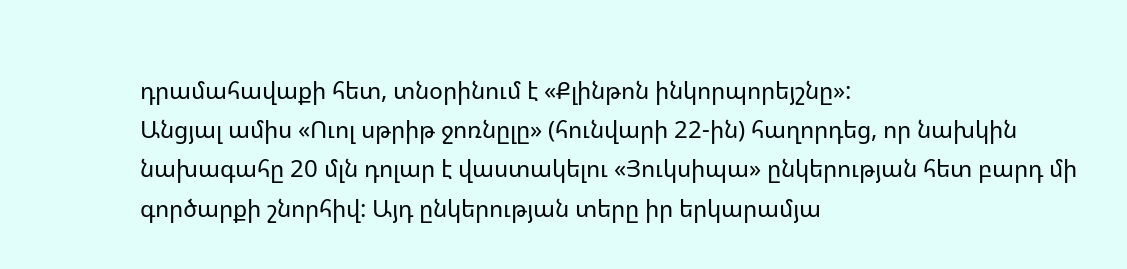դրամահավաքի հետ, տնօրինում է «Քլինթոն ինկորպորեյշնը»:
Անցյալ ամիս «Ուոլ սթրիթ ջոռնըլը» (հունվարի 22-ին) հաղորդեց, որ նախկին նախագահը 20 մլն դոլար է վաստակելու «Յուկսիպա» ընկերության հետ բարդ մի գործարքի շնորհիվ: Այդ ընկերության տերը իր երկարամյա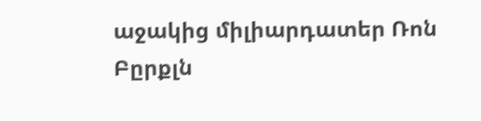աջակից միլիարդատեր Ռոն Բըրքլն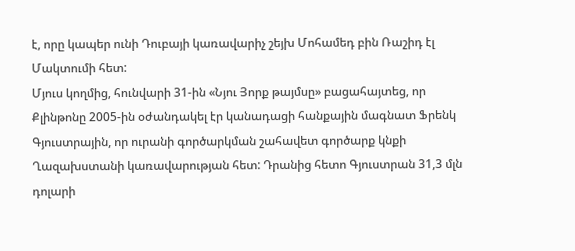է, որը կապեր ունի Դուբայի կառավարիչ շեյխ Մոհամեդ բին Ռաշիդ էլ Մակտումի հետ:
Մյուս կողմից, հունվարի 31-ին «Նյու Յորք թայմսը» բացահայտեց, որ Քլինթոնը 2005-ին օժանդակել էր կանադացի հանքային մագնատ Ֆրենկ Գյուստրային, որ ուրանի գործարկման շահավետ գործարք կնքի Ղազախստանի կառավարության հետ: Դրանից հետո Գյուստրան 31,3 մլն դոլարի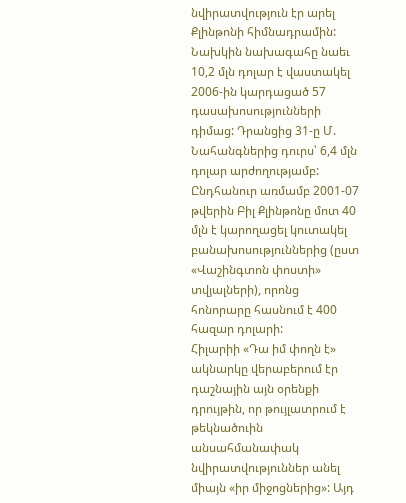նվիրատվություն էր արել Քլինթոնի հիմնադրամին:
Նախկին նախագահը նաեւ 10,2 մլն դոլար է վաստակել 2006-ին կարդացած 57 դասախոսությունների դիմաց: Դրանցից 31-ը Մ. Նահանգներից դուրս՝ 6,4 մլն դոլար արժողությամբ: Ընդհանուր առմամբ 2001-07 թվերին Բիլ Քլինթոնը մոտ 40 մլն է կարողացել կուտակել բանախոսություններից (ըստ «Վաշինգտոն փոստի» տվյալների), որոնց հոնորարը հասնում է 400 հազար դոլարի:
Հիլարիի «Դա իմ փողն է» ակնարկը վերաբերում էր դաշնային այն օրենքի դրույթին, որ թույլատրում է թեկնածուին անսահմանափակ նվիրատվություններ անել միայն «իր միջոցներից»: Այդ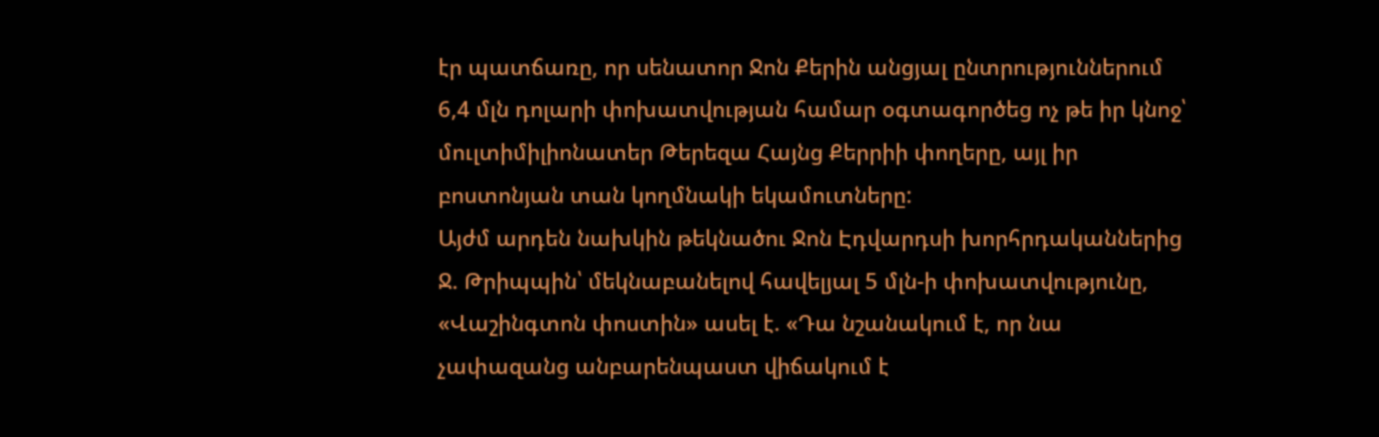էր պատճառը, որ սենատոր Ջոն Քերին անցյալ ընտրություններում 6,4 մլն դոլարի փոխատվության համար օգտագործեց ոչ թե իր կնոջ՝ մուլտիմիլիոնատեր Թերեզա Հայնց Քերրիի փողերը, այլ իր բոստոնյան տան կողմնակի եկամուտները:
Այժմ արդեն նախկին թեկնածու Ջոն Էդվարդսի խորհրդականներից Ջ. Թրիպպին՝ մեկնաբանելով հավելյալ 5 մլն-ի փոխատվությունը, «Վաշինգտոն փոստին» ասել է. «Դա նշանակում է, որ նա չափազանց անբարենպաստ վիճակում է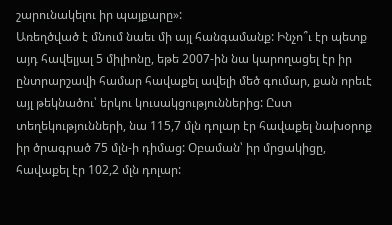շարունակելու իր պայքարը»:
Առեղծված է մնում նաեւ մի այլ հանգամանք: Ինչո՞ւ էր պետք այդ հավելյալ 5 միլիոնը, եթե 2007-ին նա կարողացել էր իր ընտրարշավի համար հավաքել ավելի մեծ գումար, քան որեւէ այլ թեկնածու՝ երկու կուսակցություններից: Ըստ տեղեկությունների, նա 115,7 մլն դոլար էր հավաքել նախօրոք իր ծրագրած 75 մլն-ի դիմաց: Օբաման՝ իր մրցակիցը, հավաքել էր 102,2 մլն դոլար: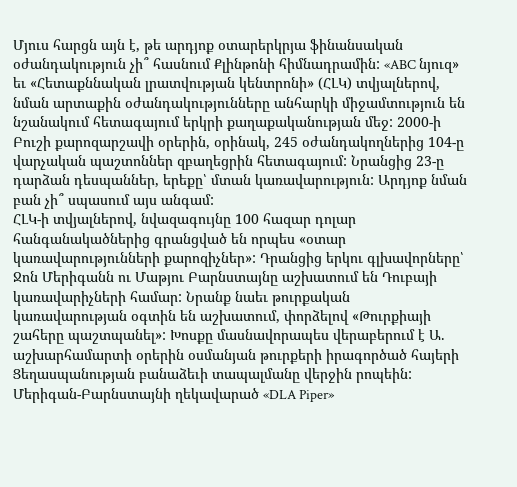Մյուս հարցն այն է, թե արդյոք օտարերկրյա ֆինանսական օժանդակություն չի՞ հասնում Քլինթոնի հիմնադրամին: «ABC նյուզ» եւ «Հետաքննական լրատվության կենտրոնի» (ՀԼԿ) տվյալներով, նման արտաքին օժանդակությունները անհարկի միջամտություն են նշանակում հետագայում երկրի քաղաքականության մեջ: 2000-ի Բուշի քարոզարշավի օրերին, օրինակ, 245 օժանդակողներից 104-ը վարչական պաշտոններ զբաղեցրին հետագայում: Նրանցից 23-ը դարձան դեսպաններ, երեքը՝ մտան կառավարություն: Արդյոք նման բան չի՞ սպասում այս անգամ:
ՀԼԿ-ի տվյալներով, նվազագույնը 100 հազար դոլար հանգանակածներից գրանցված են որպես «օտար կառավարությունների քարոզիչներ»: Դրանցից երկու գլխավորները՝ Ջոն Մերիգանն ու Մաթյու Բարնստայնը աշխատում են Դուբայի կառավարիչների համար: Նրանք նաեւ թուրքական կառավարության օգտին են աշխատում, փորձելով «Թուրքիայի շահերը պաշտպանել»: Խոսքը մասնավորապես վերաբերում է Ա. աշխարհամարտի օրերին օսմանյան թուրքերի իրագործած հայերի Ցեղասպանության բանաձեւի տապալմանը վերջին րոպեին:
Մերիգան-Բարնստայնի ղեկավարած «DLA Piper»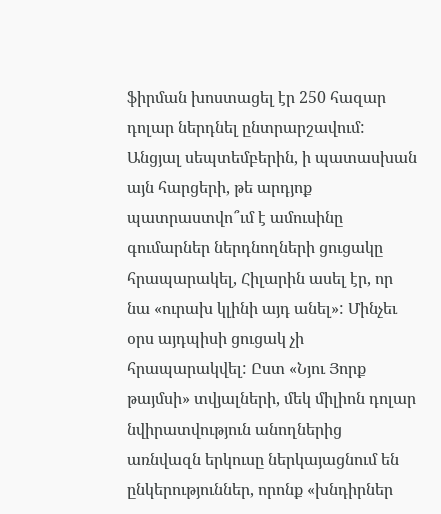ֆիրման խոստացել էր 250 հազար դոլար ներդնել ընտրարշավում: Անցյալ սեպտեմբերին, ի պատասխան այն հարցերի, թե արդյոք պատրաստվո՞ւմ է ամուսինը գումարներ ներդնողների ցուցակը հրապարակել, Հիլարին ասել էր, որ նա «ուրախ կլինի այդ անել»: Մինչեւ օրս այդպիսի ցուցակ չի հրապարակվել: Ըստ «Նյու Յորք թայմսի» տվյալների, մեկ միլիոն դոլար նվիրատվություն անողներից առնվազն երկուսը ներկայացնում են ընկերություններ, որոնք «խնդիրներ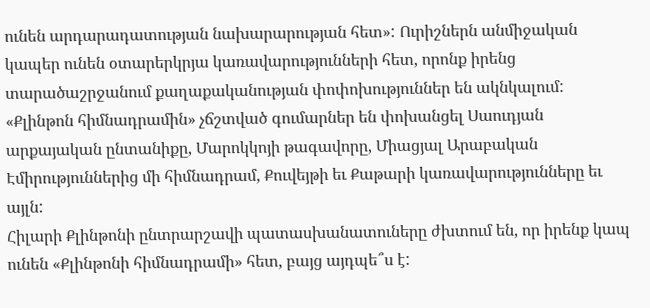ունեն արդարադատության նախարարության հետ»: Ուրիշներն անմիջական կապեր ունեն օտարերկրյա կառավարությունների հետ, որոնք իրենց տարածաշրջանում քաղաքականության փոփոխություններ են ակնկալում:
«Քլինթոն հիմնադրամին» չճշտված գումարներ են փոխանցել Սաուդյան արքայական ընտանիքը, Մարոկկոյի թագավորը, Միացյալ Արաբական Էմիրություններից մի հիմնադրամ, Քուվեյթի եւ Քաթարի կառավարությունները եւ այլն:
Հիլարի Քլինթոնի ընտրարշավի պատասխանատուները ժխտում են, որ իրենք կապ ունեն «Քլինթոնի հիմնադրամի» հետ, բայց այդպե՞ս է: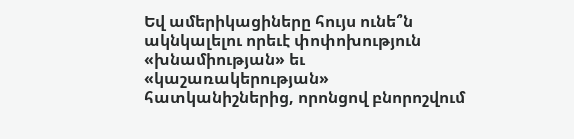Եվ ամերիկացիները հույս ունե՞ն ակնկալելու որեւէ փոփոխություն «խնամիության» եւ «կաշառակերության» հատկանիշներից, որոնցով բնորոշվում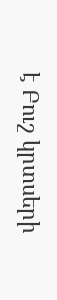է Բուշ կրտսերի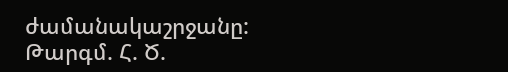ժամանակաշրջանը:
Թարգմ. Հ. Ծ.